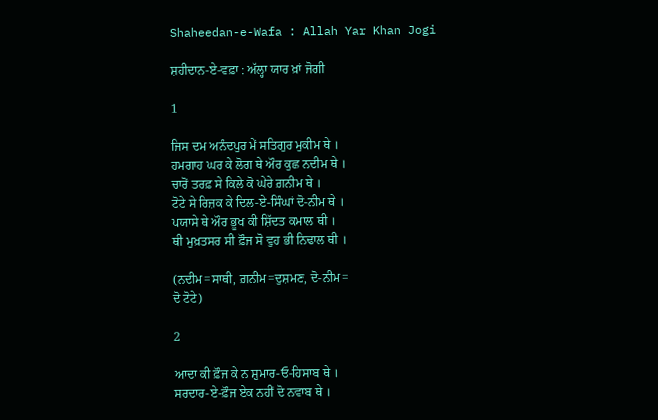Shaheedan-e-Wafa : Allah Yar Khan Jogi

ਸ਼ਹੀਦਾਨ-ਏ-ਵਫ਼ਾ : ਅੱਲ੍ਹਾ ਯਾਰ ਖ਼ਾਂ ਜੋਗੀ

1

ਜਿਸ ਦਮ ਅਨੰਦਪੁਰ ਮੇਂ ਸਤਿਗੁਰ ਮੁਕੀਮ ਥੇ ।
ਹਮਗਾਹ ਘਰ ਕੇ ਲੋਗ ਥੇ ਔਰ ਕੁਛ ਨਦੀਮ ਥੇ ।
ਚਾਰੋਂ ਤਰਫ਼ ਸੇ ਕਿਲੇ ਕੋ ਘੇਰੇ ਗ਼ਨੀਮ ਥੇ ।
ਟੋਟੇ ਸੇ ਰਿਜ਼ਕ ਕੇ ਦਿਲ-ਏ-ਸਿੰਘਾਂ ਦੋ-ਨੀਮ ਥੇ ।
ਪਯਾਸੇ ਥੇ ਔਰ ਭੂਖ ਕੀ ਸ਼ਿੱਦਤ ਕਮਾਲ ਥੀ ।
ਥੀ ਮੁਖ਼ਤਸਰ ਸੀ ਫ਼ੌਜ ਸੋ ਵੁਹ ਭੀ ਨਿਢਾਲ ਥੀ ।

(ਨਦੀਮ=ਸਾਥੀ, ਗ਼ਨੀਮ=ਦੁਸ਼ਮਣ, ਦੋ-ਨੀਮ=
ਦੋ ਟੋਟੇ)

2

ਆਦਾ ਕੀ ਫ਼ੌਜ ਕੇ ਨ ਸ਼ੁਮਾਰ-ਓ-ਹਿਸਾਬ ਥੇ ।
ਸਰਦਾਰ-ਏ-ਫ਼ੌਜ ਏਕ ਨਹੀਂ ਦੋ ਨਵਾਬ ਥੇ ।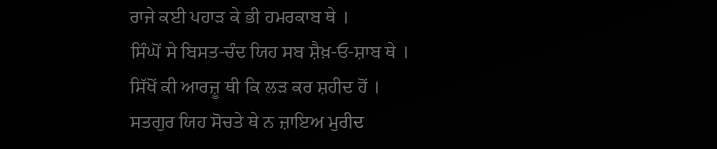ਰਾਜੇ ਕਈ ਪਹਾੜ ਕੇ ਭੀ ਹਮਰਕਾਬ ਥੇ ।
ਸਿੰਘੋਂ ਸੇ ਬਿਸਤ-ਚੰਦ ਯਿਹ ਸਬ ਸ਼ੈਖ਼-ਓ-ਸ਼ਾਬ ਥੇ ।
ਸਿੱਖੋਂ ਕੀ ਆਰਜ਼ੂ ਥੀ ਕਿ ਲੜ ਕਰ ਸ਼ਹੀਦ ਹੋਂ ।
ਸਤਗੁਰ ਯਿਹ ਸੋਚਤੇ ਥੇ ਨ ਜ਼ਾਇਅ ਮੁਰੀਦ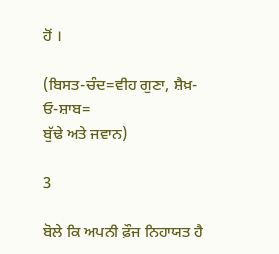ਹੋਂ ।

(ਬਿਸਤ-ਚੰਦ=ਵੀਹ ਗੁਣਾ, ਸ਼ੈਖ਼-ਓ-ਸ਼ਾਬ=
ਬੁੱਢੇ ਅਤੇ ਜਵਾਨ)

3

ਬੋਲੇ ਕਿ ਅਪਨੀ ਫ਼ੌਜ ਨਿਹਾਯਤ ਹੈ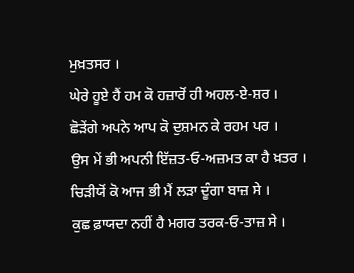ਮੁਖ਼ਤਸਰ ।
ਘੇਰੇ ਹੂਏ ਹੈਂ ਹਮ ਕੋ ਹਜ਼ਾਰੋਂ ਹੀ ਅਹਲ-ਏ-ਸ਼ਰ ।
ਛੋੜੇਂਗੇ ਅਪਨੇ ਆਪ ਕੋ ਦੁਸ਼ਮਨ ਕੇ ਰਹਮ ਪਰ ।
ਉਸ ਮੇਂ ਭੀ ਅਪਨੀ ਇੱਜ਼ਤ-ਓ-ਅਜ਼ਮਤ ਕਾ ਹੈ ਖ਼ਤਰ ।
ਚਿੜੀਯੋਂ ਕੋ ਆਜ ਭੀ ਮੈਂ ਲੜਾ ਦੂੰਗਾ ਬਾਜ਼ ਸੇ ।
ਕੁਛ ਫ਼ਾਯਦਾ ਨਹੀਂ ਹੈ ਮਗਰ ਤਰਕ-ਓ-ਤਾਜ਼ ਸੇ ।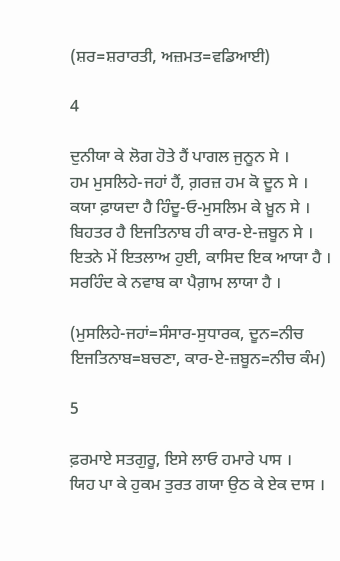(ਸ਼ਰ=ਸ਼ਰਾਰਤੀ, ਅਜ਼ਮਤ=ਵਡਿਆਈ)

4

ਦੁਨੀਯਾ ਕੇ ਲੋਗ ਹੋਤੇ ਹੈਂ ਪਾਗਲ ਜੁਨੂਨ ਸੇ ।
ਹਮ ਮੁਸਲਿਹੇ-ਜਹਾਂ ਹੈਂ, ਗ਼ਰਜ਼ ਹਮ ਕੋ ਦੂਨ ਸੇ ।
ਕਯਾ ਫ਼ਾਯਦਾ ਹੈ ਹਿੰਦੂ-ਓ-ਮੁਸਲਿਮ ਕੇ ਖ਼ੂਨ ਸੇ ।
ਬਿਹਤਰ ਹੈ ਇਜਤਿਨਾਬ ਹੀ ਕਾਰ-ਏ-ਜ਼ਬੂਨ ਸੇ ।
ਇਤਨੇ ਮੇਂ ਇਤਲਾਅ ਹੁਈ, ਕਾਸਿਦ ਇਕ ਆਯਾ ਹੈ ।
ਸਰਹਿੰਦ ਕੇ ਨਵਾਬ ਕਾ ਪੈਗ਼ਾਮ ਲਾਯਾ ਹੈ ।

(ਮੁਸਲਿਹੇ-ਜਹਾਂ=ਸੰਸਾਰ-ਸੁਧਾਰਕ, ਦੂਨ=ਨੀਚ
ਇਜਤਿਨਾਬ=ਬਚਣਾ, ਕਾਰ-ਏ-ਜ਼ਬੂਨ=ਨੀਚ ਕੰਮ)

5

ਫ਼ਰਮਾਏ ਸਤਗੁਰੂ, ਇਸੇ ਲਾਓ ਹਮਾਰੇ ਪਾਸ ।
ਯਿਹ ਪਾ ਕੇ ਹੁਕਮ ਤੁਰਤ ਗਯਾ ਉਠ ਕੇ ਏਕ ਦਾਸ ।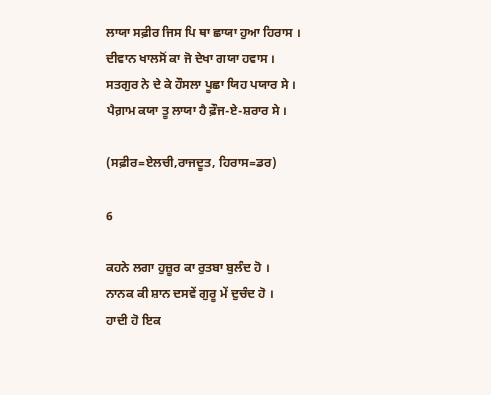ਲਾਯਾ ਸਫ਼ੀਰ ਜਿਸ ਪਿ ਥਾ ਛਾਯਾ ਹੁਆ ਹਿਰਾਸ ।
ਦੀਵਾਨ ਖਾਲਸੋਂ ਕਾ ਜੋ ਦੇਖਾ ਗਯਾ ਹਵਾਸ ।
ਸਤਗੁਰ ਨੇ ਦੇ ਕੇ ਹੌਸਲਾ ਪੂਛਾ ਯਿਹ ਪਯਾਰ ਸੇ ।
ਪੈਗ਼ਾਮ ਕਯਾ ਤੂ ਲਾਯਾ ਹੈ ਫ਼ੌਜ-ਏ-ਸ਼ਰਾਰ ਸੇ ।

(ਸਫ਼ੀਰ=ਏਲਚੀ,ਰਾਜਦੂਤ, ਹਿਰਾਸ=ਡਰ)

6

ਕਹਨੇ ਲਗਾ ਹੁਜ਼ੂਰ ਕਾ ਰੁਤਬਾ ਬੁਲੰਦ ਹੋ ।
ਨਾਨਕ ਕੀ ਸ਼ਾਨ ਦਸਵੇਂ ਗੁਰੂ ਮੇਂ ਦੁਚੰਦ ਹੋ ।
ਹਾਦੀ ਹੋ ਇਕ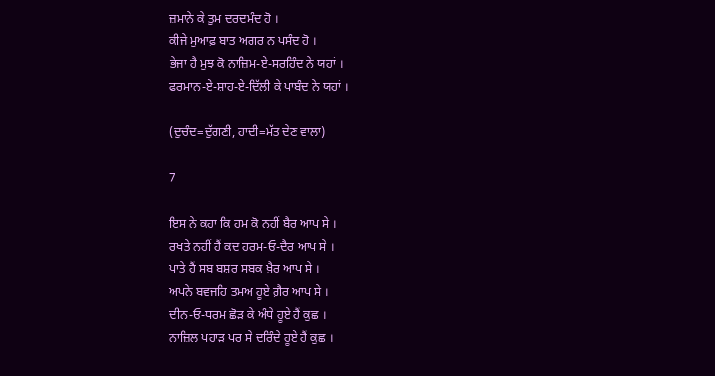ਜ਼ਮਾਨੇ ਕੇ ਤੁਮ ਦਰਦਮੰਦ ਹੋ ।
ਕੀਜੇ ਮੁਆਫ਼ ਬਾਤ ਅਗਰ ਨ ਪਸੰਦ ਹੋ ।
ਭੇਜਾ ਹੈ ਮੁਝ ਕੋ ਨਾਜ਼ਿਮ-ਏ-ਸਰਹਿੰਦ ਨੇ ਯਹਾਂ ।
ਫਰਮਾਨ-ਏ-ਸ਼ਾਹ-ਏ-ਦਿੱਲੀ ਕੇ ਪਾਬੰਦ ਨੇ ਯਹਾਂ ।

(ਦੁਚੰਦ=ਦੁੱਗਣੀ, ਹਾਦੀ=ਮੱਤ ਦੇਣ ਵਾਲਾ)

7

ਇਸ ਨੇ ਕਹਾ ਕਿ ਹਮ ਕੋ ਨਹੀਂ ਬੈਰ ਆਪ ਸੇ ।
ਰਖਤੇ ਨਹੀਂ ਹੈਂ ਕਦ ਹਰਮ-ਓ-ਦੈਰ ਆਪ ਸੇ ।
ਪਾਤੇ ਹੈਂ ਸਬ ਬਸ਼ਰ ਸਬਕ ਖ਼ੈਰ ਆਪ ਸੇ ।
ਅਪਨੇ ਬਵਜਹਿ ਤਮਅ ਹੂਏ ਗ਼ੈਰ ਆਪ ਸੇ ।
ਦੀਨ-ਓ-ਧਰਮ ਛੋੜ ਕੇ ਅੰਧੇ ਹੂਏ ਹੈਂ ਕੁਛ ।
ਨਾਜ਼ਿਲ ਪਹਾੜ ਪਰ ਸੇ ਦਰਿੰਦੇ ਹੂਏ ਹੈਂ ਕੁਛ ।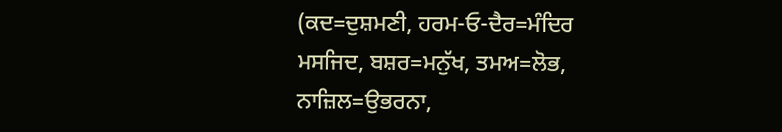(ਕਦ=ਦੁਸ਼ਮਣੀ, ਹਰਮ-ਓ-ਦੈਰ=ਮੰਦਿਰ
ਮਸਜਿਦ, ਬਸ਼ਰ=ਮਨੁੱਖ, ਤਮਅ=ਲੋਭ,
ਨਾਜ਼ਿਲ=ਉਭਰਨਾ,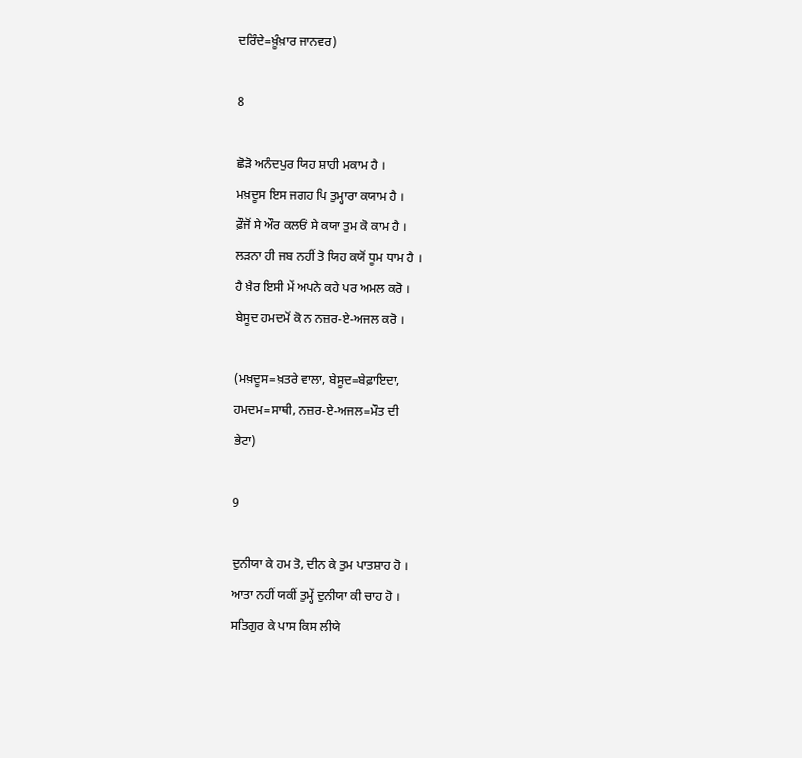ਦਰਿੰਦੇ=ਖ਼ੂੰਖ਼ਾਰ ਜਾਨਵਰ)

8

ਛੋੜੋ ਅਨੰਦਪੁਰ ਯਿਹ ਸ਼ਾਹੀ ਮਕਾਮ ਹੈ ।
ਮਖ਼ਦੂਸ ਇਸ ਜਗਹ ਪਿ ਤੁਮ੍ਹਾਰਾ ਕਯਾਮ ਹੈ ।
ਫ਼ੌਜੋਂ ਸੇ ਔਰ ਕਲਓਂ ਸੇ ਕਯਾ ਤੁਮ ਕੋ ਕਾਮ ਹੈ ।
ਲੜਨਾ ਹੀ ਜਬ ਨਹੀਂ ਤੋ ਯਿਹ ਕਯੋਂ ਧੂਮ ਧਾਮ ਹੈ ।
ਹੈ ਖ਼ੈਰ ਇਸੀ ਮੇਂ ਅਪਨੇ ਕਹੇ ਪਰ ਅਮਲ ਕਰੋ ।
ਬੇਸੂਦ ਹਮਦਮੋਂ ਕੋ ਨ ਨਜ਼ਰ-ਏ-ਅਜਲ ਕਰੋ ।

(ਮਖ਼ਦੂਸ=ਖ਼ਤਰੇ ਵਾਲਾ, ਬੇਸੂਦ=ਬੇਫ਼ਾਇਦਾ,
ਹਮਦਮ=ਸਾਥੀ, ਨਜ਼ਰ-ਏ-ਅਜਲ=ਮੌਤ ਦੀ
ਭੇਟਾ)

9

ਦੁਨੀਯਾ ਕੇ ਹਮ ਤੋ, ਦੀਨ ਕੇ ਤੁਮ ਪਾਤਸ਼ਾਹ ਹੋ ।
ਆਤਾ ਨਹੀਂ ਯਕੀਂ ਤੁਮ੍ਹੇਂ ਦੁਨੀਯਾ ਕੀ ਚਾਹ ਹੋ ।
ਸਤਿਗੁਰ ਕੇ ਪਾਸ ਕਿਸ ਲੀਯੇ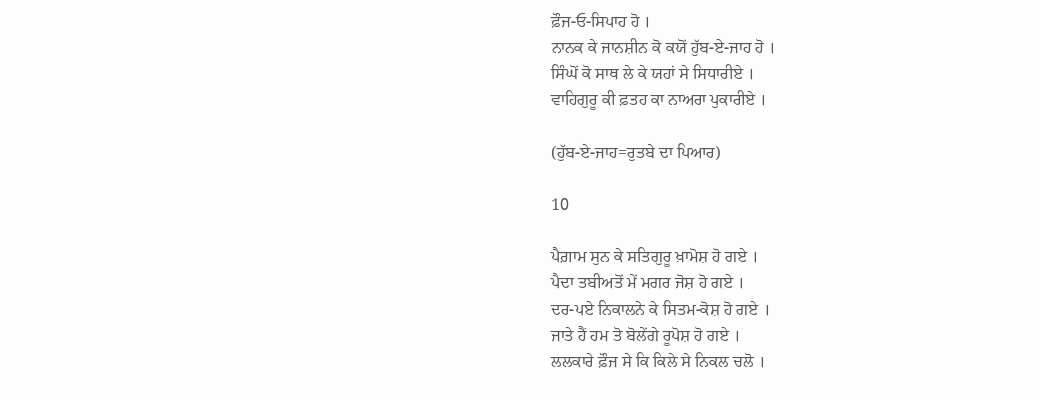ਫ਼ੌਜ-ਓ-ਸਿਪਾਹ ਹੋ ।
ਨਾਨਕ ਕੇ ਜਾਨਸ਼ੀਨ ਕੋ ਕਯੋਂ ਹੁੱਬ-ਏ-ਜਾਹ ਹੋ ।
ਸਿੰਘੋਂ ਕੋ ਸਾਥ ਲੇ ਕੇ ਯਹਾਂ ਸੇ ਸਿਧਾਰੀਏ ।
ਵਾਹਿਗੁਰੂ ਕੀ ਫ਼ਤਹ ਕਾ ਨਾਅਰਾ ਪੁਕਾਰੀਏ ।

(ਹੁੱਬ-ਏ-ਜਾਹ=ਰੁਤਬੇ ਦਾ ਪਿਆਰ)

10

ਪੈਗ਼ਾਮ ਸੁਨ ਕੇ ਸਤਿਗੁਰੂ ਖ਼ਾਮੋਸ਼ ਹੋ ਗਏ ।
ਪੈਦਾ ਤਬੀਅਤੋਂ ਮੇਂ ਮਗਰ ਜੋਸ਼ ਹੋ ਗਏ ।
ਦਰ-ਪਏ ਨਿਕਾਲਨੇ ਕੇ ਸਿਤਮ-ਕੋਸ਼ ਹੋ ਗਏ ।
ਜਾਤੇ ਹੈਂ ਹਮ ਤੋ ਬੋਲੇਂਗੇ ਰੂਪੋਸ਼ ਹੋ ਗਏ ।
ਲਲਕਾਰੇ ਫ਼ੌਜ ਸੇ ਕਿ ਕਿਲੇ ਸੇ ਨਿਕਲ ਚਲੋ ।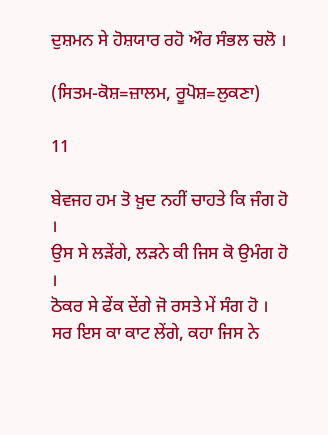ਦੁਸ਼ਮਨ ਸੇ ਹੋਸ਼ਯਾਰ ਰਹੋ ਔਰ ਸੰਭਲ ਚਲੋ ।

(ਸਿਤਮ-ਕੋਸ਼=ਜ਼ਾਲਮ, ਰੂਪੋਸ਼=ਲੁਕਣਾ)

11

ਬੇਵਜਹ ਹਮ ਤੋ ਖ਼ੁਦ ਨਹੀਂ ਚਾਹਤੇ ਕਿ ਜੰਗ ਹੋ ।
ਉਸ ਸੇ ਲੜੇਂਗੇ, ਲੜਨੇ ਕੀ ਜਿਸ ਕੋ ਉਮੰਗ ਹੋ ।
ਠੋਕਰ ਸੇ ਫੇਂਕ ਦੇਂਗੇ ਜੋ ਰਸਤੇ ਮੇਂ ਸੰਗ ਹੋ ।
ਸਰ ਇਸ ਕਾ ਕਾਟ ਲੇਂਗੇ, ਕਹਾ ਜਿਸ ਨੇ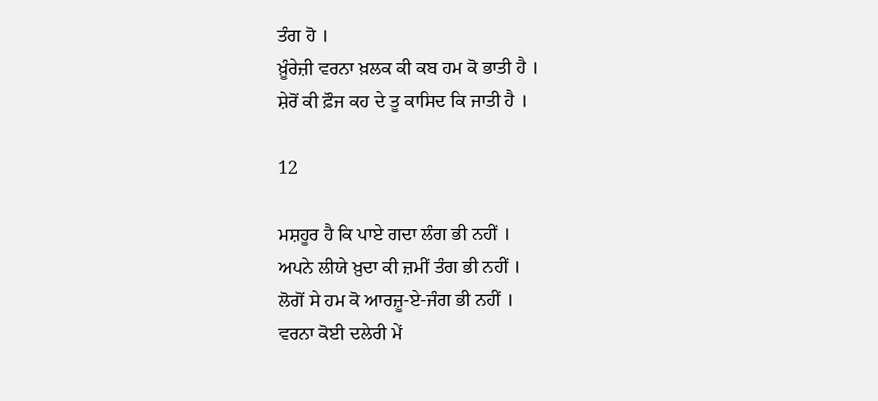ਤੰਗ ਹੋ ।
ਖ਼ੂੰਰੇਜ਼ੀ ਵਰਨਾ ਖ਼ਲਕ ਕੀ ਕਬ ਹਮ ਕੋ ਭਾਤੀ ਹੈ ।
ਸ਼ੇਰੋਂ ਕੀ ਫ਼ੌਜ ਕਹ ਦੇ ਤੂ ਕਾਸਿਦ ਕਿ ਜਾਤੀ ਹੈ ।

12

ਮਸ਼ਹੂਰ ਹੈ ਕਿ ਪਾਏ ਗਦਾ ਲੰਗ ਭੀ ਨਹੀਂ ।
ਅਪਨੇ ਲੀਯੇ ਖ਼ੁਦਾ ਕੀ ਜ਼ਮੀਂ ਤੰਗ ਭੀ ਨਹੀਂ ।
ਲੋਗੋਂ ਸੇ ਹਮ ਕੋ ਆਰਜ਼ੂ-ਏ-ਜੰਗ ਭੀ ਨਹੀਂ ।
ਵਰਨਾ ਕੋਈ ਦਲੇਰੀ ਮੇਂ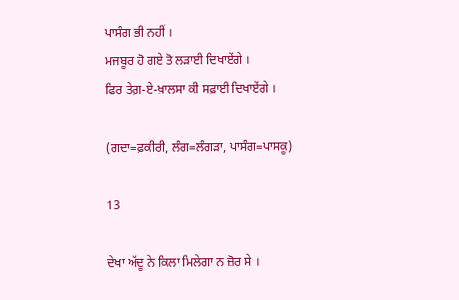ਪਾਸੰਗ ਭੀ ਨਹੀਂ ।
ਮਜਬੂਰ ਹੋ ਗਏ ਤੋ ਲੜਾਈ ਦਿਖਾਏਂਗੇ ।
ਫਿਰ ਤੇਗ਼-ਏ-ਖ਼ਾਲਸਾ ਕੀ ਸਫ਼ਾਈ ਦਿਖਾਏਂਗੇ ।

(ਗਦਾ=ਫ਼ਕੀਰੀ, ਲੰਗ=ਲੰਗੜਾ, ਪਾਸੰਗ=ਪਾਸਕੂ)

13

ਦੇਖਾ ਅੱਦੂ ਨੇ ਕਿਲਾ ਮਿਲੇਗਾ ਨ ਜ਼ੋਰ ਸੇ ।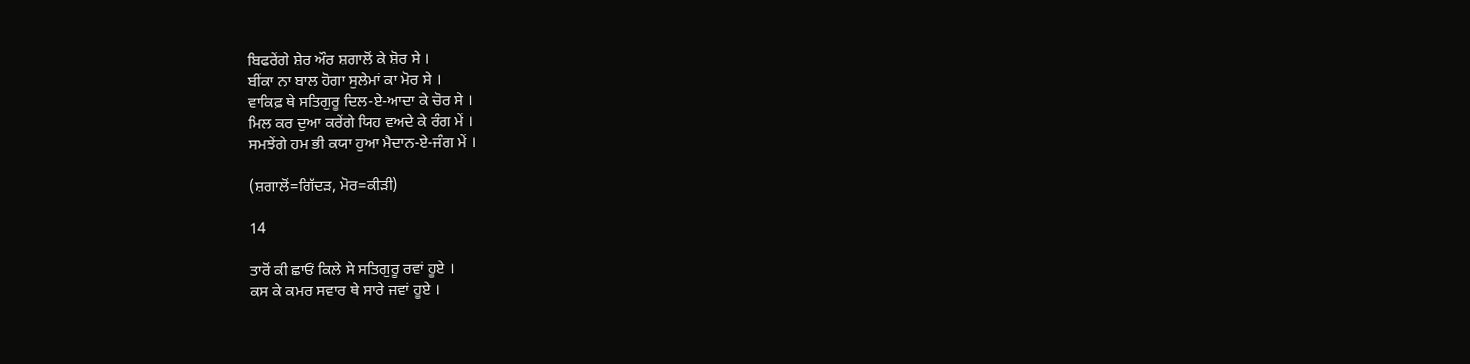ਬਿਫਰੇਂਗੇ ਸ਼ੇਰ ਔਰ ਸ਼ਗਾਲੋਂ ਕੇ ਸ਼ੋਰ ਸੇ ।
ਬੀਂਕਾ ਨਾ ਬਾਲ ਹੋਗਾ ਸੁਲੇਮਾਂ ਕਾ ਮੋਰ ਸੇ ।
ਵਾਕਿਫ਼ ਥੇ ਸਤਿਗੁਰੂ ਦਿਲ-ਏ-ਆਦਾ ਕੇ ਚੋਰ ਸੇ ।
ਮਿਲ ਕਰ ਦੁਆ ਕਰੇਂਗੇ ਯਿਹ ਵਅਦੇ ਕੇ ਰੰਗ ਮੇਂ ।
ਸਮਝੇਂਗੇ ਹਮ ਭੀ ਕਯਾ ਹੁਆ ਮੈਦਾਨ-ਏ-ਜੰਗ ਮੇਂ ।

(ਸ਼ਗਾਲੋਂ=ਗਿੱਦੜ, ਮੋਰ=ਕੀੜੀ)

14

ਤਾਰੋਂ ਕੀ ਛਾਓਂ ਕਿਲੇ ਸੇ ਸਤਿਗੁਰੂ ਰਵਾਂ ਹੂਏ ।
ਕਸ ਕੇ ਕਮਰ ਸਵਾਰ ਥੇ ਸਾਰੇ ਜਵਾਂ ਹੂਏ ।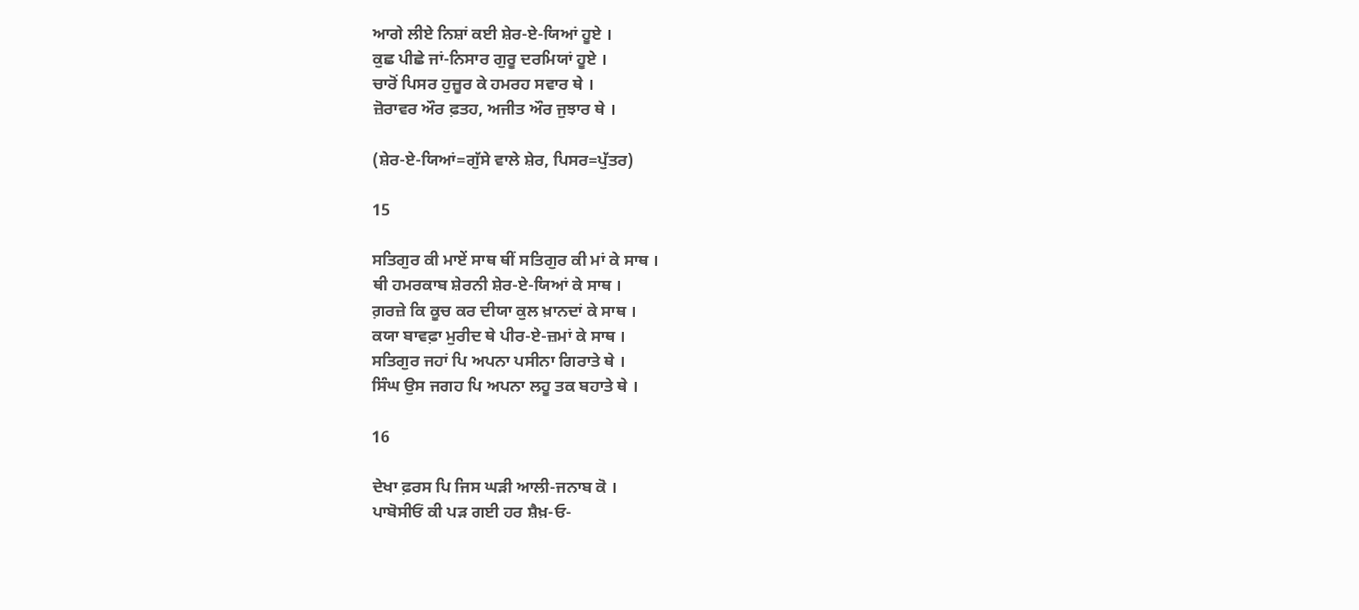ਆਗੇ ਲੀਏ ਨਿਸ਼ਾਂ ਕਈ ਸ਼ੇਰ-ਏ-ਯਿਆਂ ਹੂਏ ।
ਕੁਛ ਪੀਛੇ ਜਾਂ-ਨਿਸਾਰ ਗੁਰੂ ਦਰਮਿਯਾਂ ਹੂਏ ।
ਚਾਰੋਂ ਪਿਸਰ ਹੁਜ਼ੂਰ ਕੇ ਹਮਰਹ ਸਵਾਰ ਥੇ ।
ਜ਼ੋਰਾਵਰ ਔਰ ਫ਼ਤਹ, ਅਜੀਤ ਔਰ ਜੁਝਾਰ ਥੇ ।

(ਸ਼ੇਰ-ਏ-ਯਿਆਂ=ਗੁੱਸੇ ਵਾਲੇ ਸ਼ੇਰ, ਪਿਸਰ=ਪੁੱਤਰ)

15

ਸਤਿਗੁਰ ਕੀ ਮਾਏਂ ਸਾਥ ਥੀਂ ਸਤਿਗੁਰ ਕੀ ਮਾਂ ਕੇ ਸਾਥ ।
ਥੀ ਹਮਰਕਾਬ ਸ਼ੇਰਨੀ ਸ਼ੇਰ-ਏ-ਯਿਆਂ ਕੇ ਸਾਥ ।
ਗ਼ਰਜ਼ੇ ਕਿ ਕੂਚ ਕਰ ਦੀਯਾ ਕੁਲ ਖ਼ਾਨਦਾਂ ਕੇ ਸਾਥ ।
ਕਯਾ ਬਾਵਫ਼ਾ ਮੁਰੀਦ ਥੇ ਪੀਰ-ਏ-ਜ਼ਮਾਂ ਕੇ ਸਾਥ ।
ਸਤਿਗੁਰ ਜਹਾਂ ਪਿ ਅਪਨਾ ਪਸੀਨਾ ਗਿਰਾਤੇ ਥੇ ।
ਸਿੰਘ ਉਸ ਜਗਹ ਪਿ ਅਪਨਾ ਲਹੂ ਤਕ ਬਹਾਤੇ ਥੇ ।

16

ਦੇਖਾ ਫ਼ਰਸ ਪਿ ਜਿਸ ਘੜੀ ਆਲੀ-ਜਨਾਬ ਕੋ ।
ਪਾਬੋਸੀਓਂ ਕੀ ਪੜ ਗਈ ਹਰ ਸ਼ੈਖ਼-ਓ-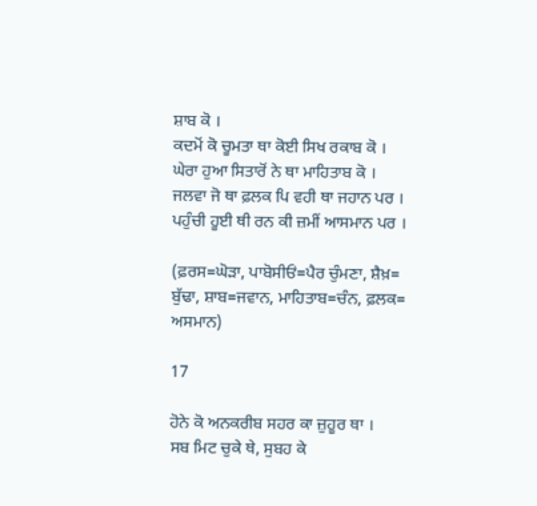ਸ਼ਾਬ ਕੋ ।
ਕਦਮੋਂ ਕੋ ਚੂਮਤਾ ਥਾ ਕੋਈ ਸਿਖ ਰਕਾਬ ਕੋ ।
ਘੇਰਾ ਹੁਆ ਸਿਤਾਰੋਂ ਨੇ ਥਾ ਮਾਹਿਤਾਬ ਕੋ ।
ਜਲਵਾ ਜੋ ਥਾ ਫ਼ਲਕ ਪਿ ਵਹੀ ਥਾ ਜਹਾਨ ਪਰ ।
ਪਹੁੰਚੀ ਹੂਈ ਥੀ ਰਨ ਕੀ ਜ਼ਮੀਂ ਆਸਮਾਨ ਪਰ ।

(ਫ਼ਰਸ=ਘੋੜਾ, ਪਾਬੋਸੀਓਂ=ਪੈਰ ਚੁੰਮਣਾ, ਸ਼ੈਖ਼=
ਬੁੱਢਾ, ਸ਼ਾਬ=ਜਵਾਨ, ਮਾਹਿਤਾਬ=ਚੰਨ, ਫ਼ਲਕ=
ਅਸਮਾਨ)

17

ਹੋਨੇ ਕੋ ਅਨਕਰੀਬ ਸਹਰ ਕਾ ਜ਼ੁਹੂਰ ਥਾ ।
ਸਬ ਮਿਟ ਚੁਕੇ ਥੇ, ਸੁਬਹ ਕੇ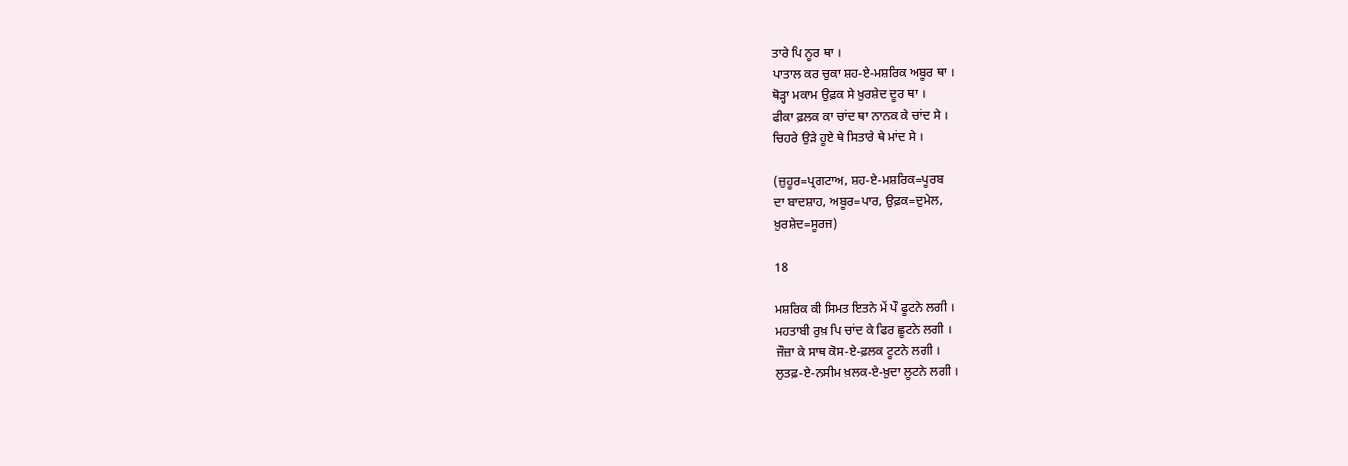ਤਾਰੇ ਪਿ ਨੂਰ ਥਾ ।
ਪਾਤਾਲ ਕਰ ਚੁਕਾ ਸ਼ਹ-ਏ-ਮਸ਼ਰਿਕ ਅਬੂਰ ਥਾ ।
ਥੋੜ੍ਹਾ ਮਕਾਮ ਉਫ਼ਕ ਸੇ ਖ਼ੁਰਸ਼ੇਦ ਦੂਰ ਥਾ ।
ਫੀਕਾ ਫ਼ਲਕ ਕਾ ਚਾਂਦ ਥਾ ਨਾਨਕ ਕੇ ਚਾਂਦ ਸੇ ।
ਚਿਹਰੇ ਉੜੇ ਹੂਏ ਥੇ ਸਿਤਾਰੇ ਥੇ ਮਾਂਦ ਸੇ ।

(ਜ਼ੁਹੂਰ=ਪ੍ਰਗਟਾਅ, ਸ਼ਹ-ਏ-ਮਸ਼ਰਿਕ=ਪੂਰਬ
ਦਾ ਬਾਦਸ਼ਾਹ, ਅਬੂਰ=ਪਾਰ, ਉਫ਼ਕ=ਦੁਮੇਲ,
ਖ਼ੁਰਸ਼ੇਦ=ਸੂਰਜ)

18

ਮਸ਼ਰਿਕ ਕੀ ਸਿਮਤ ਇਤਨੇ ਮੇਂ ਪੌ ਫੂਟਨੇ ਲਗੀ ।
ਮਹਤਾਬੀ ਰੁਖ਼ ਪਿ ਚਾਂਦ ਕੇ ਫਿਰ ਛੂਟਨੇ ਲਗੀ ।
ਜੌਜ਼ਾ ਕੇ ਸਾਥ ਕੋਸ-ਏ-ਫ਼ਲਕ ਟੂਟਨੇ ਲਗੀ ।
ਲੁਤਫ਼-ਏ-ਨਸੀਮ ਖ਼ਲਕ-ਏ-ਖ਼ੁਦਾ ਲੂਟਨੇ ਲਗੀ ।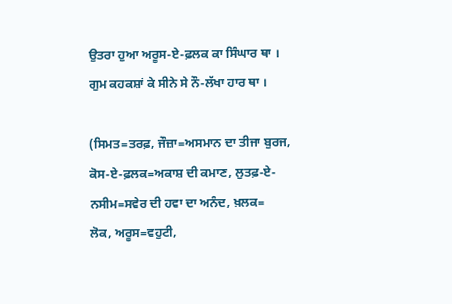ਉਤਰਾ ਹੁਆ ਅਰੂਸ-ਏ-ਫ਼ਲਕ ਕਾ ਸਿੰਘਾਰ ਥਾ ।
ਗੁਮ ਕਹਕਸ਼ਾਂ ਕੇ ਸੀਨੇ ਸੇ ਨੌ-ਲੱਖਾ ਹਾਰ ਥਾ ।

(ਸਿਮਤ=ਤਰਫ਼, ਜੌਜ਼ਾ=ਅਸਮਾਨ ਦਾ ਤੀਜਾ ਬੁਰਜ,
ਕੋਸ-ਏ-ਫ਼ਲਕ=ਅਕਾਸ਼ ਦੀ ਕਮਾਣ, ਲੁਤਫ਼-ਏ-
ਨਸੀਮ=ਸਵੇਰ ਦੀ ਹਵਾ ਦਾ ਅਨੰਦ, ਖ਼ਲਕ=
ਲੋਕ, ਅਰੂਸ=ਵਹੁਟੀ,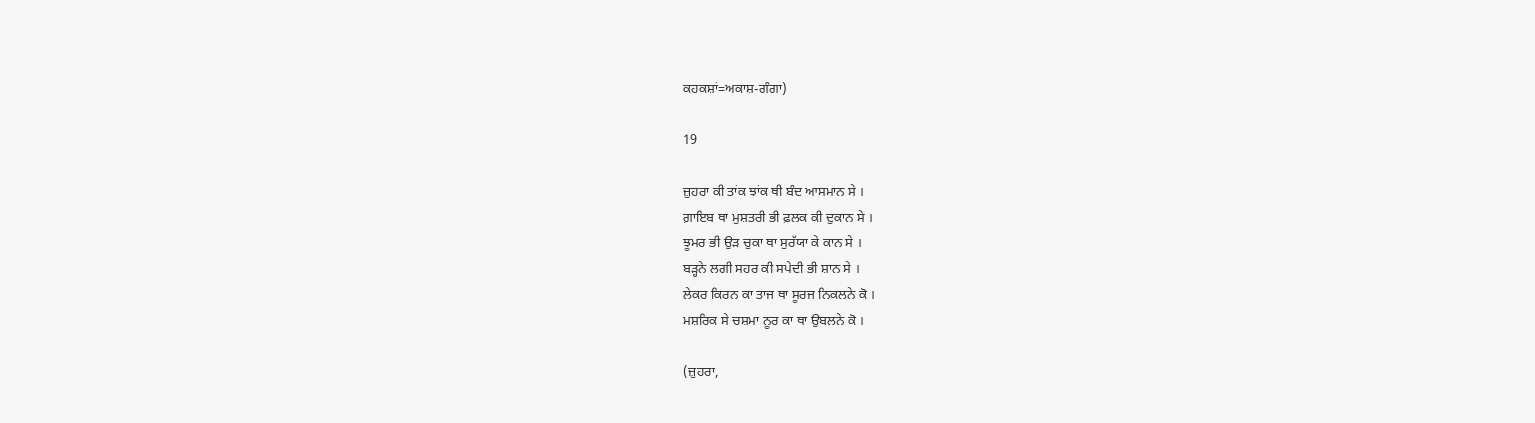ਕਹਕਸ਼ਾਂ=ਅਕਾਸ਼-ਗੰਗਾ)

19

ਜ਼ੁਹਰਾ ਕੀ ਤਾਂਕ ਝਾਂਕ ਥੀ ਬੰਦ ਆਸਮਾਨ ਸੇ ।
ਗ਼ਾਇਬ ਥਾ ਮੁਸ਼ਤਰੀ ਭੀ ਫ਼ਲਕ ਕੀ ਦੁਕਾਨ ਸੇ ।
ਝੂਮਰ ਭੀ ਉੜ ਚੁਕਾ ਥਾ ਸੁਰੱਯਾ ਕੇ ਕਾਨ ਸੇ ।
ਬੜ੍ਹਨੇ ਲਗੀ ਸਹਰ ਕੀ ਸਪੇਦੀ ਭੀ ਸ਼ਾਨ ਸੇ ।
ਲੇਕਰ ਕਿਰਨ ਕਾ ਤਾਜ ਥਾ ਸੂਰਜ ਨਿਕਲਨੇ ਕੋ ।
ਮਸ਼ਰਿਕ ਸੇ ਚਸ਼ਮਾ ਨੂਰ ਕਾ ਥਾ ਉਬਲਨੇ ਕੋ ।

(ਜ਼ੁਹਰਾ,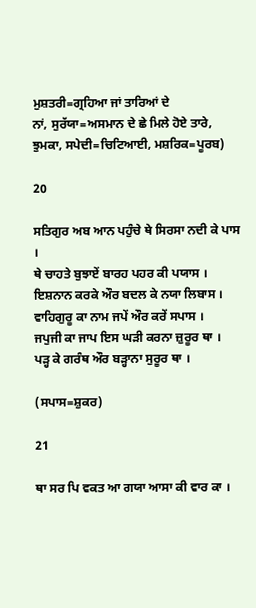ਮੁਸ਼ਤਰੀ=ਗ੍ਰਹਿਆ ਜਾਂ ਤਾਰਿਆਂ ਦੇ
ਨਾਂ, ਸੁਰੱਯਾ=ਅਸਮਾਨ ਦੇ ਛੇ ਮਿਲੇ ਹੋਏ ਤਾਰੇ,
ਝੁਮਕਾ, ਸਪੇਦੀ=ਚਿਟਿਆਈ, ਮਸ਼ਰਿਕ=ਪੂਰਬ)

20

ਸਤਿਗੁਰ ਅਬ ਆਨ ਪਹੁੰਚੇ ਥੇ ਸਿਰਸਾ ਨਦੀ ਕੇ ਪਾਸ ।
ਥੇ ਚਾਹਤੇ ਬੁਝਾਏਂ ਬਾਰਹ ਪਹਰ ਕੀ ਪਯਾਸ ।
ਇਸ਼ਨਾਨ ਕਰਕੇ ਔਰ ਬਦਲ ਕੇ ਨਯਾ ਲਿਬਾਸ ।
ਵਾਹਿਗੁਰੂ ਕਾ ਨਾਮ ਜਪੇਂ ਔਰ ਕਰੇਂ ਸਪਾਸ ।
ਜਪੁਜੀ ਕਾ ਜਾਪ ਇਸ ਘੜੀ ਕਰਨਾ ਜ਼ੁਰੂਰ ਥਾ ।
ਪੜ੍ਹ ਕੇ ਗਰੰਥ ਔਰ ਬੜ੍ਹਾਨਾ ਸੁਰੂਰ ਥਾ ।

(ਸਪਾਸ=ਸ਼ੁਕਰ)

21

ਥਾ ਸਰ ਪਿ ਵਕਤ ਆ ਗਯਾ ਆਸਾ ਕੀ ਵਾਰ ਕਾ ।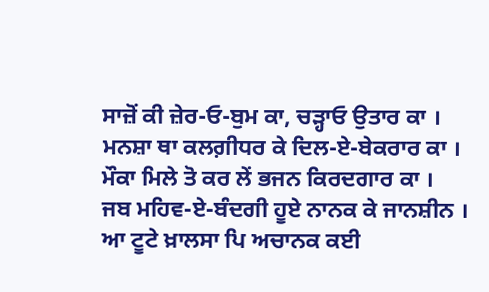ਸਾਜ਼ੋਂ ਕੀ ਜ਼ੇਰ-ਓ-ਬੁਮ ਕਾ, ਚੜ੍ਹਾਓ ਉਤਾਰ ਕਾ ।
ਮਨਸ਼ਾ ਥਾ ਕਲਗ਼ੀਧਰ ਕੇ ਦਿਲ-ਏ-ਬੇਕਰਾਰ ਕਾ ।
ਮੌਕਾ ਮਿਲੇ ਤੋ ਕਰ ਲੇਂ ਭਜਨ ਕਿਰਦਗਾਰ ਕਾ ।
ਜਬ ਮਹਿਵ-ਏ-ਬੰਦਗੀ ਹੂਏ ਨਾਨਕ ਕੇ ਜਾਨਸ਼ੀਨ ।
ਆ ਟੂਟੇ ਖ਼ਾਲਸਾ ਪਿ ਅਚਾਨਕ ਕਈ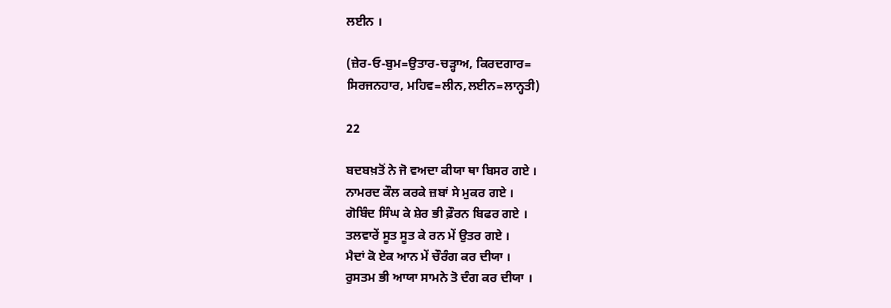ਲਈਨ ।

(ਜ਼ੇਰ-ਓ-ਬੁਮ=ਉਤਾਰ-ਚੜ੍ਹਾਅ, ਕਿਰਦਗਾਰ=
ਸਿਰਜਨਹਾਰ, ਮਹਿਵ=ਲੀਨ,ਲਈਨ=ਲਾਨ੍ਹਤੀ)

22

ਬਦਬਖ਼ਤੋਂ ਨੇ ਜੋ ਵਅਦਾ ਕੀਯਾ ਥਾ ਬਿਸਰ ਗਏ ।
ਨਾਮਰਦ ਕੌਲ ਕਰਕੇ ਜ਼ਬਾਂ ਸੇ ਮੁਕਰ ਗਏ ।
ਗੋਬਿੰਦ ਸਿੰਘ ਕੇ ਸ਼ੇਰ ਭੀ ਫ਼ੌਰਨ ਬਿਫਰ ਗਏ ।
ਤਲਵਾਰੇਂ ਸੂਤ ਸੂਤ ਕੇ ਰਨ ਮੇਂ ਉਤਰ ਗਏ ।
ਮੈਦਾਂ ਕੋ ਏਕ ਆਨ ਮੇਂ ਚੌਰੰਗ ਕਰ ਦੀਯਾ ।
ਰੁਸਤਮ ਭੀ ਆਯਾ ਸਾਮਨੇ ਤੋ ਦੰਗ ਕਰ ਦੀਯਾ ।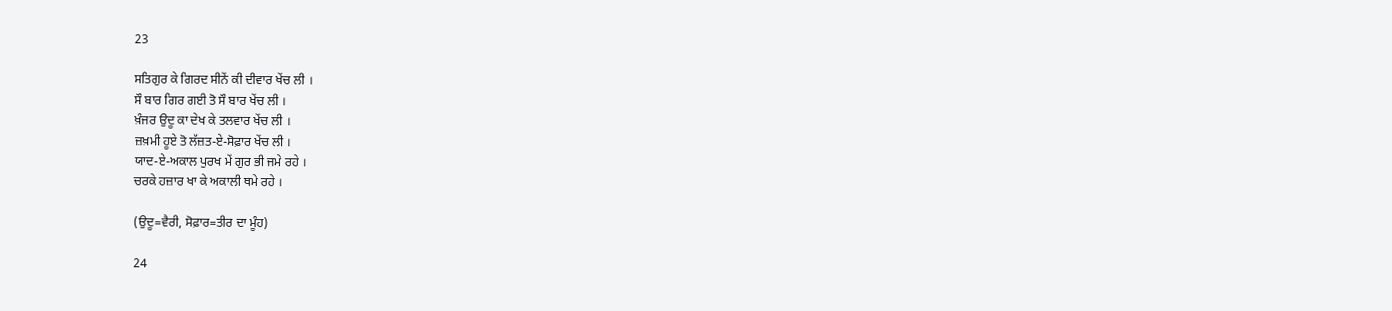23

ਸਤਿਗੁਰ ਕੇ ਗਿਰਦ ਸੀਨੇਂ ਕੀ ਦੀਵਾਰ ਖੇਂਚ ਲੀ ।
ਸੌ ਬਾਰ ਗਿਰ ਗਈ ਤੋ ਸੌ ਬਾਰ ਖੇਂਚ ਲੀ ।
ਖ਼ੰਜਰ ਉਦੂ ਕਾ ਦੇਖ ਕੇ ਤਲਵਾਰ ਖੇਂਚ ਲੀ ।
ਜ਼ਖ਼ਮੀ ਹੂਏ ਤੋ ਲੱਜ਼ਤ-ਏ-ਸੋਫ਼ਾਰ ਖੇਂਚ ਲੀ ।
ਯਾਦ-ਏ-ਅਕਾਲ ਪੁਰਖ ਮੇਂ ਗੁਰ ਭੀ ਜਮੇ ਰਹੇ ।
ਚਰਕੇ ਹਜ਼ਾਰ ਖਾ ਕੇ ਅਕਾਲੀ ਥਮੇ ਰਹੇ ।

(ਉਦੂ=ਵੈਰੀ, ਸੋਫ਼ਾਰ=ਤੀਰ ਦਾ ਮੂੰਹ)

24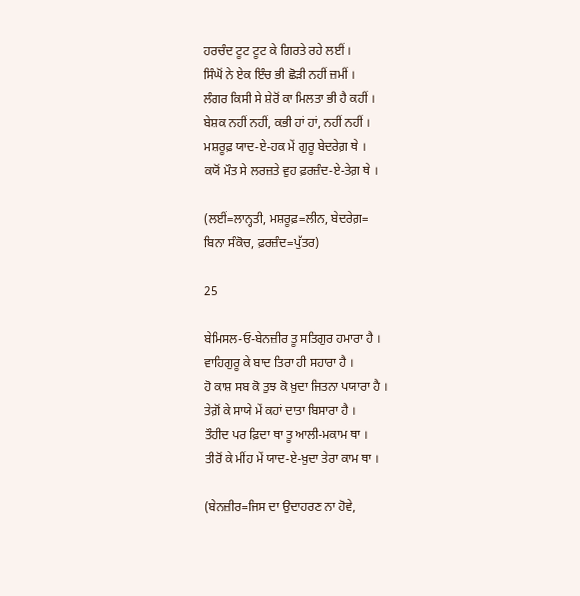ਹਰਚੰਦ ਟੂਟ ਟੂਟ ਕੇ ਗਿਰਤੇ ਰਹੇ ਲਈਂ ।
ਸਿੰਘੋਂ ਨੇ ਏਕ ਇੰਚ ਭੀ ਛੋੜੀ ਨਹੀਂ ਜ਼ਮੀਂ ।
ਲੰਗਰ ਕਿਸੀ ਸੇ ਸ਼ੇਰੋਂ ਕਾ ਮਿਲਤਾ ਭੀ ਹੈ ਕਹੀਂ ।
ਬੇਸ਼ਕ ਨਹੀਂ ਨਹੀਂ, ਕਭੀ ਹਾਂ ਹਾਂ, ਨਹੀਂ ਨਹੀਂ ।
ਮਸ਼ਰੂਫ਼ ਯਾਦ-ਏ-ਹਕ ਮੇਂ ਗੁਰੂ ਬੇਦਰੇਗ਼ ਥੇ ।
ਕਯੋਂ ਮੌਤ ਸੇ ਲਰਜ਼ਤੇ ਵੁਹ ਫ਼ਰਜ਼ੰਦ-ਏ-ਤੇਗ਼ ਥੇ ।

(ਲਈਂ=ਲਾਨ੍ਹਤੀ, ਮਸ਼ਰੂਫ਼=ਲੀਨ, ਬੇਦਰੇਗ਼=
ਬਿਨਾ ਸੰਕੋਚ, ਫ਼ਰਜ਼ੰਦ=ਪੁੱਤਰ)

25

ਬੇਮਿਸਲ-ਓ-ਬੇਨਜ਼ੀਰ ਤੂ ਸਤਿਗੁਰ ਹਮਾਰਾ ਹੈ ।
ਵਾਹਿਗੁਰੂ ਕੇ ਬਾਦ ਤਿਰਾ ਹੀ ਸਹਾਰਾ ਹੈ ।
ਹੋ ਕਾਸ਼ ਸਬ ਕੋ ਤੁਝ ਕੋ ਖ਼ੁਦਾ ਜਿਤਨਾ ਪਯਾਰਾ ਹੈ ।
ਤੇਗ਼ੋਂ ਕੇ ਸਾਯੇ ਮੇਂ ਕਹਾਂ ਦਾਤਾ ਬਿਸਾਰਾ ਹੈ ।
ਤੌਹੀਦ ਪਰ ਫ਼ਿਦਾ ਥਾ ਤੂ ਆਲੀ-ਮਕਾਮ ਥਾ ।
ਤੀਰੋਂ ਕੇ ਮੀਂਹ ਮੇਂ ਯਾਦ-ਏ-ਖ਼ੁਦਾ ਤੇਰਾ ਕਾਮ ਥਾ ।

(ਬੇਨਜ਼ੀਰ=ਜਿਸ ਦਾ ਉਦਾਹਰਣ ਨਾ ਹੋਵੇ,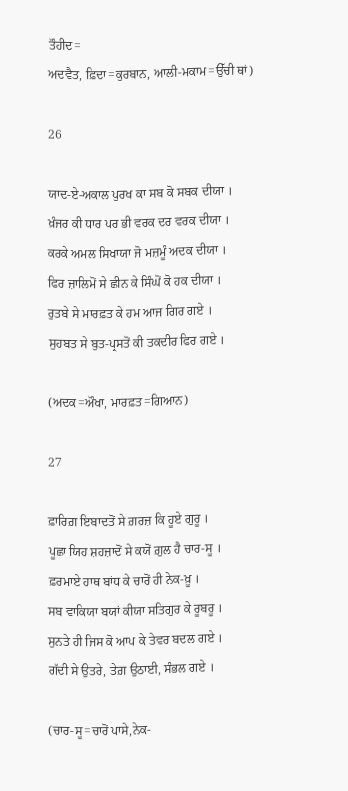ਤੌਹੀਦ=
ਅਦਵੈਤ, ਫ਼ਿਦਾ=ਕੁਰਬਾਨ, ਆਲੀ-ਮਕਾਮ=ਉੱਚੀ ਥਾਂ)

26

ਯਾਦ-ਏ-ਅਕਾਲ ਪੁਰਖ ਕਾ ਸਬ ਕੋ ਸਬਕ ਦੀਯਾ ।
ਖ਼ੰਜਰ ਕੀ ਧਾਰ ਪਰ ਭੀ ਵਰਕ ਦਰ ਵਰਕ ਦੀਯਾ ।
ਕਰਕੇ ਅਮਲ ਸਿਖਾਯਾ ਜੋ ਮਜ਼ਮੂੰ ਅਦਕ ਦੀਯਾ ।
ਫਿਰ ਜ਼ਾਲਿਮੋਂ ਸੇ ਛੀਨ ਕੇ ਸਿੰਘੋਂ ਕੋ ਹਕ ਦੀਯਾ ।
ਰੁਤਬੇ ਸੇ ਮਾਰਫ਼ਤ ਕੇ ਹਮ ਆਜ ਗਿਰ ਗਏ ।
ਸੁਹਬਤ ਸੇ ਬੁਤ-ਪ੍ਰਸਤੋਂ ਕੀ ਤਕਦੀਰ ਫਿਰ ਗਏ ।

(ਅਦਕ=ਔਖਾ, ਮਾਰਫ਼ਤ=ਗਿਆਨ)

27

ਫ਼ਾਰਿਗ਼ ਇਬਾਦਤੋਂ ਸੇ ਗ਼ਰਜ਼ ਕਿ ਹੂਏ ਗੁਰੂ ।
ਪੂਛਾ ਯਿਹ ਸ਼ਹਜ਼ਾਦੋਂ ਸੇ ਕਯੋਂ ਗ਼ੁਲ ਹੈ ਚਾਰ-ਸੂ ।
ਫ਼ਰਮਾਏ ਹਾਥ ਬਾਂਧ ਕੇ ਚਾਰੋਂ ਹੀ ਨੇਕ-ਖ਼ੂ ।
ਸਬ ਵਾਕਿਯਾ ਬਯਾਂ ਕੀਯਾ ਸਤਿਗੁਰ ਕੇ ਰੂਬਰੂ ।
ਸੁਨਤੇ ਹੀ ਜਿਸ ਕੋ ਆਪ ਕੇ ਤੇਵਰ ਬਦਲ ਗਏ ।
ਗੱਦੀ ਸੇ ਉਤਰੇ, ਤੇਗ਼ ਉਠਾਈ, ਸੰਭਲ ਗਏ ।

(ਚਾਰ-ਸੂ=ਚਾਰੋਂ ਪਾਸੇ,ਨੇਕ-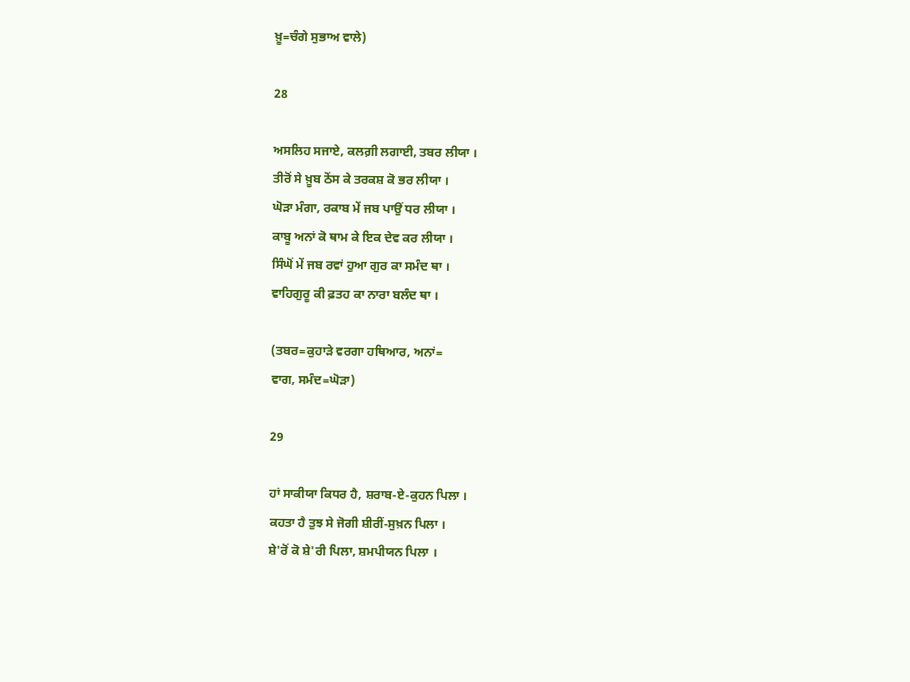ਖ਼ੂ=ਚੰਗੇ ਸੁਭਾਅ ਵਾਲੇ)

28

ਅਸਲਿਹ ਸਜਾਏ, ਕਲਗ਼ੀ ਲਗਾਈ, ਤਬਰ ਲੀਯਾ ।
ਤੀਰੋਂ ਸੇ ਖ਼ੂਬ ਠੋਂਸ ਕੇ ਤਰਕਸ਼ ਕੋ ਭਰ ਲੀਯਾ ।
ਘੋੜਾ ਮੰਗਾ, ਰਕਾਬ ਮੇਂ ਜਬ ਪਾਉਂ ਧਰ ਲੀਯਾ ।
ਕਾਬੂ ਅਨਾਂ ਕੋ ਥਾਮ ਕੇ ਇਕ ਦੇਵ ਕਰ ਲੀਯਾ ।
ਸਿੰਘੋਂ ਮੇਂ ਜਬ ਰਵਾਂ ਹੁਆ ਗੁਰ ਕਾ ਸਮੰਦ ਥਾ ।
ਵਾਹਿਗੁਰੂ ਕੀ ਫ਼ਤਹ ਕਾ ਨਾਰਾ ਬਲੰਦ ਥਾ ।

(ਤਬਰ=ਕੁਹਾੜੇ ਵਰਗਾ ਹਥਿਆਰ, ਅਨਾਂ=
ਵਾਗ, ਸਮੰਦ=ਘੋੜਾ)

29

ਹਾਂ ਸਾਕੀਯਾ ਕਿਧਰ ਹੈ, ਸ਼ਰਾਬ-ਏ-ਕੁਹਨ ਪਿਲਾ ।
ਕਹਤਾ ਹੈ ਤੁਝ ਸੇ ਜੋਗੀ ਸ਼ੀਰੀਂ-ਸੁਖ਼ਨ ਪਿਲਾ ।
ਸ਼ੇ'ਰੋਂ ਕੋ ਸ਼ੇ'ਰੀ ਪਿਲਾ, ਸ਼ਮਪੀਯਨ ਪਿਲਾ ।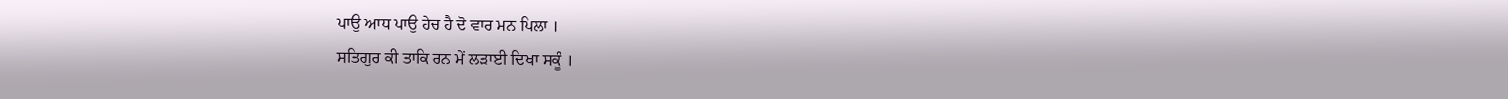ਪਾਉ ਆਧ ਪਾਉ ਹੇਚ ਹੈ ਦੋ ਵਾਰ ਮਨ ਪਿਲਾ ।
ਸਤਿਗੁਰ ਕੀ ਤਾਕਿ ਰਨ ਮੇਂ ਲੜਾਈ ਦਿਖਾ ਸਕੂੰ ।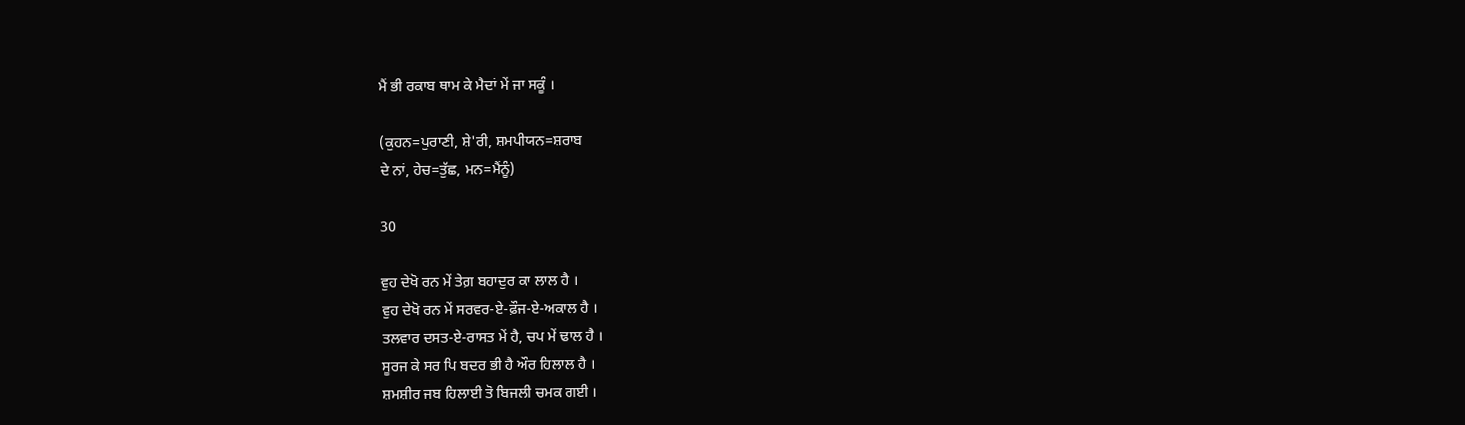ਮੈਂ ਭੀ ਰਕਾਬ ਥਾਮ ਕੇ ਮੈਦਾਂ ਮੇਂ ਜਾ ਸਕੂੰ ।

(ਕੁਹਨ=ਪੁਰਾਣੀ, ਸ਼ੇ'ਰੀ, ਸ਼ਮਪੀਯਨ=ਸ਼ਰਾਬ
ਦੇ ਨਾਂ, ਹੇਚ=ਤੁੱਛ, ਮਨ=ਮੈਂਨੂੰ)

30

ਵੁਹ ਦੇਖੋ ਰਨ ਮੇਂ ਤੇਗ਼ ਬਹਾਦੁਰ ਕਾ ਲਾਲ ਹੈ ।
ਵੁਹ ਦੇਖੋ ਰਨ ਮੇਂ ਸਰਵਰ-ਏ-ਫ਼ੌਜ-ਏ-ਅਕਾਲ ਹੈ ।
ਤਲਵਾਰ ਦਸਤ-ਏ-ਰਾਸਤ ਮੇਂ ਹੈ, ਚਪ ਮੇਂ ਢਾਲ ਹੈ ।
ਸੂਰਜ ਕੇ ਸਰ ਪਿ ਬਦਰ ਭੀ ਹੈ ਔਰ ਹਿਲਾਲ ਹੈ ।
ਸ਼ਮਸ਼ੀਰ ਜਬ ਹਿਲਾਈ ਤੋ ਬਿਜਲੀ ਚਮਕ ਗਈ ।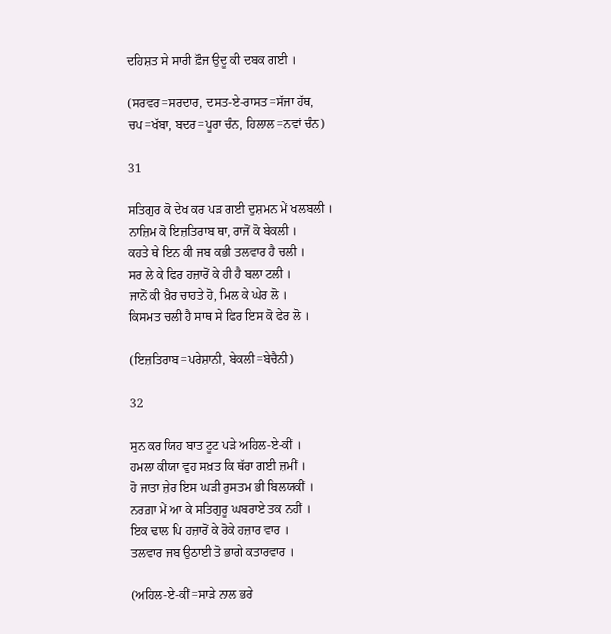ਦਹਿਸ਼ਤ ਸੇ ਸਾਰੀ ਫ਼ੌਜ ਉਦੂ ਕੀ ਦਬਕ ਗਈ ।

(ਸਰਵਰ=ਸਰਦਾਰ, ਦਸਤ-ਏ-ਰਾਸਤ=ਸੱਜਾ ਹੱਥ,
ਚਪ=ਖੱਬਾ, ਬਦਰ=ਪੂਰਾ ਚੰਨ, ਹਿਲਾਲ=ਨਵਾਂ ਚੰਨ)

31

ਸਤਿਗੁਰ ਕੋ ਦੇਖ ਕਰ ਪੜ ਗਈ ਦੁਸ਼ਮਨ ਮੇਂ ਖਲਬਲੀ ।
ਨਾਜ਼ਿਮ ਕੋ ਇਜ਼ਤਿਰਾਬ ਥਾ, ਰਾਜੋਂ ਕੋ ਬੇਕਲੀ ।
ਕਹਤੇ ਥੇ ਇਨ ਕੀ ਜਬ ਕਭੀ ਤਲਵਾਰ ਹੈ ਚਲੀ ।
ਸਰ ਲੇ ਕੇ ਫਿਰ ਹਜ਼ਾਰੋਂ ਕੇ ਹੀ ਹੈ ਬਲਾ ਟਲੀ ।
ਜਾਨੋਂ ਕੀ ਖ਼ੈਰ ਚਾਹਤੇ ਹੋ, ਮਿਲ ਕੇ ਘੇਰ ਲੋ ।
ਕਿਸਮਤ ਚਲੀ ਹੈ ਸਾਥ ਸੇ ਫਿਰ ਇਸ ਕੋ ਫੇਰ ਲੋ ।

(ਇਜ਼ਤਿਰਾਬ=ਪਰੇਸ਼ਾਨੀ, ਬੇਕਲੀ=ਬੇਚੈਨੀ)

32

ਸੁਨ ਕਰ ਯਿਹ ਬਾਤ ਟੂਟ ਪੜੇ ਅਹਿਲ-ਏ-ਕੀਂ ।
ਹਮਲਾ ਕੀਯਾ ਵੁਹ ਸਖ਼ਤ ਕਿ ਥੱਰਾ ਗਈ ਜ਼ਮੀਂ ।
ਹੋ ਜਾਤਾ ਜ਼ੇਰ ਇਸ ਘੜੀ ਰੁਸਤਮ ਭੀ ਬਿਲਯਕੀਂ ।
ਨਰਗ਼ਾ ਮੇਂ ਆ ਕੇ ਸਤਿਗੁਰੂ ਘਬਰਾਏ ਤਕ ਨਹੀਂ ।
ਇਕ ਢਾਲ ਪਿ ਹਜ਼ਾਰੋਂ ਕੇ ਰੋਕੇ ਹਜ਼ਾਰ ਵਾਰ ।
ਤਲਵਾਰ ਜਬ ਉਠਾਈ ਤੋ ਭਾਗੇ ਕਤਾਰਵਾਰ ।

(ਅਹਿਲ-ਏ-ਕੀਂ=ਸਾੜੇ ਨਾਲ ਭਰੇ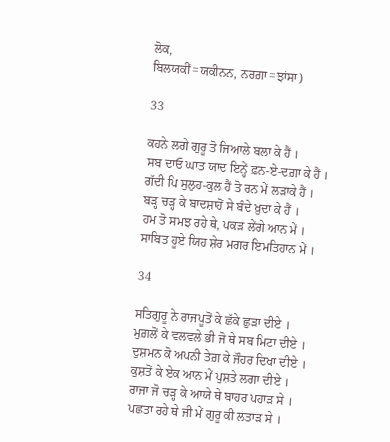ਲੋਕ,
ਬਿਲਯਕੀਂ=ਯਕੀਨਨ, ਨਰਗ਼ਾ=ਝਾਂਸਾ)

33

ਕਹਨੇ ਲਗੇ ਗੁਰੂ ਤੋ ਜਿਆਲੇ ਬਲਾ ਕੇ ਹੈਂ ।
ਸਬ ਦਾਓ ਘਾਤ ਯਾਦ ਇਨ੍ਹੇਂ ਫ਼ਨ-ਏ-ਦਗ਼ਾ ਕੇ ਹੈਂ ।
ਗੱਦੀ ਪਿ ਸੁਲੁਹ-ਕੁਲ ਹੈਂ ਤੋ ਰਨ ਮੇਂ ਲੜਾਕੇ ਹੈਂ ।
ਬੜ੍ਹ ਚੜ੍ਹ ਕੇ ਬਾਦਸ਼ਾਹੋਂ ਸੇ ਬੰਦੇ ਖ਼ੁਦਾ ਕੇ ਹੈਂ ।
ਹਮ ਤੋ ਸਮਝ ਰਹੇ ਥੇ, ਪਕੜ ਲੇਂਗੇ ਆਨ ਮੇਂ ।
ਸਾਬਿਤ ਹੂਏ ਯਿਹ ਸ਼ੇਰ ਮਗਰ ਇਮਤਿਹਾਨ ਮੇਂ ।

34

ਸਤਿਗੁਰੂ ਨੇ ਰਾਜਪੂਤੋਂ ਕੇ ਛੱਕੇ ਛੁੜਾ ਦੀਏ ।
ਮੁਗ਼ਲੋਂ ਕੇ ਵਲਵਲੇ ਭੀ ਜੋ ਥੇ ਸਬ ਮਿਟਾ ਦੀਏ ।
ਦੁਸ਼ਮਨ ਕੋ ਅਪਨੀ ਤੇਗ਼ ਕੇ ਜੌਹਰ ਦਿਖਾ ਦੀਏ ।
ਕੁਸ਼ਤੋਂ ਕੇ ਏਕ ਆਨ ਮੇਂ ਪੁਸ਼ਤੇ ਲਗਾ ਦੀਏ ।
ਰਾਜਾ ਜੋ ਚੜ੍ਹ ਕੇ ਆਯੇ ਥੇ ਬਾਹਰ ਪਹਾੜ ਸੇ ।
ਪਛਤਾ ਰਹੇ ਥੇ ਜੀ ਮੇਂ ਗੁਰੂ ਕੀ ਲਤਾੜ ਸੇ ।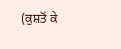(ਕੁਸ਼ਤੋਂ ਕੇ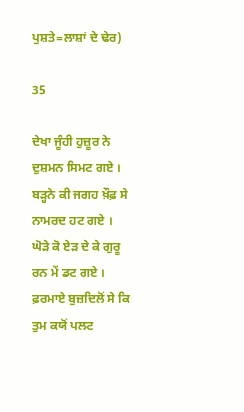ਪੁਸ਼ਤੇ=ਲਾਸ਼ਾਂ ਦੇ ਢੇਰ)

35

ਦੇਖਾ ਜੂੰਹੀ ਹੁਜ਼ੂਰ ਨੇ ਦੁਸ਼ਮਨ ਸਿਮਟ ਗਏ ।
ਬੜ੍ਹਨੇ ਕੀ ਜਗਹ ਖ਼ੌਫ਼ ਸੇ ਨਾਮਰਦ ਹਟ ਗਏ ।
ਘੋੜੇ ਕੋ ਏੜ ਦੇ ਕੇ ਗੁਰੂ ਰਨ ਮੇਂ ਡਟ ਗਏ ।
ਫ਼ਰਮਾਏ ਬੁਜ਼ਦਿਲੋਂ ਸੇ ਕਿ ਤੁਮ ਕਯੋਂ ਪਲਟ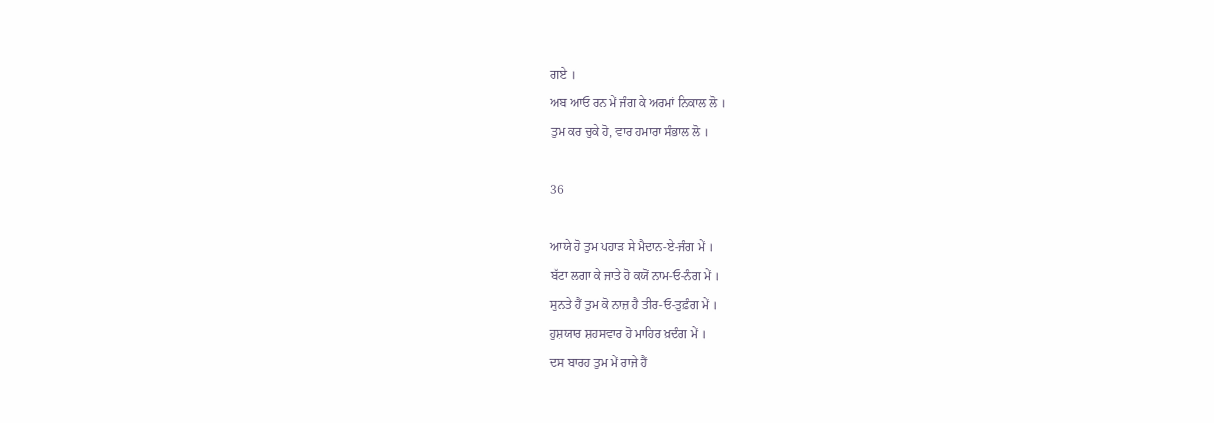ਗਏ ।
ਅਬ ਆਓ ਰਨ ਮੇਂ ਜੰਗ ਕੇ ਅਰਮਾਂ ਨਿਕਾਲ ਲੋ ।
ਤੁਮ ਕਰ ਚੁਕੇ ਹੋ, ਵਾਰ ਹਮਾਰਾ ਸੰਭਾਲ ਲੋ ।

36

ਆਯੇ ਹੋ ਤੁਮ ਪਹਾੜ ਸੇ ਮੈਦਾਨ-ਏ-ਜੰਗ ਮੇਂ ।
ਬੱਟਾ ਲਗਾ ਕੇ ਜਾਤੇ ਹੋ ਕਯੋਂ ਨਾਮ-ਓ-ਨੰਗ ਮੇਂ ।
ਸੁਨਤੇ ਹੈਂ ਤੁਮ ਕੋ ਨਾਜ਼ ਹੈ ਤੀਰ-ਓ-ਤੁਫ਼ੰਗ ਮੇਂ ।
ਹੁਸ਼ਯਾਰ ਸ਼ਹਸਵਾਰ ਹੋ ਮਾਹਿਰ ਖ਼ਦੰਗ ਮੇਂ ।
ਦਸ ਬਾਰਹ ਤੁਮ ਮੇਂ ਰਾਜੇ ਹੈਂ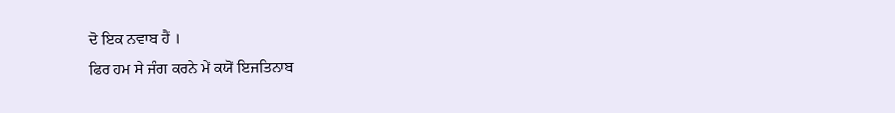ਦੋ ਇਕ ਨਵਾਬ ਹੈਂ ।
ਫਿਰ ਹਮ ਸੇ ਜੰਗ ਕਰਨੇ ਮੇਂ ਕਯੋਂ ਇਜਤਿਨਾਬ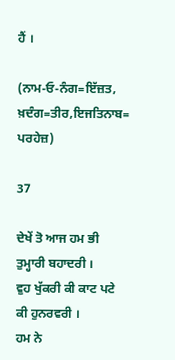ਹੈਂ ।

(ਨਾਮ-ਓ-ਨੰਗ=ਇੱਜ਼ਤ, ਖ਼ਦੰਗ=ਤੀਰ,ਇਜਤਿਨਾਬ=
ਪਰਹੇਜ਼)

37

ਦੇਖੇਂ ਤੋ ਆਜ ਹਮ ਭੀ ਤੁਮ੍ਹਾਰੀ ਬਹਾਦਰੀ ।
ਵੁਹ ਖੁੱਕਰੀ ਕੀ ਕਾਟ ਪਟੇ ਕੀ ਹੁਨਰਵਰੀ ।
ਹਮ ਨੇ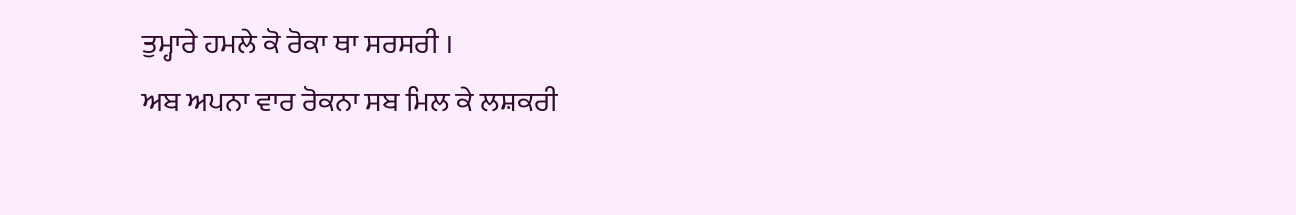ਤੁਮ੍ਹਾਰੇ ਹਮਲੇ ਕੋ ਰੋਕਾ ਥਾ ਸਰਸਰੀ ।
ਅਬ ਅਪਨਾ ਵਾਰ ਰੋਕਨਾ ਸਬ ਮਿਲ ਕੇ ਲਸ਼ਕਰੀ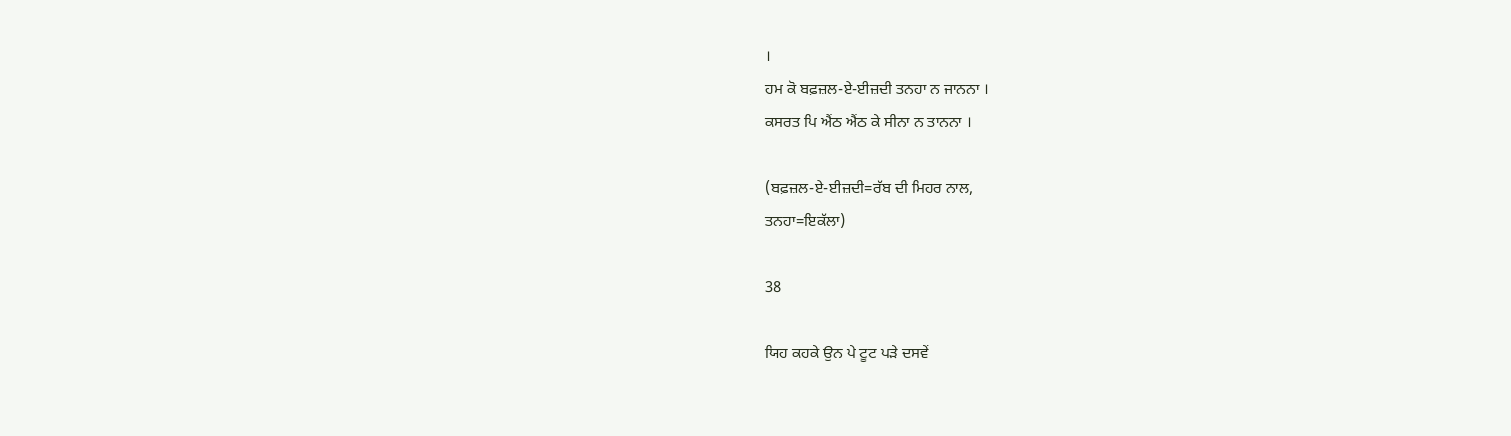।
ਹਮ ਕੋ ਬਫ਼ਜ਼ਲ-ਏ-ਈਜ਼ਦੀ ਤਨਹਾ ਨ ਜਾਨਨਾ ।
ਕਸਰਤ ਪਿ ਐਂਠ ਐਂਠ ਕੇ ਸੀਨਾ ਨ ਤਾਨਨਾ ।

(ਬਫ਼ਜ਼ਲ-ਏ-ਈਜ਼ਦੀ=ਰੱਬ ਦੀ ਮਿਹਰ ਨਾਲ,
ਤਨਹਾ=ਇਕੱਲਾ)

38

ਯਿਹ ਕਹਕੇ ਉਨ ਪੇ ਟੂਟ ਪੜੇ ਦਸਵੇਂ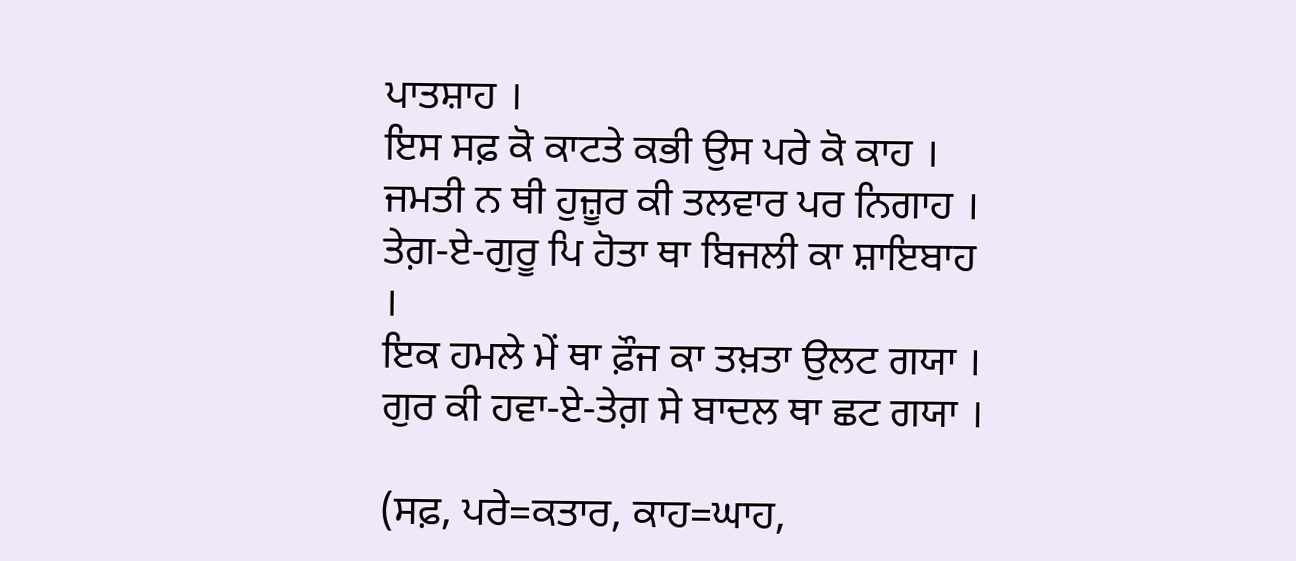ਪਾਤਸ਼ਾਹ ।
ਇਸ ਸਫ਼ ਕੋ ਕਾਟਤੇ ਕਭੀ ਉਸ ਪਰੇ ਕੋ ਕਾਹ ।
ਜਮਤੀ ਨ ਥੀ ਹੁਜ਼ੂਰ ਕੀ ਤਲਵਾਰ ਪਰ ਨਿਗਾਹ ।
ਤੇਗ਼-ਏ-ਗੁਰੂ ਪਿ ਹੋਤਾ ਥਾ ਬਿਜਲੀ ਕਾ ਸ਼ਾਇਬਾਹ ।
ਇਕ ਹਮਲੇ ਮੇਂ ਥਾ ਫ਼ੌਜ ਕਾ ਤਖ਼ਤਾ ਉਲਟ ਗਯਾ ।
ਗੁਰ ਕੀ ਹਵਾ-ਏ-ਤੇਗ਼ ਸੇ ਬਾਦਲ ਥਾ ਛਟ ਗਯਾ ।

(ਸਫ਼, ਪਰੇ=ਕਤਾਰ, ਕਾਹ=ਘਾਹ,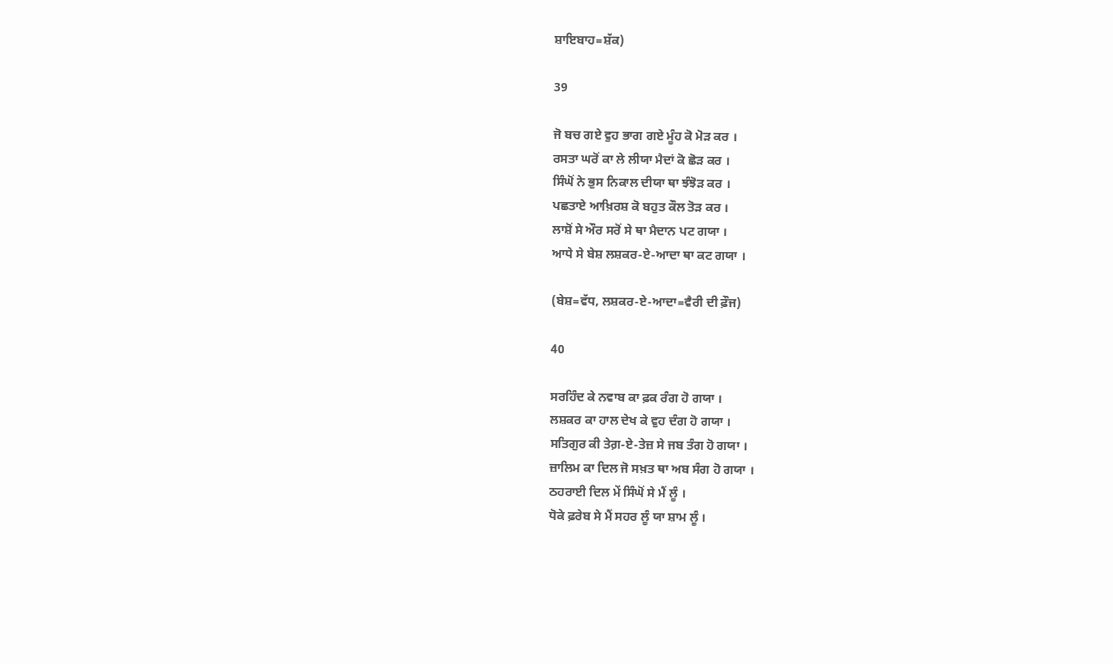ਸ਼ਾਇਬਾਹ=ਸ਼ੱਕ)

39

ਜੋ ਬਚ ਗਏ ਵੁਹ ਭਾਗ ਗਏ ਮੂੰਹ ਕੋ ਮੋੜ ਕਰ ।
ਰਸਤਾ ਘਰੋਂ ਕਾ ਲੇ ਲੀਯਾ ਮੈਦਾਂ ਕੋ ਛੋੜ ਕਰ ।
ਸਿੰਘੋਂ ਨੇ ਭੁਸ ਨਿਕਾਲ ਦੀਯਾ ਥਾ ਝੰਝੋੜ ਕਰ ।
ਪਛਤਾਏ ਆਖ਼ਿਰਸ਼ ਕੋ ਬਹੁਤ ਕੌਲ ਤੋੜ ਕਰ ।
ਲਾਸ਼ੋਂ ਸੇ ਔਰ ਸਰੋਂ ਸੇ ਥਾ ਮੈਦਾਨ ਪਟ ਗਯਾ ।
ਆਧੇ ਸੇ ਬੇਸ਼ ਲਸ਼ਕਰ-ਏ-ਆਦਾ ਥਾ ਕਟ ਗਯਾ ।

(ਬੇਸ਼=ਵੱਧ, ਲਸ਼ਕਰ-ਏ-ਆਦਾ=ਵੈਰੀ ਦੀ ਫ਼ੌਜ)

40

ਸਰਹਿੰਦ ਕੇ ਨਵਾਬ ਕਾ ਫ਼ਕ ਰੰਗ ਹੋ ਗਯਾ ।
ਲਸ਼ਕਰ ਕਾ ਹਾਲ ਦੇਖ ਕੇ ਵੁਹ ਦੰਗ ਹੋ ਗਯਾ ।
ਸਤਿਗੁਰ ਕੀ ਤੇਗ਼-ਏ-ਤੇਜ਼ ਸੇ ਜਬ ਤੰਗ ਹੋ ਗਯਾ ।
ਜ਼ਾਲਿਮ ਕਾ ਦਿਲ ਜੋ ਸਖ਼ਤ ਥਾ ਅਬ ਸੰਗ ਹੋ ਗਯਾ ।
ਠਹਰਾਈ ਦਿਲ ਮੇਂ ਸਿੰਘੋਂ ਸੇ ਮੈਂ ਲੂੰ ।
ਧੋਕੇ ਫ਼ਰੇਬ ਸੇ ਮੈਂ ਸਹਰ ਲੂੰ ਯਾ ਸ਼ਾਮ ਲੂੰ ।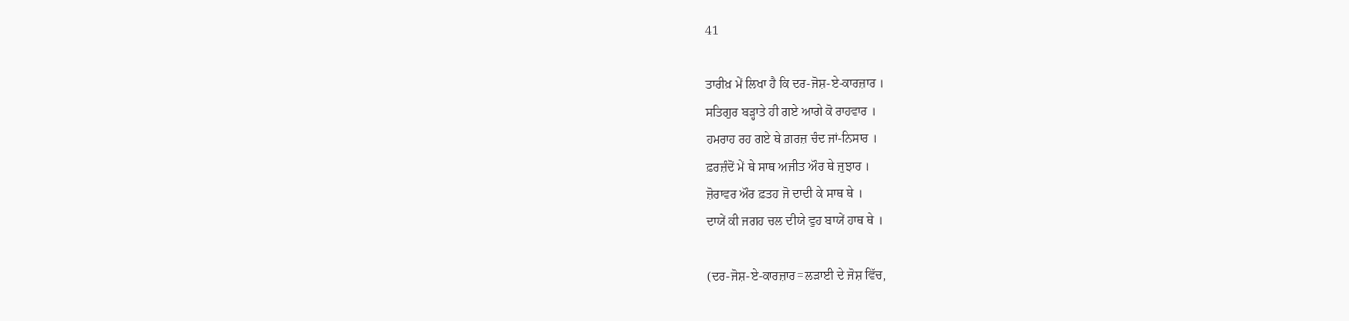41

ਤਾਰੀਖ਼ ਮੇਂ ਲਿਖਾ ਹੈ ਕਿ ਦਰ-ਜੋਸ਼-ਏ-ਕਾਰਜ਼ਾਰ ।
ਸਤਿਗੁਰ ਬੜ੍ਹਾਤੇ ਹੀ ਗਏ ਆਗੇ ਕੋ ਰਾਹਵਾਰ ।
ਹਮਰਾਹ ਰਹ ਗਏ ਥੇ ਗ਼ਰਜ਼ ਚੰਦ ਜਾਂ-ਨਿਸਾਰ ।
ਫ਼ਰਜ਼ੰਦੋਂ ਮੇਂ ਥੇ ਸਾਥ ਅਜੀਤ ਔਰ ਥੇ ਜੁਝਾਰ ।
ਜ਼ੋਰਾਵਰ ਔਰ ਫ਼ਤਹ ਜੋ ਦਾਦੀ ਕੇ ਸਾਥ ਥੇ ।
ਦਾਯੇਂ ਕੀ ਜਗਹ ਚਲ ਦੀਯੇ ਵੁਹ ਬਾਯੇਂ ਹਾਥ ਥੇ ।

(ਦਰ-ਜੋਸ਼-ਏ-ਕਾਰਜ਼ਾਰ=ਲੜਾਈ ਦੇ ਜੋਸ਼ ਵਿੱਚ,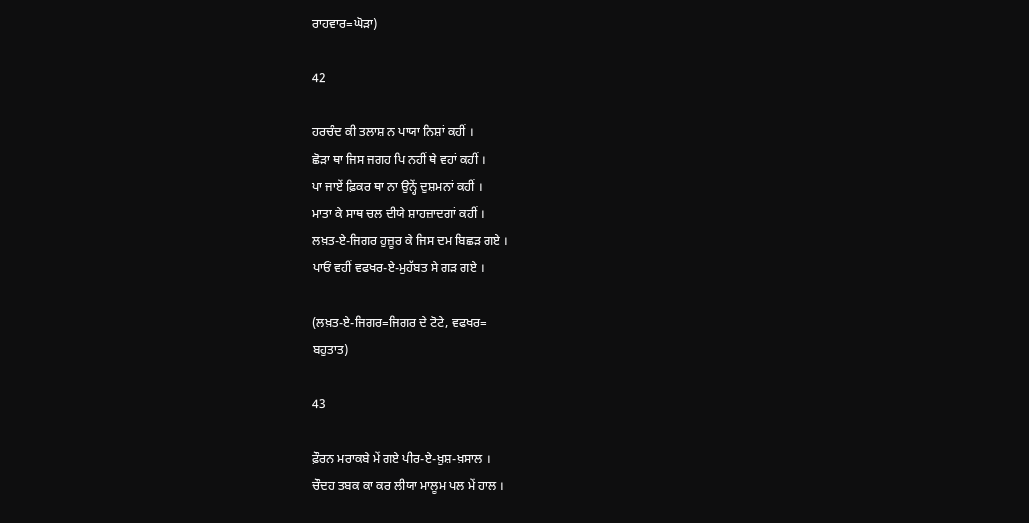ਰਾਹਵਾਰ=ਘੋੜਾ)

42

ਹਰਚੰਦ ਕੀ ਤਲਾਸ਼ ਨ ਪਾਯਾ ਨਿਸ਼ਾਂ ਕਹੀਂ ।
ਛੋੜਾ ਥਾ ਜਿਸ ਜਗਹ ਪਿ ਨਹੀਂ ਥੇ ਵਹਾਂ ਕਹੀਂ ।
ਪਾ ਜਾਏਂ ਫ਼ਿਕਰ ਥਾ ਨਾ ਉਨ੍ਹੇਂ ਦੁਸ਼ਮਨਾਂ ਕਹੀਂ ।
ਮਾਤਾ ਕੇ ਸਾਥ ਚਲ ਦੀਯੇ ਸ਼ਾਹਜ਼ਾਦਗਾਂ ਕਹੀਂ ।
ਲਖ਼ਤ-ਏ-ਜਿਗਰ ਹੁਜ਼ੂਰ ਕੇ ਜਿਸ ਦਮ ਬਿਛੜ ਗਏ ।
ਪਾਓਂ ਵਹੀਂ ਵਫਖਰ-ਏ-ਮੁਹੱਬਤ ਸੇ ਗੜ ਗਏ ।

(ਲਖ਼ਤ-ਏ-ਜਿਗਰ=ਜਿਗਰ ਦੇ ਟੋਟੇ, ਵਫਖਰ=
ਬਹੁਤਾਤ)

43

ਫ਼ੌਰਨ ਮਰਾਕਬੇ ਮੇਂ ਗਏ ਪੀਰ-ਏ-ਖ਼ੁਸ਼-ਖ਼ਸਾਲ ।
ਚੌਦਹ ਤਬਕ ਕਾ ਕਰ ਲੀਯਾ ਮਾਲੂਮ ਪਲ ਮੇਂ ਹਾਲ ।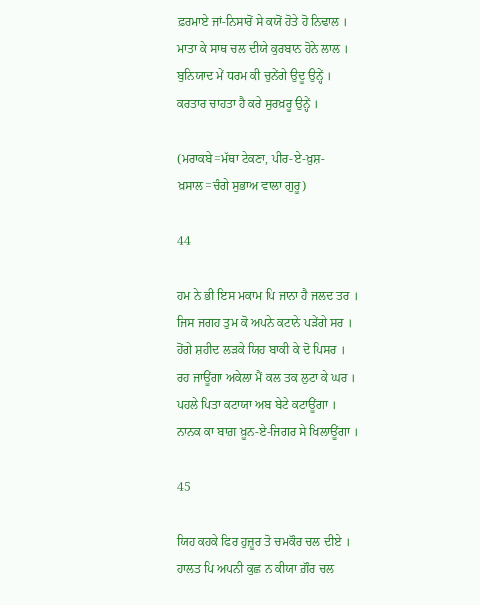ਫ਼ਰਮਾਏ ਜਾਂ-ਨਿਸਾਰੋਂ ਸੇ ਕਯੋਂ ਹੋਤੇ ਹੋ ਨਿਢਾਲ ।
ਮਾਤਾ ਕੇ ਸਾਥ ਚਲ ਦੀਯੇ ਕੁਰਬਾਨ ਹੋਨੇ ਲਾਲ ।
ਬੁਨਿਯਾਦ ਮੇਂ ਧਰਮ ਕੀ ਚੁਨੇਂਗੇ ਉਦੂ ਉਨ੍ਹੇਂ ।
ਕਰਤਾਰ ਚਾਹਤਾ ਹੈ ਕਰੇ ਸੁਰਖ਼ਰੂ ਉਨ੍ਹੇਂ ।

(ਮਰਾਕਬੇ=ਮੱਥਾ ਟੇਕਣਾ, ਪੀਰ-ਏ-ਖ਼ੁਸ਼-
ਖ਼ਸਾਲ=ਚੰਗੇ ਸੁਭਾਅ ਵਾਲਾ ਗੁਰੂ)

44

ਹਮ ਨੇ ਭੀ ਇਸ ਮਕਾਮ ਪਿ ਜਾਨਾ ਹੈ ਜਲਦ ਤਰ ।
ਜਿਸ ਜਗਹ ਤੁਮ ਕੋ ਅਪਨੇ ਕਟਾਨੇ ਪੜੇਂਗੇ ਸਰ ।
ਹੋਂਗੇ ਸ਼ਹੀਦ ਲੜਕੇ ਯਿਹ ਬਾਕੀ ਕੇ ਦੋ ਪਿਸਰ ।
ਰਹ ਜਾਊਂਗਾ ਅਕੇਲਾ ਮੈਂ ਕਲ ਤਕ ਲੁਟਾ ਕੇ ਘਰ ।
ਪਹਲੇ ਪਿਤਾ ਕਟਾਯਾ ਅਬ ਬੇਟੇ ਕਟਾਊਂਗਾ ।
ਨਾਨਕ ਕਾ ਬਾਗ਼ ਖ਼ੂਨ-ਏ-ਜਿਗਰ ਸੇ ਖਿਲਾਊਂਗਾ ।

45

ਯਿਹ ਕਹਕੇ ਫਿਰ ਹੁਜ਼ੂਰ ਤੋ ਚਮਕੌਰ ਚਲ ਦੀਏ ।
ਹਾਲਤ ਪਿ ਅਪਨੀ ਕੁਛ ਨ ਕੀਯਾ ਗ਼ੌਰ ਚਲ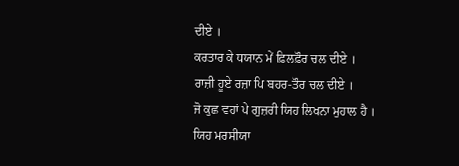ਦੀਏ ।
ਕਰਤਾਰ ਕੇ ਧਯਾਨ ਮੇਂ ਫ਼ਿਲਫ਼ੌਰ ਚਲ ਦੀਏ ।
ਰਾਜ਼ੀ ਹੂਏ ਰਜ਼ਾ ਪਿ ਬਹਰ-ਤੌਰ ਚਲ ਦੀਏ ।
ਜੋ ਕੁਛ ਵਹਾਂ ਪੇ ਗੁਜ਼ਰੀ ਯਿਹ ਲਿਖਨਾ ਮੁਹਾਲ ਹੈ ।
ਯਿਹ ਮਰਸੀਯਾ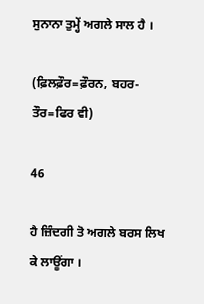ਸੁਨਾਨਾ ਤੁਮ੍ਹੇਂ ਅਗਲੇ ਸਾਲ ਹੈ ।

(ਫ਼ਿਲਫ਼ੌਰ=ਫ਼ੌਰਨ, ਬਹਰ-ਤੌਰ=ਫਿਰ ਵੀ)

46

ਹੈ ਜ਼ਿੰਦਗੀ ਤੋ ਅਗਲੇ ਬਰਸ ਲਿਖ ਕੇ ਲਾਊਂਗਾ ।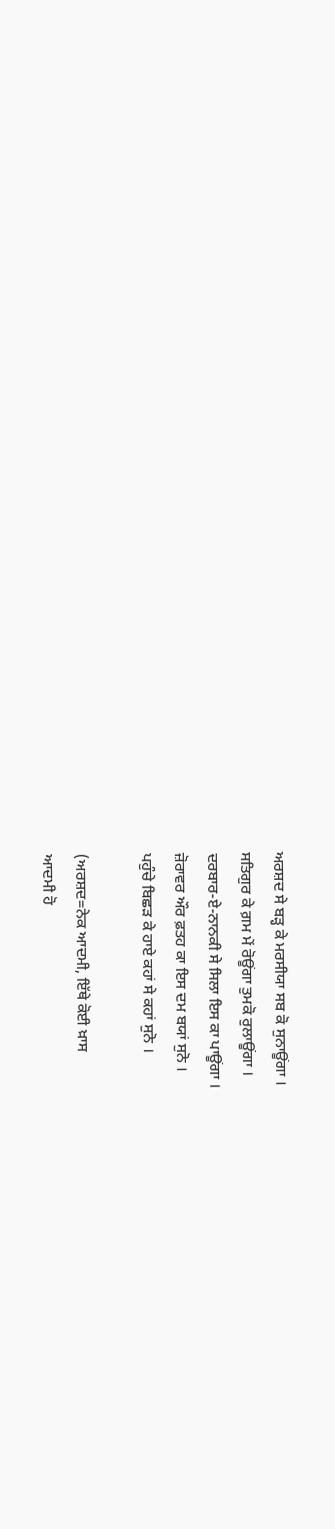ਅਰਸ਼ਦ ਸੇ ਬੜ੍ਹ ਕੇ ਮਰਸੀਯਾ ਸਬ ਕੋ ਸੁਨਾਊਂਗਾ ।
ਸਤਿਗੁਰ ਕੇ ਗ਼ਮ ਮੇਂ ਰੋਊਂਗਾ ਤੁਮਕੋ ਰੁਲਾਊਂਗਾ ।
ਦਰਬਾਰ-ਏ-ਨਾਨਕੀ ਸੇ ਸਿਲਾ ਇਸ ਕਾ ਪਾਊਂਗਾ ।
ਜ਼ੋਰਾਵਰ ਔਰ ਫ਼ਤਹ ਕਾ ਇਸ ਦਮ ਬਯਾਂ ਸੁਨੋ ।
ਪਹੁੰਚੇ ਬਿਛੜ ਕੇ ਹਾਏ ਕਹਾਂ ਸੇ ਕਹਾਂ ਸੁਨੋ ।

(ਅਰਸ਼ਦ=ਨੇਕ ਆਦਮੀ, ਇੱਥੇ ਕੋਈ ਖ਼ਾਸ
ਆਦਮੀ ਹੋ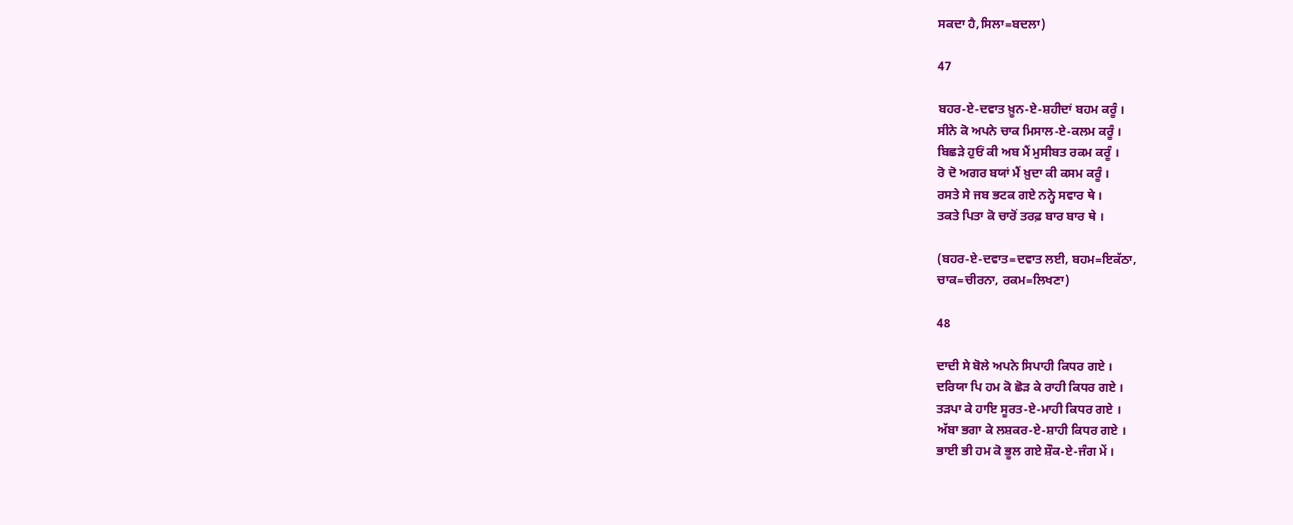ਸਕਦਾ ਹੈ,ਸਿਲਾ=ਬਦਲਾ)

47

ਬਹਰ-ਏ-ਦਵਾਤ ਖ਼ੂਨ-ਏ-ਸ਼ਹੀਦਾਂ ਬਹਮ ਕਰੂੰ ।
ਸੀਨੇ ਕੋ ਅਪਨੇ ਚਾਕ ਮਿਸਾਲ-ਏ-ਕਲਮ ਕਰੂੰ ।
ਬਿਛੜੇ ਹੁਓਂ ਕੀ ਅਬ ਮੈਂ ਮੁਸੀਬਤ ਰਕਮ ਕਰੂੰ ।
ਰੋ ਦੋ ਅਗਰ ਬਯਾਂ ਮੈਂ ਖ਼ੁਦਾ ਕੀ ਕਸਮ ਕਰੂੰ ।
ਰਸਤੇ ਸੇ ਜਬ ਭਟਕ ਗਏ ਨਨ੍ਹੇ ਸਵਾਰ ਥੇ ।
ਤਕਤੇ ਪਿਤਾ ਕੋ ਚਾਰੋਂ ਤਰਫ਼ ਬਾਰ ਬਾਰ ਥੇ ।

(ਬਹਰ-ਏ-ਦਵਾਤ=ਦਵਾਤ ਲਈ, ਬਹਮ=ਇਕੱਠਾ,
ਚਾਕ=ਚੀਰਨਾ, ਰਕਮ=ਲਿਖਣਾ)

48

ਦਾਦੀ ਸੇ ਬੋਲੇ ਅਪਨੇ ਸਿਪਾਹੀ ਕਿਧਰ ਗਏ ।
ਦਰਿਯਾ ਪਿ ਹਮ ਕੋ ਛੋੜ ਕੇ ਰਾਹੀ ਕਿਧਰ ਗਏ ।
ਤੜਪਾ ਕੇ ਹਾਇ ਸੂਰਤ-ਏ-ਮਾਹੀ ਕਿਧਰ ਗਏ ।
ਅੱਬਾ ਭਗਾ ਕੇ ਲਸ਼ਕਰ-ਏ-ਸ਼ਾਹੀ ਕਿਧਰ ਗਏ ।
ਭਾਈ ਭੀ ਹਮ ਕੋ ਭੂਲ ਗਏ ਸ਼ੌਕ-ਏ-ਜੰਗ ਮੇਂ ।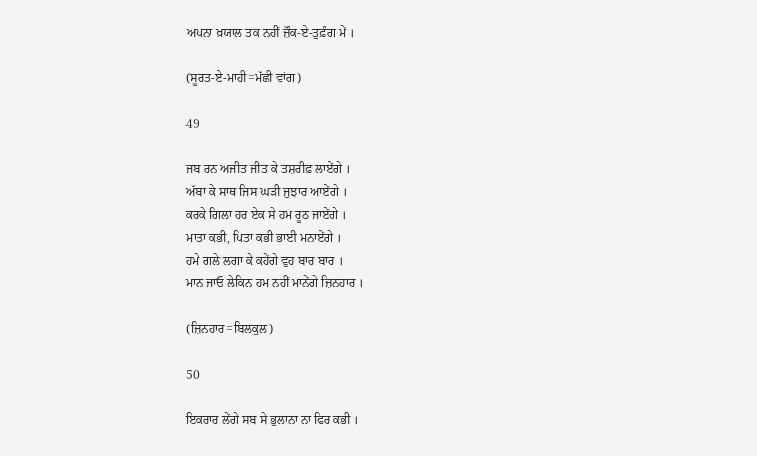ਅਪਨਾ ਖ਼ਯਾਲ ਤਕ ਨਹੀਂ ਜ਼ੌਕ-ਏ-ਤੁਫ਼ੰਗ ਮੇਂ ।

(ਸੂਰਤ-ਏ-ਮਾਹੀ=ਮੱਛੀ ਵਾਂਗ)

49

ਜਬ ਰਨ ਅਜੀਤ ਜੀਤ ਕੇ ਤਸ਼ਰੀਫ਼ ਲਾਏਂਗੇ ।
ਅੱਬਾ ਕੇ ਸਾਥ ਜਿਸ ਘੜੀ ਜੁਝਾਰ ਆਏਂਗੇ ।
ਕਰਕੇ ਗਿਲਾ ਹਰ ਏਕ ਸੇ ਹਮ ਰੂਠ ਜਾਏਂਗੇ ।
ਮਾਤਾ ਕਭੀ, ਪਿਤਾ ਕਭੀ ਭਾਈ ਮਨਾਏਂਗੇ ।
ਹਮੇ ਗਲੇ ਲਗਾ ਕੇ ਕਹੇਂਗੇ ਵੁਹ ਬਾਰ ਬਾਰ ।
ਮਾਨ ਜਾਓ ਲੇਕਿਨ ਹਮ ਨਹੀਂ ਮਾਨੇਂਗੇ ਜ਼ਿਨਹਾਰ ।

(ਜ਼ਿਨਹਾਰ=ਬਿਲਕੁਲ)

50

ਇਕਰਾਰ ਲੇਂਗੇ ਸਬ ਸੇ ਭੁਲਾਨਾ ਨਾ ਫਿਰ ਕਭੀ ।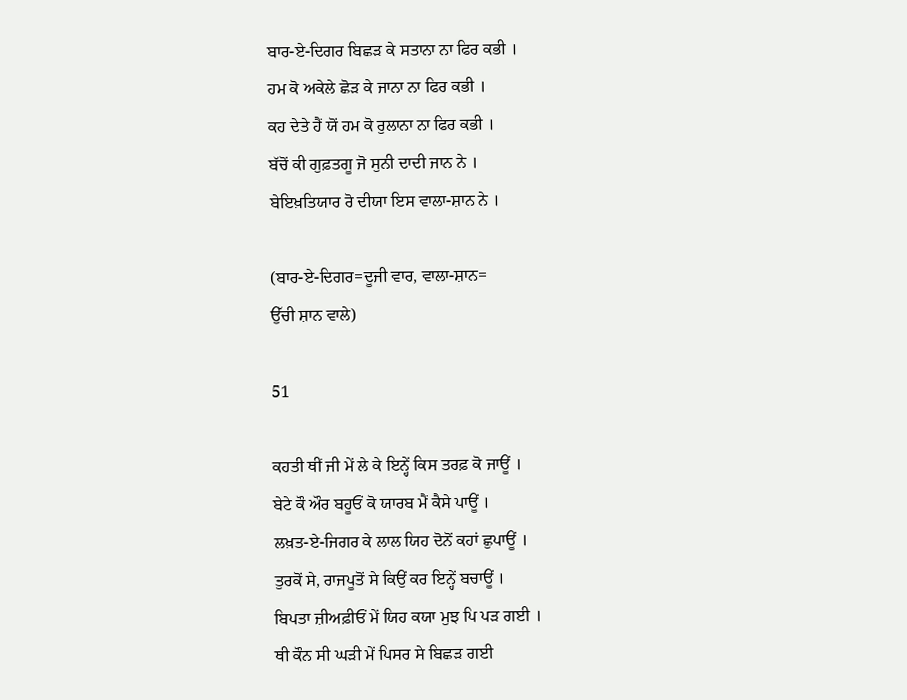ਬਾਰ-ਏ-ਦਿਗਰ ਬਿਛੜ ਕੇ ਸਤਾਨਾ ਨਾ ਫਿਰ ਕਭੀ ।
ਹਮ ਕੋ ਅਕੇਲੇ ਛੋੜ ਕੇ ਜਾਨਾ ਨਾ ਫਿਰ ਕਭੀ ।
ਕਹ ਦੇਤੇ ਹੈਂ ਯੋਂ ਹਮ ਕੋ ਰੁਲਾਨਾ ਨਾ ਫਿਰ ਕਭੀ ।
ਬੱਚੋਂ ਕੀ ਗੁਫ਼ਤਗੂ ਜੋ ਸੁਨੀ ਦਾਦੀ ਜਾਨ ਨੇ ।
ਬੇਇਖ਼ਤਿਯਾਰ ਰੋ ਦੀਯਾ ਇਸ ਵਾਲਾ-ਸ਼ਾਨ ਨੇ ।

(ਬਾਰ-ਏ-ਦਿਗਰ=ਦੂਜੀ ਵਾਰ, ਵਾਲਾ-ਸ਼ਾਨ=
ਉੱਚੀ ਸ਼ਾਨ ਵਾਲੇ)

51

ਕਹਤੀ ਥੀਂ ਜੀ ਮੇਂ ਲੇ ਕੇ ਇਨ੍ਹੇਂ ਕਿਸ ਤਰਫ਼ ਕੋ ਜਾਊਂ ।
ਬੇਟੇ ਕੌ ਔਰ ਬਹੂਓਂ ਕੋ ਯਾਰਬ ਮੈਂ ਕੈਸੇ ਪਾਊਂ ।
ਲਖ਼ਤ-ਏ-ਜਿਗਰ ਕੇ ਲਾਲ ਯਿਹ ਦੋਨੋਂ ਕਹਾਂ ਛੁਪਾਊਂ ।
ਤੁਰਕੋਂ ਸੇ, ਰਾਜਪੂਤੋਂ ਸੇ ਕਿਉਂ ਕਰ ਇਨ੍ਹੇਂ ਬਚਾਊਂ ।
ਬਿਪਤਾ ਜ਼ੀਅਫ਼ੀਓਂ ਮੇਂ ਯਿਹ ਕਯਾ ਮੁਝ ਪਿ ਪੜ ਗਈ ।
ਥੀ ਕੌਨ ਸੀ ਘੜੀ ਮੇਂ ਪਿਸਰ ਸੇ ਬਿਛੜ ਗਈ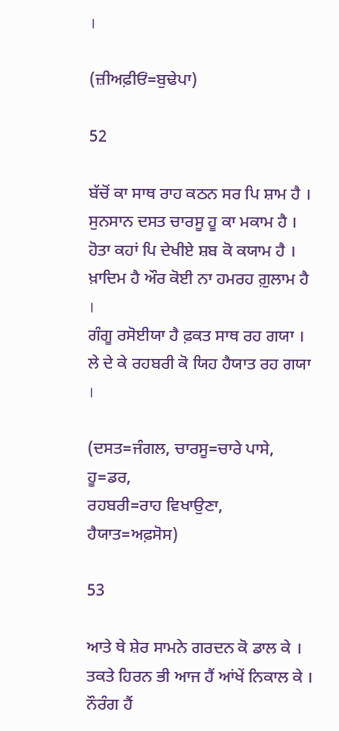।

(ਜ਼ੀਅਫ਼ੀਓਂ=ਬੁਢੇਪਾ)

52

ਬੱਚੋਂ ਕਾ ਸਾਥ ਰਾਹ ਕਠਨ ਸਰ ਪਿ ਸ਼ਾਮ ਹੈ ।
ਸੁਨਸਾਨ ਦਸਤ ਚਾਰਸੂ ਹੂ ਕਾ ਮਕਾਮ ਹੈ ।
ਹੋਤਾ ਕਹਾਂ ਪਿ ਦੇਖੀਏ ਸ਼ਬ ਕੋ ਕਯਾਮ ਹੈ ।
ਖ਼ਾਦਿਮ ਹੈ ਔਰ ਕੋਈ ਨਾ ਹਮਰਹ ਗ਼ੁਲਾਮ ਹੈ ।
ਗੰਗੂ ਰਸੋਈਯਾ ਹੈ ਫ਼ਕਤ ਸਾਥ ਰਹ ਗਯਾ ।
ਲੇ ਦੇ ਕੇ ਰਹਬਰੀ ਕੋ ਯਿਹ ਹੈਯਾਤ ਰਹ ਗਯਾ ।

(ਦਸਤ=ਜੰਗਲ, ਚਾਰਸੂ=ਚਾਰੇ ਪਾਸੇ, ਹੂ=ਡਰ,
ਰਹਬਰੀ=ਰਾਹ ਵਿਖਾਉਣਾ, ਹੈਯਾਤ=ਅਫ਼ਸੋਸ)

53

ਆਤੇ ਥੇ ਸ਼ੇਰ ਸਾਮਨੇ ਗਰਦਨ ਕੋ ਡਾਲ ਕੇ ।
ਤਕਤੇ ਹਿਰਨ ਭੀ ਆਜ ਹੈਂ ਆਂਖੇਂ ਨਿਕਾਲ ਕੇ ।
ਨੌਰੰਗ ਹੈਂ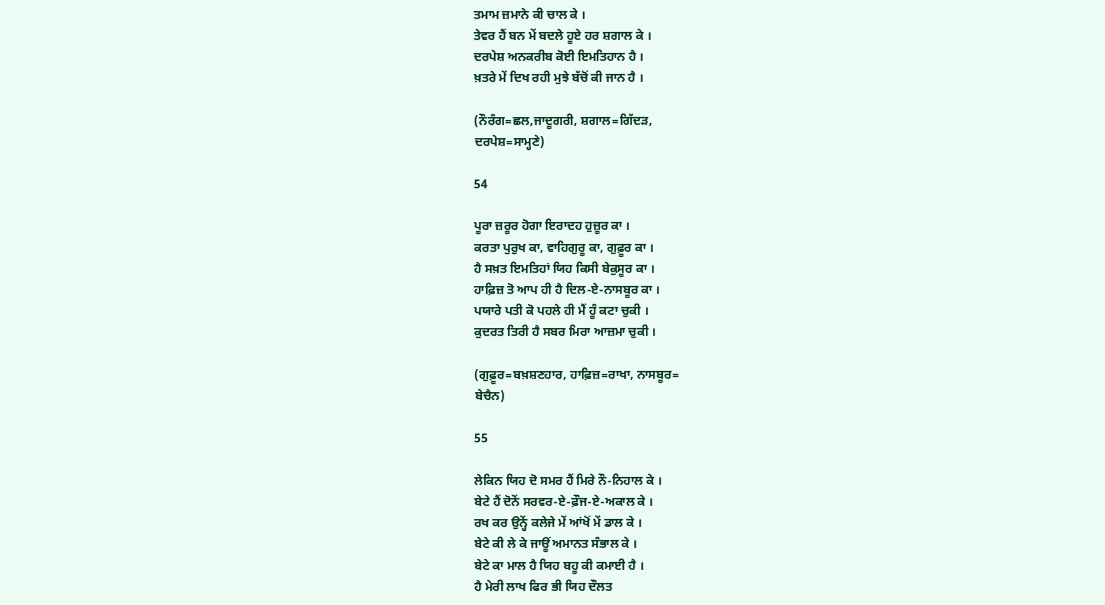ਤਮਾਮ ਜ਼ਮਾਨੇ ਕੀ ਚਾਲ ਕੇ ।
ਤੇਵਰ ਹੈਂ ਬਨ ਮੇਂ ਬਦਲੇ ਹੂਏ ਹਰ ਸ਼ਗਾਲ ਕੇ ।
ਦਰਪੇਸ਼ ਅਨਕਰੀਬ ਕੋਈ ਇਮਤਿਹਾਨ ਹੈ ।
ਖ਼ਤਰੇ ਮੇਂ ਦਿਖ ਰਹੀ ਮੁਝੇ ਬੱਚੋਂ ਕੀ ਜਾਨ ਹੈ ।

(ਨੌਰੰਗ=ਛਲ,ਜਾਦੂਗਰੀ, ਸ਼ਗਾਲ=ਗਿੱਦੜ,
ਦਰਪੇਸ਼=ਸਾਮ੍ਹਣੇ)

54

ਪੂਰਾ ਜ਼ਰੂਰ ਹੋਗਾ ਇਰਾਦਹ ਹੁਜ਼ੂਰ ਕਾ ।
ਕਰਤਾ ਪੁਰੁਖ ਕਾ, ਵਾਹਿਗੁਰੂ ਕਾ, ਗੁਫ਼ੂਰ ਕਾ ।
ਹੈ ਸਖ਼ਤ ਇਮਤਿਹਾਂ ਯਿਹ ਕਿਸੀ ਬੇਕੁਸੂਰ ਕਾ ।
ਹਾਫ਼ਿਜ਼ ਤੋ ਆਪ ਹੀ ਹੈ ਦਿਲ-ਏ-ਨਾਸਬੂਰ ਕਾ ।
ਪਯਾਰੇ ਪਤੀ ਕੋ ਪਹਲੇ ਹੀ ਮੈਂ ਹੂੰ ਕਟਾ ਚੁਕੀ ।
ਕੁਦਰਤ ਤਿਰੀ ਹੈ ਸਬਰ ਮਿਰਾ ਆਜ਼ਮਾ ਚੁਕੀ ।

(ਗੁਫ਼ੂਰ=ਬਖ਼ਸ਼ਣਹਾਰ, ਹਾਫ਼ਿਜ਼=ਰਾਖਾ, ਨਾਸਬੂਰ=
ਬੇਚੈਨ)

55

ਲੇਕਿਨ ਯਿਹ ਦੋ ਸਮਰ ਹੈਂ ਮਿਰੇ ਨੌ-ਨਿਹਾਲ ਕੇ ।
ਬੇਟੇ ਹੈਂ ਦੋਨੋਂ ਸਰਵਰ-ਏ-ਫ਼ੌਜ-ਏ-ਅਕਾਲ ਕੇ ।
ਰਖ ਕਰ ਉਨ੍ਹੇਂ ਕਲੇਜੇ ਮੇਂ ਆਂਖੋਂ ਮੇਂ ਡਾਲ ਕੇ ।
ਬੇਟੇ ਕੀ ਲੇ ਕੇ ਜਾਊਂ ਅਮਾਨਤ ਸੰਭਾਲ ਕੇ ।
ਬੇਟੇ ਕਾ ਮਾਲ ਹੈ ਯਿਹ ਬਹੂ ਕੀ ਕਮਾਈ ਹੈ ।
ਹੈ ਮੇਰੀ ਲਾਖ ਫਿਰ ਭੀ ਯਿਹ ਦੌਲਤ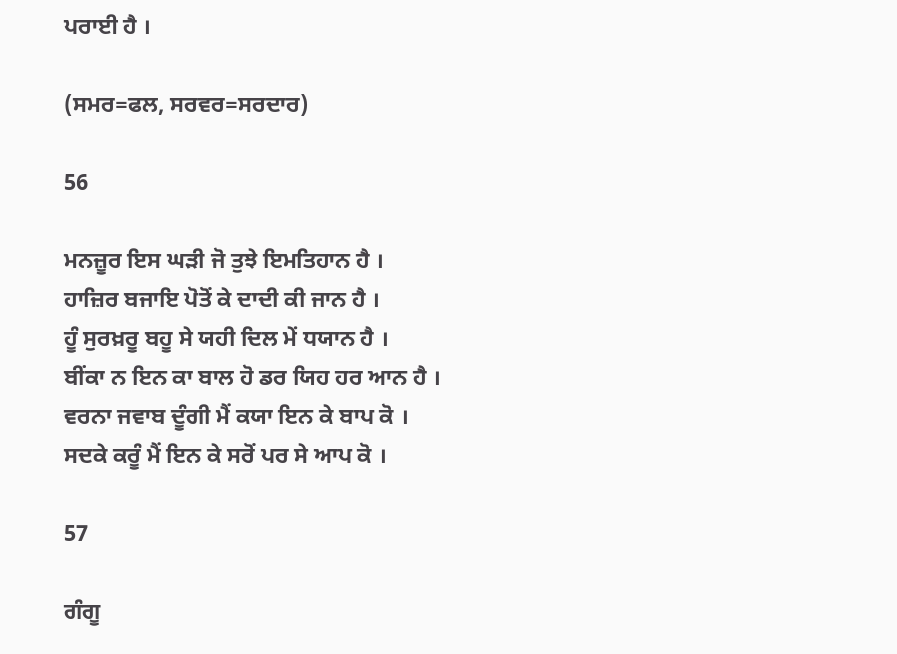ਪਰਾਈ ਹੈ ।

(ਸਮਰ=ਫਲ, ਸਰਵਰ=ਸਰਦਾਰ)

56

ਮਨਜ਼ੂਰ ਇਸ ਘੜੀ ਜੋ ਤੁਝੇ ਇਮਤਿਹਾਨ ਹੈ ।
ਹਾਜ਼ਿਰ ਬਜਾਇ ਪੋਤੋਂ ਕੇ ਦਾਦੀ ਕੀ ਜਾਨ ਹੈ ।
ਹੂੰ ਸੁਰਖ਼ਰੂ ਬਹੂ ਸੇ ਯਹੀ ਦਿਲ ਮੇਂ ਧਯਾਨ ਹੈ ।
ਬੀਂਕਾ ਨ ਇਨ ਕਾ ਬਾਲ ਹੋ ਡਰ ਯਿਹ ਹਰ ਆਨ ਹੈ ।
ਵਰਨਾ ਜਵਾਬ ਦੂੰਗੀ ਮੈਂ ਕਯਾ ਇਨ ਕੇ ਬਾਪ ਕੋ ।
ਸਦਕੇ ਕਰੂੰ ਮੈਂ ਇਨ ਕੇ ਸਰੋਂ ਪਰ ਸੇ ਆਪ ਕੋ ।

57

ਗੰਗੂ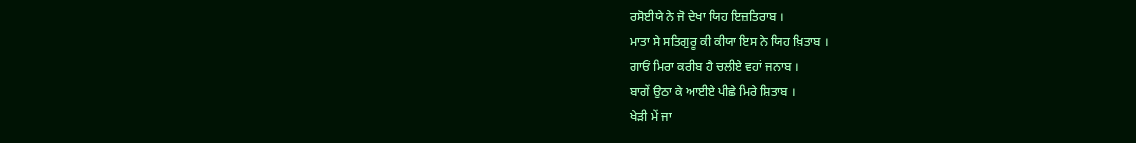ਰਸੋਈਯੇ ਨੇ ਜੋ ਦੇਖਾ ਯਿਹ ਇਜ਼ਤਿਰਾਬ ।
ਮਾਤਾ ਸੇ ਸਤਿਗੁਰੂ ਕੀ ਕੀਯਾ ਇਸ ਨੇ ਯਿਹ ਖ਼ਿਤਾਬ ।
ਗਾਓਂ ਮਿਰਾ ਕਰੀਬ ਹੈ ਚਲੀਏ ਵਹਾਂ ਜਨਾਬ ।
ਬਾਗੇਂ ਉਠਾ ਕੇ ਆਈਏ ਪੀਛੇ ਮਿਰੇ ਸ਼ਿਤਾਬ ।
ਖੇੜੀ ਮੇਂ ਜਾ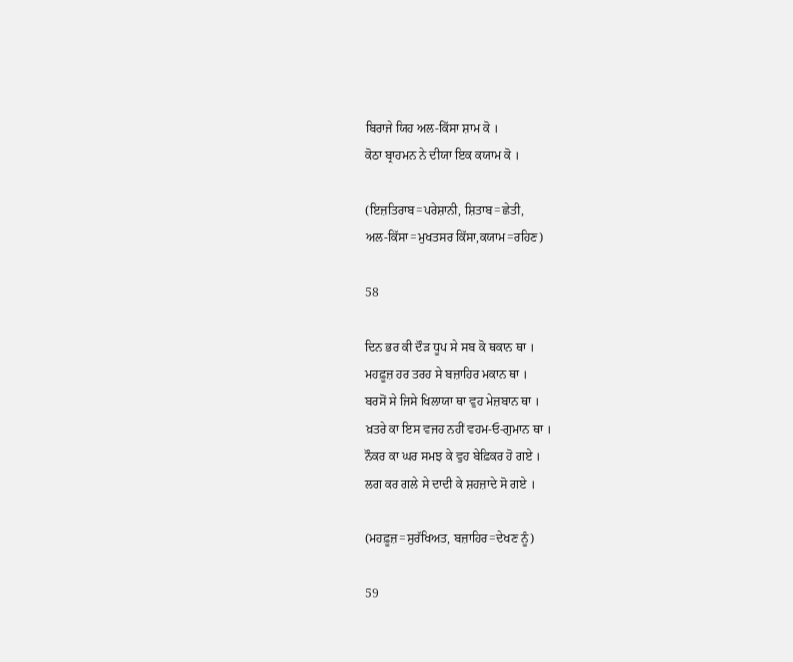ਬਿਰਾਜੇ ਯਿਹ ਅਲ-ਕਿੱਸਾ ਸ਼ਾਮ ਕੋ ।
ਕੋਠਾ ਬ੍ਰਾਹਮਨ ਨੇ ਦੀਯਾ ਇਕ ਕਯਾਮ ਕੋ ।

(ਇਜ਼ਤਿਰਾਬ=ਪਰੇਸ਼ਾਨੀ, ਸ਼ਿਤਾਬ=ਛੇਤੀ,
ਅਲ-ਕਿੱਸਾ=ਮੁਖਤਸਰ ਕਿੱਸਾ,ਕਯਾਮ=ਰਹਿਣ)

58

ਦਿਨ ਭਰ ਕੀ ਦੌੜ ਧੂਪ ਸੇ ਸਬ ਕੋ ਥਕਾਨ ਥਾ ।
ਮਹਫ਼ੂਜ਼ ਹਰ ਤਰਹ ਸੇ ਬਜ਼ਾਹਿਰ ਮਕਾਨ ਥਾ ।
ਬਰਸੋਂ ਸੇ ਜਿਸੇ ਖਿਲਾਯਾ ਥਾ ਵੁਹ ਮੇਜ਼ਬਾਨ ਥਾ ।
ਖ਼ਤਰੇ ਕਾ ਇਸ ਵਜਹ ਨਹੀਂ ਵਹਮ-ਓ-ਗੁਮਾਨ ਥਾ ।
ਨੌਕਰ ਕਾ ਘਰ ਸਮਝ ਕੇ ਵੁਹ ਬੇਫ਼ਿਕਰ ਹੋ ਗਏ ।
ਲਗ ਕਰ ਗਲੇ ਸੇ ਦਾਦੀ ਕੇ ਸ਼ਹਜ਼ਾਦੇ ਸੋ ਗਏ ।

(ਮਹਫ਼ੂਜ਼=ਸੁਰੱਖਿਅਤ, ਬਜ਼ਾਹਿਰ=ਦੇਖਣ ਨੂੰ)

59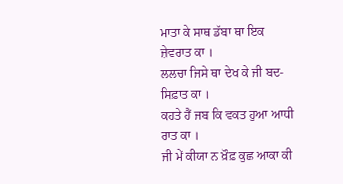ਮਾਤਾ ਕੇ ਸਾਥ ਡੱਬਾ ਥਾ ਇਕ ਜ਼ੇਵਰਾਤ ਕਾ ।
ਲਲਚਾ ਜਿਸੇ ਥਾ ਦੇਖ ਕੇ ਜੀ ਬਦ-ਸਿਫ਼ਾਤ ਕਾ ।
ਕਹਤੇ ਹੈਂ ਜਬ ਕਿ ਵਕਤ ਹੁਆ ਆਧੀ ਰਾਤ ਕਾ ।
ਜੀ ਮੇਂ ਕੀਯਾ ਨ ਖ਼ੌਫ਼ ਕੁਛ ਆਕਾ ਕੀ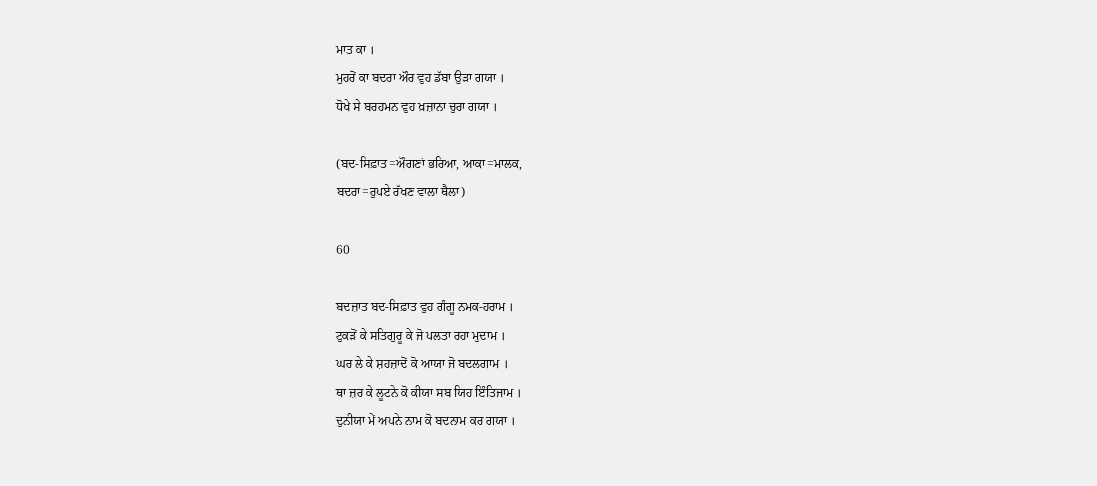ਮਾਤ ਕਾ ।
ਮੁਹਰੋਂ ਕਾ ਬਦਰਾ ਔਰ ਵੁਹ ਡੱਬਾ ਉੜਾ ਗਯਾ ।
ਧੋਖੇ ਸੇ ਬਰਹਮਨ ਵੁਹ ਖ਼ਜ਼ਾਨਾ ਚੁਰਾ ਗਯਾ ।

(ਬਦ-ਸਿਫ਼ਾਤ=ਔਗਣਾਂ ਭਰਿਆ, ਆਕਾ=ਮਾਲਕ,
ਬਦਰਾ=ਰੁਪਏ ਰੱਖਣ ਵਾਲਾ ਥੈਲਾ)

60

ਬਦਜ਼ਾਤ ਬਦ-ਸਿਫ਼ਾਤ ਵੁਹ ਗੰਗੂ ਨਮਕ-ਹਰਾਮ ।
ਟੁਕੜੋਂ ਕੇ ਸਤਿਗੁਰੂ ਕੇ ਜੋ ਪਲਤਾ ਰਹਾ ਮੁਦਾਮ ।
ਘਰ ਲੇ ਕੇ ਸ਼ਹਜ਼ਾਦੋਂ ਕੋ ਆਯਾ ਜੋ ਬਦਲਗਾਮ ।
ਥਾ ਜ਼ਰ ਕੇ ਲੂਟਨੇ ਕੋ ਕੀਯਾ ਸਬ ਯਿਹ ਇੰਤਿਜਾਮ ।
ਦੁਨੀਯਾ ਮੇਂ ਅਪਨੇ ਨਾਮ ਕੋ ਬਦਨਾਮ ਕਰ ਗਯਾ ।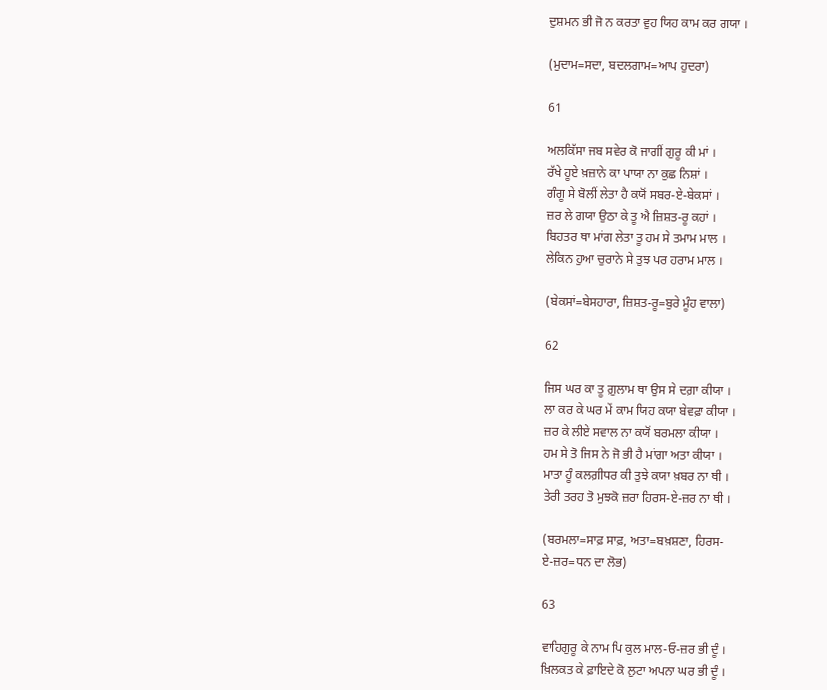ਦੁਸ਼ਮਨ ਭੀ ਜੋ ਨ ਕਰਤਾ ਵੁਹ ਯਿਹ ਕਾਮ ਕਰ ਗਯਾ ।

(ਮੁਦਾਮ=ਸਦਾ, ਬਦਲਗਾਮ=ਆਪ ਹੁਦਰਾ)

61

ਅਲਕਿੱਸਾ ਜਬ ਸਵੇਰ ਕੋ ਜਾਗੀਂ ਗੁਰੂ ਕੀ ਮਾਂ ।
ਰੱਖੇ ਹੂਏ ਖ਼ਜ਼ਾਨੇ ਕਾ ਪਾਯਾ ਨਾ ਕੁਛ ਨਿਸ਼ਾਂ ।
ਗੰਗੂ ਸੇ ਬੋਲੀਂ ਲੇਤਾ ਹੈ ਕਯੋਂ ਸਬਰ-ਏ-ਬੇਕਸਾਂ ।
ਜ਼ਰ ਲੇ ਗਯਾ ਉਠਾ ਕੇ ਤੂ ਐ ਜ਼ਿਸ਼ਤ-ਰੂ ਕਹਾਂ ।
ਬਿਹਤਰ ਥਾ ਮਾਂਗ ਲੇਤਾ ਤੂ ਹਮ ਸੇ ਤਮਾਮ ਮਾਲ ।
ਲੇਕਿਨ ਹੁਆ ਚੁਰਾਨੇ ਸੇ ਤੁਝ ਪਰ ਹਰਾਮ ਮਾਲ ।

(ਬੇਕਸਾਂ=ਬੇਸਹਾਰਾ, ਜ਼ਿਸ਼ਤ-ਰੂ=ਬੁਰੇ ਮੂੰਹ ਵਾਲਾ)

62

ਜਿਸ ਘਰ ਕਾ ਤੂ ਗ਼ੁਲਾਮ ਥਾ ਉਸ ਸੇ ਦਗ਼ਾ ਕੀਯਾ ।
ਲਾ ਕਰ ਕੇ ਘਰ ਮੇਂ ਕਾਮ ਯਿਹ ਕਯਾ ਬੇਵਫ਼ਾ ਕੀਯਾ ।
ਜ਼ਰ ਕੇ ਲੀਏ ਸਵਾਲ ਨਾ ਕਯੋਂ ਬਰਮਲਾ ਕੀਯਾ ।
ਹਮ ਸੇ ਤੋ ਜਿਸ ਨੇ ਜੋ ਭੀ ਹੈ ਮਾਂਗਾ ਅਤਾ ਕੀਯਾ ।
ਮਾਤਾ ਹੂੰ ਕਲਗ਼ੀਧਰ ਕੀ ਤੁਝੇ ਕਯਾ ਖ਼ਬਰ ਨਾ ਥੀ ।
ਤੇਰੀ ਤਰਹ ਤੋ ਮੁਝਕੋ ਜ਼ਰਾ ਹਿਰਸ-ਏ-ਜ਼ਰ ਨਾ ਥੀ ।

(ਬਰਮਲਾ=ਸਾਫ਼ ਸਾਫ਼, ਅਤਾ=ਬਖ਼ਸ਼ਣਾ, ਹਿਰਸ-
ਏ-ਜ਼ਰ=ਧਨ ਦਾ ਲੋਭ)

63

ਵਾਹਿਗੁਰੂ ਕੇ ਨਾਮ ਪਿ ਕੁਲ ਮਾਲ-ਓ-ਜ਼ਰ ਭੀ ਦੂੰ ।
ਖ਼ਿਲਕਤ ਕੇ ਫ਼ਾਇਦੇ ਕੋ ਲੁਟਾ ਅਪਨਾ ਘਰ ਭੀ ਦੂੰ ।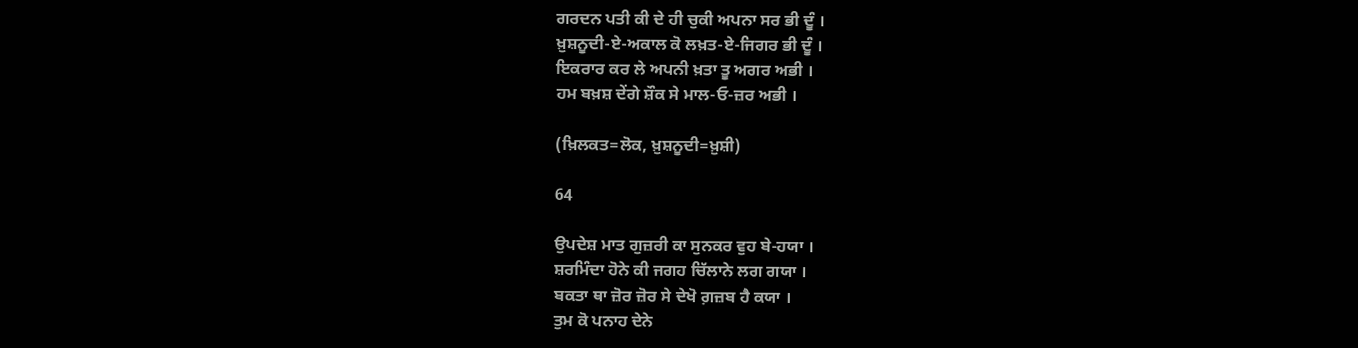ਗਰਦਨ ਪਤੀ ਕੀ ਦੇ ਹੀ ਚੁਕੀ ਅਪਨਾ ਸਰ ਭੀ ਦੂੰ ।
ਖ਼ੁਸ਼ਨੂਦੀ-ਏ-ਅਕਾਲ ਕੋ ਲਖ਼ਤ-ਏ-ਜਿਗਰ ਭੀ ਦੂੰ ।
ਇਕਰਾਰ ਕਰ ਲੇ ਅਪਨੀ ਖ਼ਤਾ ਤੂ ਅਗਰ ਅਭੀ ।
ਹਮ ਬਖ਼ਸ਼ ਦੇਂਗੇ ਸ਼ੌਕ ਸੇ ਮਾਲ-ਓ-ਜ਼ਰ ਅਭੀ ।

(ਖ਼ਿਲਕਤ=ਲੋਕ, ਖ਼ੁਸ਼ਨੂਦੀ=ਖ਼ੁਸ਼ੀ)

64

ਉਪਦੇਸ਼ ਮਾਤ ਗੁਜ਼ਰੀ ਕਾ ਸੁਨਕਰ ਵੁਹ ਬੇ-ਹਯਾ ।
ਸ਼ਰਮਿੰਦਾ ਹੋਨੇ ਕੀ ਜਗਹ ਚਿੱਲਾਨੇ ਲਗ ਗਯਾ ।
ਬਕਤਾ ਥਾ ਜ਼ੋਰ ਜ਼ੋਰ ਸੇ ਦੇਖੋ ਗ਼ਜ਼ਬ ਹੈ ਕਯਾ ।
ਤੁਮ ਕੋ ਪਨਾਹ ਦੇਨੇ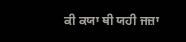ਕੀ ਕਯਾ ਥੀ ਯਹੀ ਜਜ਼ਾ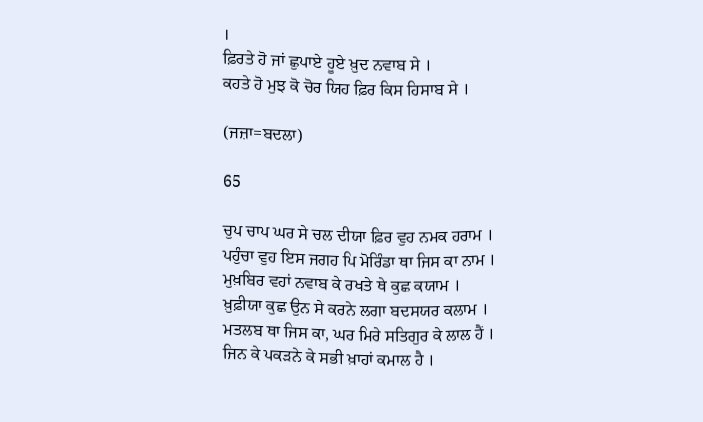।
ਫ਼ਿਰਤੇ ਹੋ ਜਾਂ ਛੁਪਾਏ ਹੂਏ ਖ਼ੁਦ ਨਵਾਬ ਸੇ ।
ਕਹਤੇ ਹੋ ਮੁਝ ਕੋ ਚੋਰ ਯਿਹ ਫ਼ਿਰ ਕਿਸ ਹਿਸਾਬ ਸੇ ।

(ਜਜ਼ਾ=ਬਦਲਾ)

65

ਚੁਪ ਚਾਪ ਘਰ ਸੇ ਚਲ ਦੀਯਾ ਫ਼ਿਰ ਵੁਹ ਨਮਕ ਹਰਾਮ ।
ਪਹੁੰਚਾ ਵੁਹ ਇਸ ਜਗਹ ਪਿ ਮੋਰਿੰਡਾ ਥਾ ਜਿਸ ਕਾ ਨਾਮ ।
ਮੁਖ਼ਬਿਰ ਵਹਾਂ ਨਵਾਬ ਕੇ ਰਖਤੇ ਥੇ ਕੁਛ ਕਯਾਮ ।
ਖ਼ੁਫ਼ੀਯਾ ਕੁਛ ਉਨ ਸੇ ਕਰਨੇ ਲਗਾ ਬਦਸਯਰ ਕਲਾਮ ।
ਮਤਲਬ ਥਾ ਜਿਸ ਕਾ, ਘਰ ਮਿਰੇ ਸਤਿਗੁਰ ਕੇ ਲਾਲ ਹੈਂ ।
ਜਿਨ ਕੇ ਪਕੜਨੇ ਕੇ ਸਭੀ ਖ਼ਾਹਾਂ ਕਮਾਲ ਹੈ ।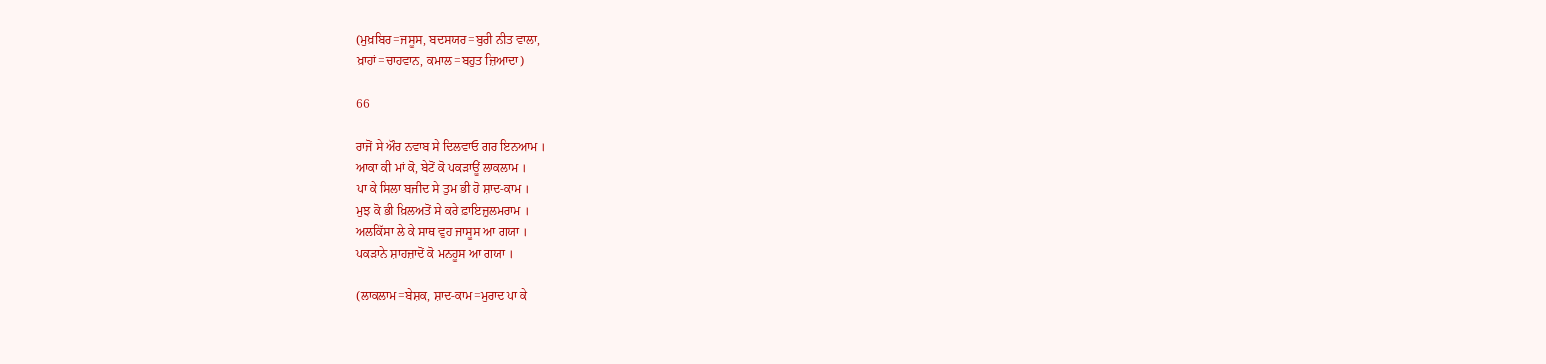(ਮੁਖ਼ਬਿਰ=ਜਸੂਸ, ਬਦਸਯਰ=ਬੁਰੀ ਨੀਤ ਵਾਲਾ,
ਖ਼ਾਹਾਂ=ਚਾਹਵਾਨ, ਕਮਾਲ=ਬਹੁਤ ਜ਼ਿਆਦਾ)

66

ਰਾਜੋਂ ਸੇ ਔਰ ਨਵਾਬ ਸੇ ਦਿਲਵਾਓ ਗਰ ਇਨਆਮ ।
ਆਕਾ ਕੀ ਮਾਂ ਕੋ, ਬੇਟੋਂ ਕੋ ਪਕੜਾਊਂ ਲਾਕਲਾਮ ।
ਪਾ ਕੇ ਸਿਲਾ ਬਜੀਦ ਸੇ ਤੁਮ ਭੀ ਹੋ ਸ਼ਾਦ-ਕਾਮ ।
ਮੁਝ ਕੋ ਭੀ ਖ਼ਿਲਅਤੋਂ ਸੇ ਕਰੇ ਫ਼ਾਇਜ਼ੁਲਮਰਾਮ ।
ਅਲਕਿੱਸਾ ਲੇ ਕੇ ਸਾਥ ਵੁਹ ਜਾਸੂਸ ਆ ਗਯਾ ।
ਪਕੜਾਨੇ ਸ਼ਾਹਜ਼ਾਦੋਂ ਕੋ ਮਨਹੂਸ ਆ ਗਯਾ ।

(ਲਾਕਲਾਮ=ਬੇਸ਼ਕ, ਸ਼ਾਦ-ਕਾਮ=ਮੁਰਾਦ ਪਾ ਕੇ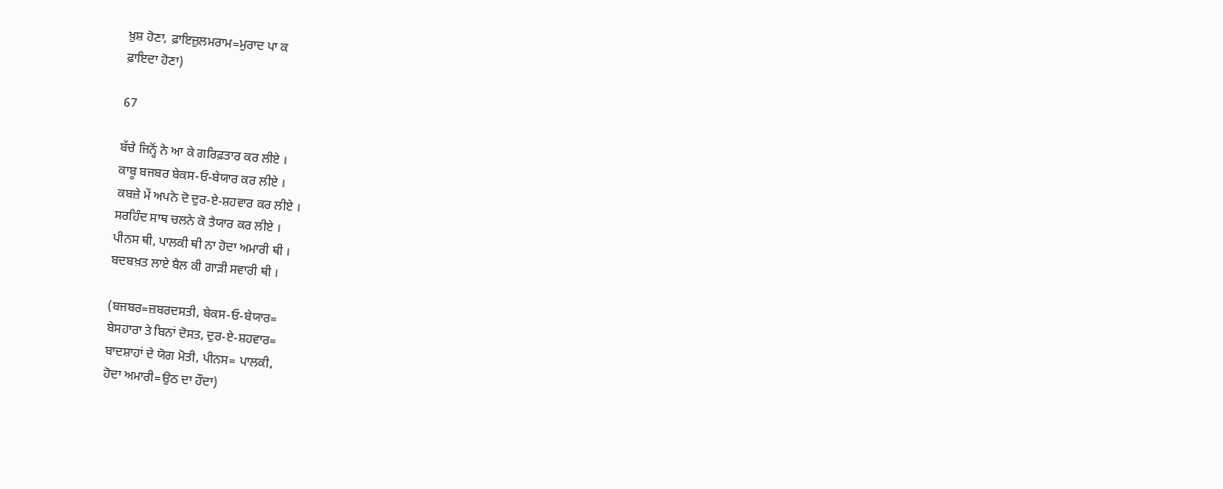ਖ਼ੁਸ਼ ਹੋਣਾ, ਫ਼ਾਇਜ਼ੁਲਮਰਾਮ=ਮੁਰਾਦ ਪਾ ਕ
ਫ਼ਾਇਦਾ ਹੋਣਾ)

67

ਬੱਚੇ ਜਿਨ੍ਹੋਂ ਨੇ ਆ ਕੇ ਗਰਿਫ਼ਤਾਰ ਕਰ ਲੀਏ ।
ਕਾਬੂ ਬਜਬਰ ਬੇਕਸ-ਓ-ਬੇਯਾਰ ਕਰ ਲੀਏ ।
ਕਬਜ਼ੇ ਮੇਂ ਅਪਨੇ ਦੋ ਦੁਰ-ਏ-ਸ਼ਹਵਾਰ ਕਰ ਲੀਏ ।
ਸਰਹਿੰਦ ਸਾਥ ਚਲਨੇ ਕੋ ਤੈਯਾਰ ਕਰ ਲੀਏ ।
ਪੀਨਸ ਥੀ, ਪਾਲਕੀ ਥੀ ਨਾ ਹੋਦਾ ਅਮਾਰੀ ਥੀ ।
ਬਦਬਖ਼ਤ ਲਾਏ ਬੈਲ ਕੀ ਗਾੜੀ ਸਵਾਰੀ ਥੀ ।

(ਬਜਬਰ=ਜ਼ਬਰਦਸਤੀ, ਬੇਕਸ-ਓ-ਬੇਯਾਰ=
ਬੇਸਹਾਰਾ ਤੇ ਬਿਨਾਂ ਦੋਸਤ, ਦੁਰ-ਏ-ਸ਼ਹਵਾਰ=
ਬਾਦਸ਼ਾਹਾਂ ਦੇ ਯੋਗ ਮੋਤੀ, ਪੀਨਸ= ਪਾਲਕੀ,
ਹੋਦਾ ਅਮਾਰੀ=ਉਠ ਦਾ ਹੌਦਾ)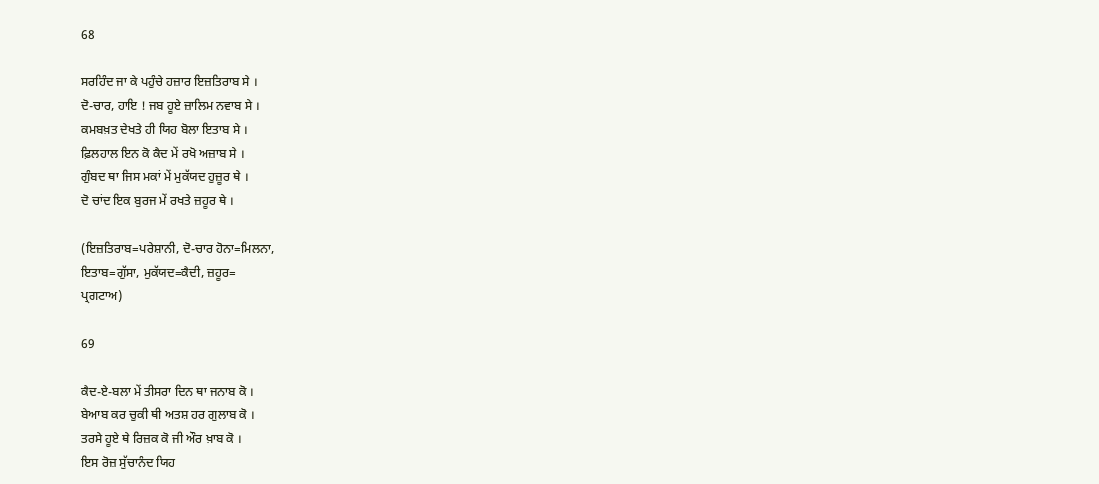68

ਸਰਹਿੰਦ ਜਾ ਕੇ ਪਹੁੰਚੇ ਹਜ਼ਾਰ ਇਜ਼ਤਿਰਾਬ ਸੇ ।
ਦੋ-ਚਾਰ, ਹਾਇ ! ਜਬ ਹੂਏ ਜ਼ਾਲਿਮ ਨਵਾਬ ਸੇ ।
ਕਮਬਖ਼ਤ ਦੇਖਤੇ ਹੀ ਯਿਹ ਬੋਲਾ ਇਤਾਬ ਸੇ ।
ਫ਼ਿਲਹਾਲ ਇਨ ਕੋ ਕੈਦ ਮੇਂ ਰਖੋ ਅਜ਼ਾਬ ਸੇ ।
ਗੁੰਬਦ ਥਾ ਜਿਸ ਮਕਾਂ ਮੇਂ ਮੁਕੱਯਦ ਹੁਜ਼ੂਰ ਥੇ ।
ਦੋ ਚਾਂਦ ਇਕ ਬੁਰਜ ਮੇਂ ਰਖਤੇ ਜ਼ਹੂਰ ਥੇ ।

(ਇਜ਼ਤਿਰਾਬ=ਪਰੇਸ਼ਾਨੀ, ਦੋ-ਚਾਰ ਹੋਨਾ=ਮਿਲਨਾ,
ਇਤਾਬ=ਗੁੱਸਾ, ਮੁਕੱਯਦ=ਕੈਦੀ, ਜ਼ਹੂਰ=
ਪ੍ਰਗਟਾਅ)

69

ਕੈਦ-ਏ-ਬਲਾ ਮੇਂ ਤੀਸਰਾ ਦਿਨ ਥਾ ਜਨਾਬ ਕੋ ।
ਬੇਆਬ ਕਰ ਚੁਕੀ ਥੀ ਅਤਸ਼ ਹਰ ਗੁਲਾਬ ਕੋ ।
ਤਰਸੇ ਹੂਏ ਥੇ ਰਿਜ਼ਕ ਕੋ ਜੀ ਔਰ ਖ਼ਾਬ ਕੋ ।
ਇਸ ਰੋਜ਼ ਸੁੱਚਾਨੰਦ ਯਿਹ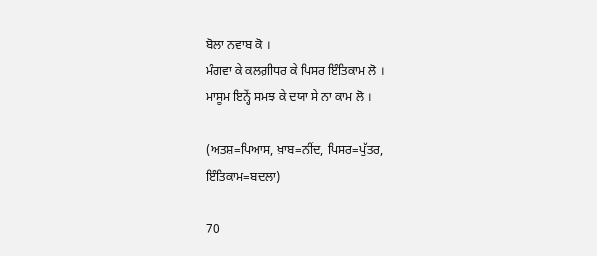ਬੋਲਾ ਨਵਾਬ ਕੋ ।
ਮੰਗਵਾ ਕੇ ਕਲਗ਼ੀਧਰ ਕੇ ਪਿਸਰ ਇੰਤਿਕਾਮ ਲੋ ।
ਮਾਸੂਮ ਇਨ੍ਹੇਂ ਸਮਝ ਕੇ ਦਯਾ ਸੇ ਨਾ ਕਾਮ ਲੋ ।

(ਅਤਸ਼=ਪਿਆਸ, ਖ਼ਾਬ=ਨੀਂਦ, ਪਿਸਰ=ਪੁੱਤਰ,
ਇੰਤਿਕਾਮ=ਬਦਲਾ)

70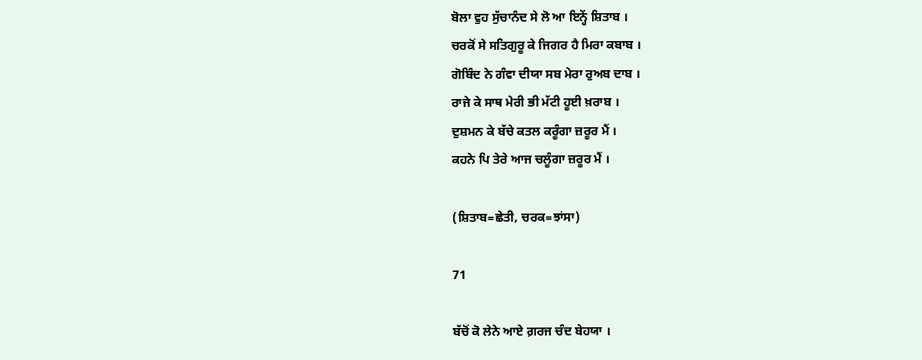ਬੋਲਾ ਵੁਹ ਸੁੱਚਾਨੰਦ ਸੇ ਲੋ ਆ ਇਨ੍ਹੇਂ ਸ਼ਿਤਾਬ ।
ਚਰਕੋਂ ਸੇ ਸਤਿਗੁਰੂ ਕੇ ਜਿਗਰ ਹੈ ਮਿਰਾ ਕਬਾਬ ।
ਗੋਬਿੰਦ ਨੇ ਗੰਵਾ ਦੀਯਾ ਸਬ ਮੇਰਾ ਰੁਅਬ ਦਾਬ ।
ਰਾਜੇ ਕੇ ਸਾਥ ਮੇਰੀ ਭੀ ਮੱਟੀ ਹੂਈ ਖ਼ਰਾਬ ।
ਦੁਸ਼ਮਨ ਕੇ ਬੱਚੇ ਕਤਲ ਕਰੂੰਗਾ ਜ਼ਰੂਰ ਮੈਂ ।
ਕਹਨੇ ਪਿ ਤੇਰੇ ਆਜ ਚਲੂੰਗਾ ਜ਼ਰੂਰ ਮੈਂ ।

(ਸ਼ਿਤਾਬ=ਛੇਤੀ, ਚਰਕ=ਝਾਂਸਾ)

71

ਬੱਚੋਂ ਕੋ ਲੇਨੇ ਆਏ ਗ਼ਰਜ ਚੰਦ ਬੇਹਯਾ ।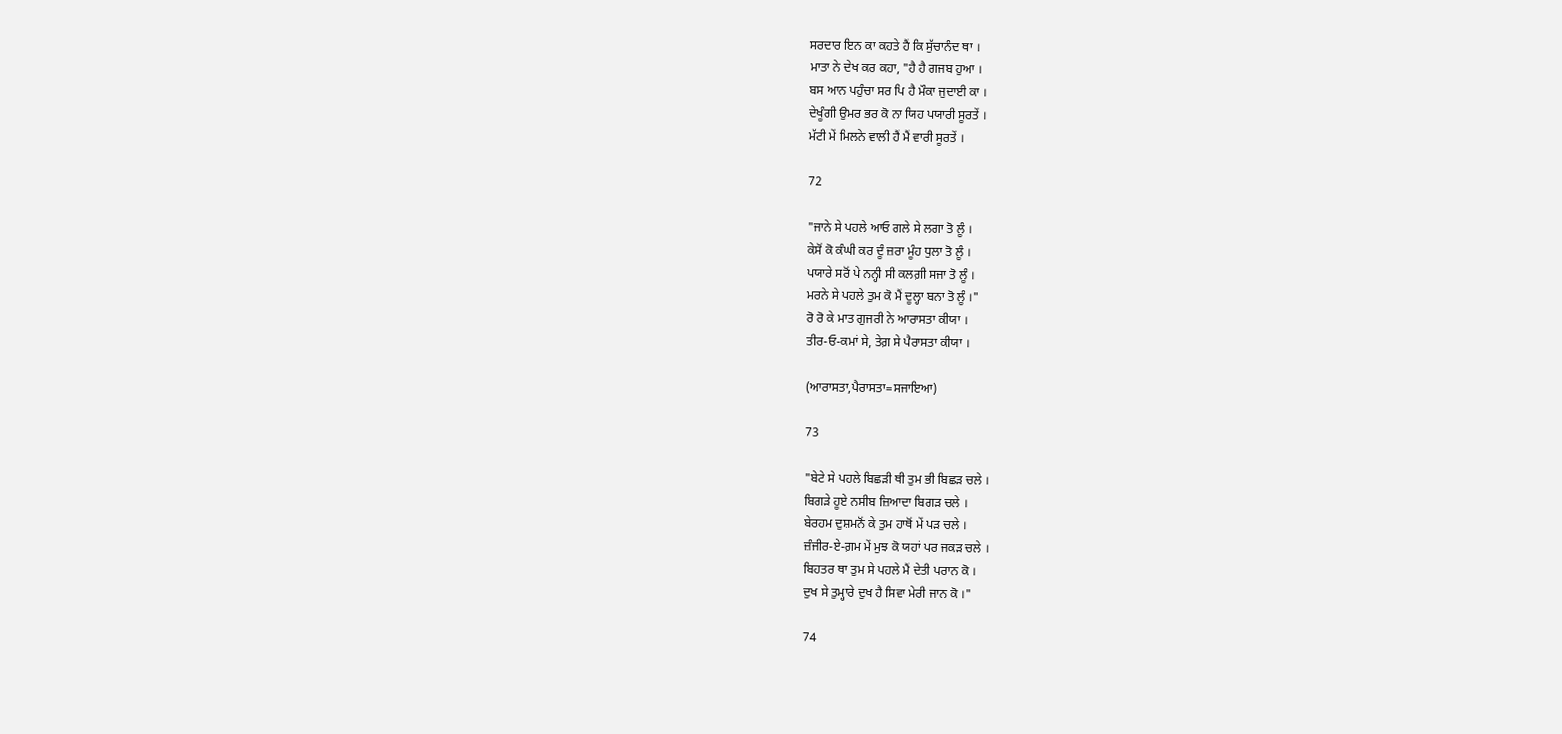ਸਰਦਾਰ ਇਨ ਕਾ ਕਹਤੇ ਹੈਂ ਕਿ ਸੁੱਚਾਨੰਦ ਥਾ ।
ਮਾਤਾ ਨੇ ਦੇਖ ਕਰ ਕਹਾ, "ਹੈ ਹੈ ਗਜਬ ਹੁਆ ।
ਬਸ ਆਨ ਪਹੁੰਚਾ ਸਰ ਪਿ ਹੈ ਮੌਕਾ ਜੁਦਾਈ ਕਾ ।
ਦੇਖੂੰਗੀ ਉਮਰ ਭਰ ਕੋ ਨਾ ਯਿਹ ਪਯਾਰੀ ਸੂਰਤੇਂ ।
ਮੱਟੀ ਮੇਂ ਮਿਲਨੇ ਵਾਲੀ ਹੈਂ ਮੈਂ ਵਾਰੀ ਸੂਰਤੇਂ ।

72

"ਜਾਨੇ ਸੇ ਪਹਲੇ ਆਓ ਗਲੇ ਸੇ ਲਗਾ ਤੋ ਲੂੰ ।
ਕੇਸੋਂ ਕੋ ਕੰਘੀ ਕਰ ਦੂੰ ਜ਼ਰਾ ਮੂੰਹ ਧੁਲਾ ਤੋ ਲੂੰ ।
ਪਯਾਰੇ ਸਰੋਂ ਪੇ ਨਨ੍ਹੀ ਸੀ ਕਲਗ਼ੀ ਸਜਾ ਤੋ ਲੂੰ ।
ਮਰਨੇ ਸੇ ਪਹਲੇ ਤੁਮ ਕੋ ਮੈਂ ਦੂਲ੍ਹਾ ਬਨਾ ਤੋ ਲੂੰ ।"
ਰੋ ਰੋ ਕੇ ਮਾਤ ਗੁਜਰੀ ਨੇ ਆਰਾਸਤਾ ਕੀਯਾ ।
ਤੀਰ-ਓ-ਕਮਾਂ ਸੇ, ਤੇਗ਼ ਸੇ ਪੈਰਾਸਤਾ ਕੀਯਾ ।

(ਆਰਾਸਤਾ,ਪੈਰਾਸਤਾ=ਸਜਾਇਆ)

73

"ਬੇਟੇ ਸੇ ਪਹਲੇ ਬਿਛੜੀ ਥੀ ਤੁਮ ਭੀ ਬਿਛੜ ਚਲੇ ।
ਬਿਗੜੇ ਹੂਏ ਨਸੀਬ ਜ਼ਿਆਦਾ ਬਿਗੜ ਚਲੇ ।
ਬੇਰਹਮ ਦੁਸ਼ਮਨੋਂ ਕੇ ਤੁਮ ਹਾਥੋਂ ਮੇਂ ਪੜ ਚਲੇ ।
ਜ਼ੰਜੀਰ-ਏ-ਗ਼ਮ ਮੇਂ ਮੁਝ ਕੋ ਯਹਾਂ ਪਰ ਜਕੜ ਚਲੇ ।
ਬਿਹਤਰ ਥਾ ਤੁਮ ਸੇ ਪਹਲੇ ਮੈਂ ਦੇਤੀ ਪਰਾਨ ਕੋ ।
ਦੁਖ ਸੇ ਤੁਮ੍ਹਾਰੇ ਦੁਖ ਹੈ ਸਿਵਾ ਮੇਰੀ ਜਾਨ ਕੋ ।"

74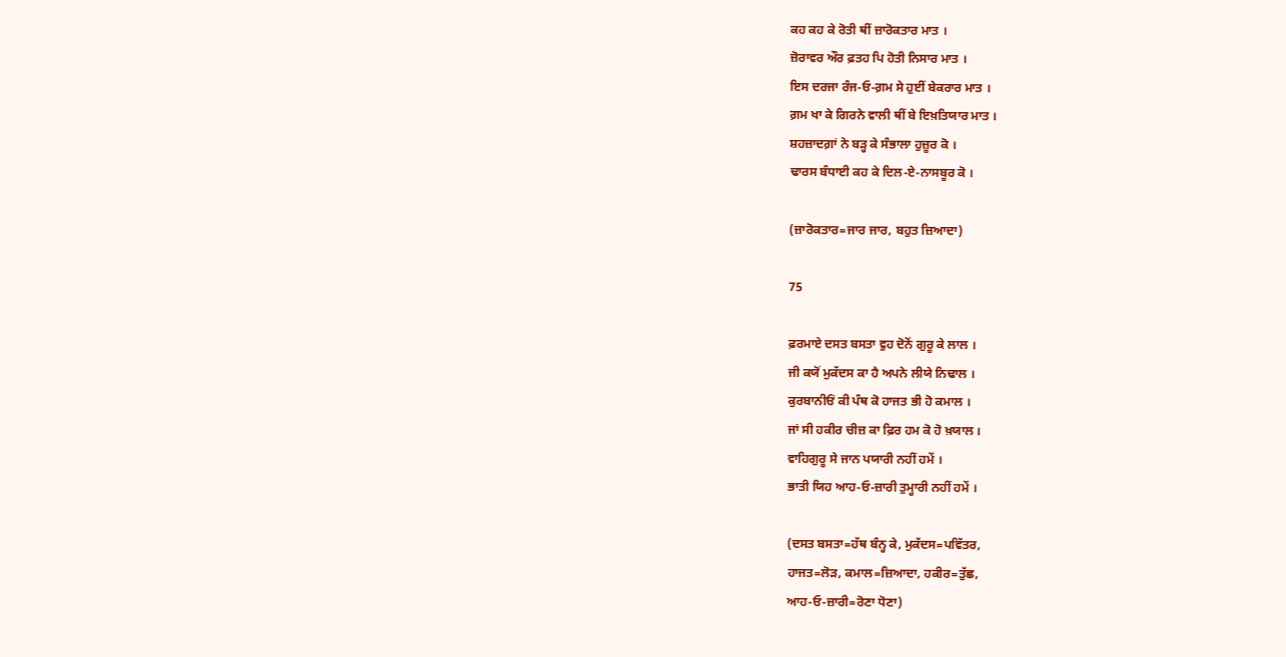ਕਹ ਕਹ ਕੇ ਰੋਤੀ ਥੀਂ ਜ਼ਾਰੋਕਤਾਰ ਮਾਤ ।
ਜ਼ੋਰਾਵਰ ਔਰ ਫ਼ਤਹ ਪਿ ਹੋਤੀ ਨਿਸਾਰ ਮਾਤ ।
ਇਸ ਦਰਜਾ ਰੰਜ-ਓ-ਗ਼ਮ ਸੇ ਹੁਈਂ ਬੇਕਰਾਰ ਮਾਤ ।
ਗ਼ਮ ਖਾ ਕੇ ਗਿਰਨੇ ਵਾਲੀ ਥੀਂ ਬੇ ਇਖ਼ਤਿਯਾਰ ਮਾਤ ।
ਸ਼ਹਜ਼ਾਦਗ਼ਾਂ ਨੇ ਬੜ੍ਹ ਕੇ ਸੰਭਾਲਾ ਹੁਜ਼ੂਰ ਕੋ ।
ਢਾਰਸ ਬੰਧਾਈ ਕਹ ਕੇ ਦਿਲ-ਏ-ਨਾਸਬੂਰ ਕੋ ।

(ਜ਼ਾਰੋਕਤਾਰ=ਜਾਰ ਜਾਰ, ਬਹੁਤ ਜ਼ਿਆਦਾ)

75

ਫ਼ਰਮਾਏ ਦਸਤ ਬਸਤਾ ਵੁਹ ਦੋਨੋਂ ਗੁਰੂ ਕੇ ਲਾਲ ।
ਜੀ ਕਯੋਂ ਮੁਕੱਦਸ ਕਾ ਹੈ ਅਪਨੇ ਲੀਯੇ ਨਿਢਾਲ ।
ਕੁਰਬਾਨੀਓਂ ਕੀ ਪੰਥ ਕੋ ਹਾਜਤ ਭੀ ਹੋ ਕਮਾਲ ।
ਜਾਂ ਸੀ ਹਕੀਰ ਚੀਜ਼ ਕਾ ਫ਼ਿਰ ਹਮ ਕੋ ਹੋ ਖ਼ਯਾਲ ।
ਵਾਹਿਗੁਰੂ ਸੇ ਜਾਨ ਪਯਾਰੀ ਨਹੀਂ ਹਮੇਂ ।
ਭਾਤੀ ਯਿਹ ਆਹ-ਓ-ਜ਼ਾਰੀ ਤੁਮ੍ਹਾਰੀ ਨਹੀਂ ਹਮੇਂ ।

(ਦਸਤ ਬਸਤਾ=ਹੱਥ ਬੰਨ੍ਹ ਕੇ, ਮੁਕੱਦਸ=ਪਵਿੱਤਰ,
ਹਾਜਤ=ਲੋੜ, ਕਮਾਲ=ਜ਼ਿਆਦਾ, ਹਕੀਰ=ਤੁੱਛ,
ਆਹ-ਓ-ਜ਼ਾਰੀ=ਰੋਣਾ ਧੋਣਾ)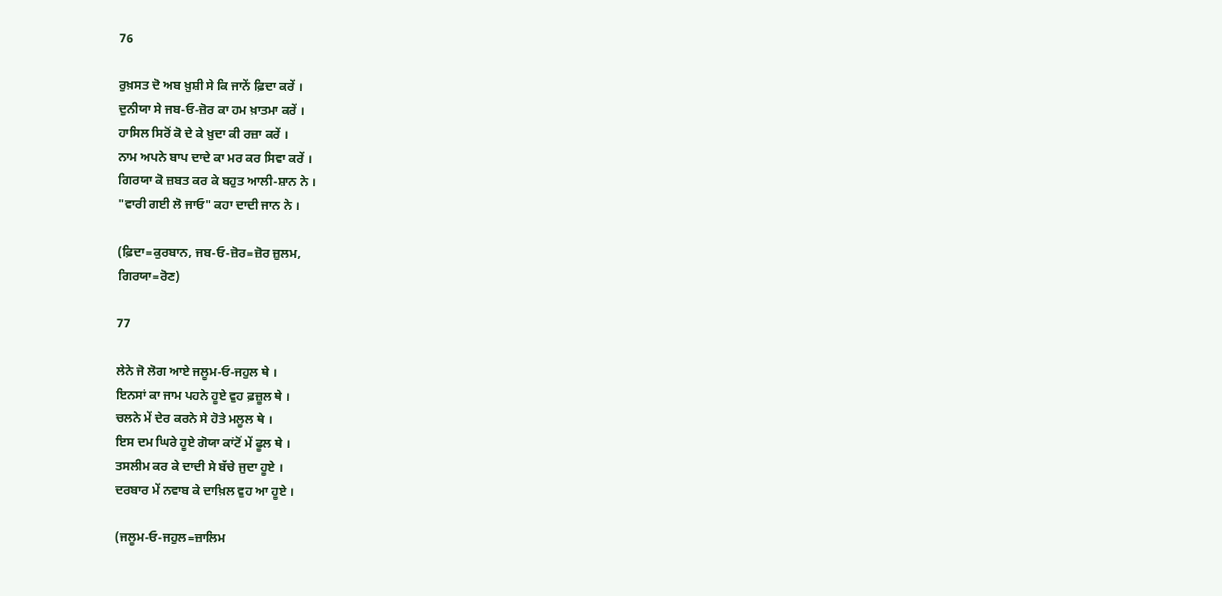76

ਰੁਖ਼ਸਤ ਦੋ ਅਬ ਖ਼ੁਸ਼ੀ ਸੇ ਕਿ ਜਾਨੇਂ ਫ਼ਿਦਾ ਕਰੇਂ ।
ਦੁਨੀਯਾ ਸੇ ਜਬ-ਓ-ਜ਼ੋਰ ਕਾ ਹਮ ਖ਼ਾਤਮਾ ਕਰੇਂ ।
ਹਾਸਿਲ ਸਿਰੋਂ ਕੋ ਦੇ ਕੇ ਖ਼ੁਦਾ ਕੀ ਰਜ਼ਾ ਕਰੇਂ ।
ਨਾਮ ਅਪਨੇ ਬਾਪ ਦਾਦੇ ਕਾ ਮਰ ਕਰ ਸਿਵਾ ਕਰੇਂ ।
ਗਿਰਯਾ ਕੋ ਜ਼ਬਤ ਕਰ ਕੇ ਬਹੁਤ ਆਲੀ-ਸ਼ਾਨ ਨੇ ।
"ਵਾਰੀ ਗਈ ਲੋ ਜਾਓ" ਕਹਾ ਦਾਦੀ ਜਾਨ ਨੇ ।

(ਫ਼ਿਦਾ=ਕੁਰਬਾਨ, ਜਬ-ਓ-ਜ਼ੋਰ=ਜ਼ੋਰ ਜ਼ੁਲਮ,
ਗਿਰਯਾ=ਰੋਣ)

77

ਲੇਨੇ ਜੋ ਲੋਗ ਆਏ ਜਲੂਮ-ਓ-ਜਹੁਲ ਥੇ ।
ਇਨਸਾਂ ਕਾ ਜਾਮ ਪਹਨੇ ਹੂਏ ਵੁਹ ਫ਼ਜ਼ੂਲ ਥੇ ।
ਚਲਨੇ ਮੇਂ ਦੇਰ ਕਰਨੇ ਸੇ ਹੋਤੇ ਮਲੂਲ ਥੇ ।
ਇਸ ਦਮ ਘਿਰੇ ਹੂਏ ਗੋਯਾ ਕਾਂਟੋਂ ਮੇਂ ਫੂਲ ਥੇ ।
ਤਸਲੀਮ ਕਰ ਕੇ ਦਾਦੀ ਸੇ ਬੱਚੇ ਜੁਦਾ ਹੂਏ ।
ਦਰਬਾਰ ਮੇਂ ਨਵਾਬ ਕੇ ਦਾਖ਼ਿਲ ਵੁਹ ਆ ਹੂਏ ।

(ਜਲੂਮ-ਓ-ਜਹੁਲ=ਜ਼ਾਲਿਮ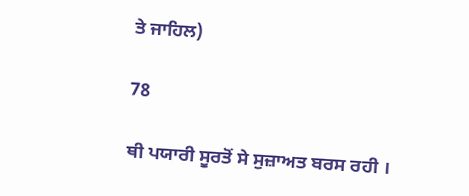ਤੇ ਜਾਹਿਲ)

78

ਥੀ ਪਯਾਰੀ ਸੂਰਤੋਂ ਸੇ ਸੁਜ਼ਾਅਤ ਬਰਸ ਰਹੀ ।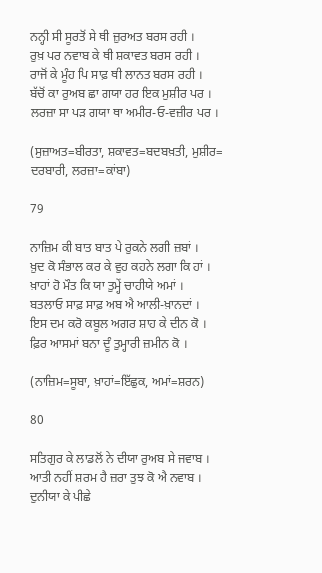ਨਨ੍ਹੀ ਸੀ ਸੂਰਤੋਂ ਸੇ ਥੀ ਜ਼ੁਰਅਤ ਬਰਸ ਰਹੀ ।
ਰੁਖ਼ ਪਰ ਨਵਾਬ ਕੇ ਥੀ ਸ਼ਕਾਵਤ ਬਰਸ ਰਹੀ ।
ਰਾਜੋਂ ਕੇ ਮੂੰਹ ਪਿ ਸਾਫ਼ ਥੀ ਲਾਨਤ ਬਰਸ ਰਹੀ ।
ਬੱਚੋਂ ਕਾ ਰੁਅਬ ਛਾ ਗਯਾ ਹਰ ਇਕ ਮੁਸ਼ੀਰ ਪਰ ।
ਲਰਜ਼ਾ ਸਾ ਪੜ ਗਯਾ ਥਾ ਅਮੀਰ-ਓ-ਵਜ਼ੀਰ ਪਰ ।

(ਸੁਜ਼ਾਅਤ=ਬੀਰਤਾ, ਸ਼ਕਾਵਤ=ਬਦਬਖ਼ਤੀ, ਮੁਸ਼ੀਰ=
ਦਰਬਾਰੀ, ਲਰਜ਼ਾ=ਕਾਂਬਾ)

79

ਨਾਜ਼ਿਮ ਕੀ ਬਾਤ ਬਾਤ ਪੇ ਰੁਕਨੇ ਲਗੀ ਜ਼ਬਾਂ ।
ਖ਼ੁਦ ਕੋ ਸੰਭਾਲ ਕਰ ਕੇ ਵੁਹ ਕਹਨੇ ਲਗਾ ਕਿ ਹਾਂ ।
ਖ਼ਾਹਾਂ ਹੋ ਮੌਤ ਕਿ ਯਾ ਤੁਮ੍ਹੇਂ ਚਾਹੀਯੇ ਅਮਾਂ ।
ਬਤਲਾਓ ਸਾਫ਼ ਸਾਫ਼ ਅਬ ਐ ਆਲੀ-ਖ਼ਾਨਦਾਂ ।
ਇਸ ਦਮ ਕਰੋ ਕਬੂਲ ਅਗਰ ਸ਼ਾਹ ਕੇ ਦੀਨ ਕੋ ।
ਫ਼ਿਰ ਆਸਮਾਂ ਬਨਾ ਦੂੰ ਤੁਮ੍ਹਾਰੀ ਜ਼ਮੀਨ ਕੋ ।

(ਨਾਜ਼ਿਮ=ਸੂਬਾ, ਖ਼ਾਹਾਂ=ਇੱਛੁਕ, ਅਮਾਂ=ਸ਼ਰਨ)

80

ਸਤਿਗੁਰ ਕੇ ਲਾਡਲੋਂ ਨੇ ਦੀਯਾ ਰੁਅਬ ਸੇ ਜਵਾਬ ।
ਆਤੀ ਨਹੀਂ ਸ਼ਰਮ ਹੈ ਜ਼ਰਾ ਤੁਝ ਕੋ ਐ ਨਵਾਬ ।
ਦੁਨੀਯਾ ਕੇ ਪੀਛੇ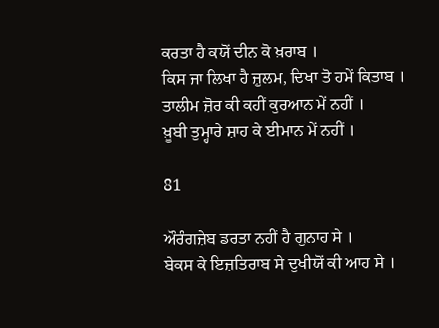ਕਰਤਾ ਹੈ ਕਯੋਂ ਦੀਨ ਕੋ ਖ਼ਰਾਬ ।
ਕਿਸ ਜਾ ਲਿਖਾ ਹੈ ਜ਼ੁਲਮ, ਦਿਖਾ ਤੋ ਹਮੇਂ ਕਿਤਾਬ ।
ਤਾਲੀਮ ਜ਼ੋਰ ਕੀ ਕਹੀਂ ਕੁਰਆਨ ਮੇਂ ਨਹੀਂ ।
ਖ਼ੂਬੀ ਤੁਮ੍ਹਾਰੇ ਸ਼ਾਹ ਕੇ ਈਮਾਨ ਮੇਂ ਨਹੀਂ ।

81

ਔਰੰਗਜ਼ੇਬ ਡਰਤਾ ਨਹੀਂ ਹੈ ਗੁਨਾਹ ਸੇ ।
ਬੇਕਸ ਕੇ ਇਜ਼ਤਿਰਾਬ ਸੇ ਦੁਖੀਯੋਂ ਕੀ ਆਹ ਸੇ ।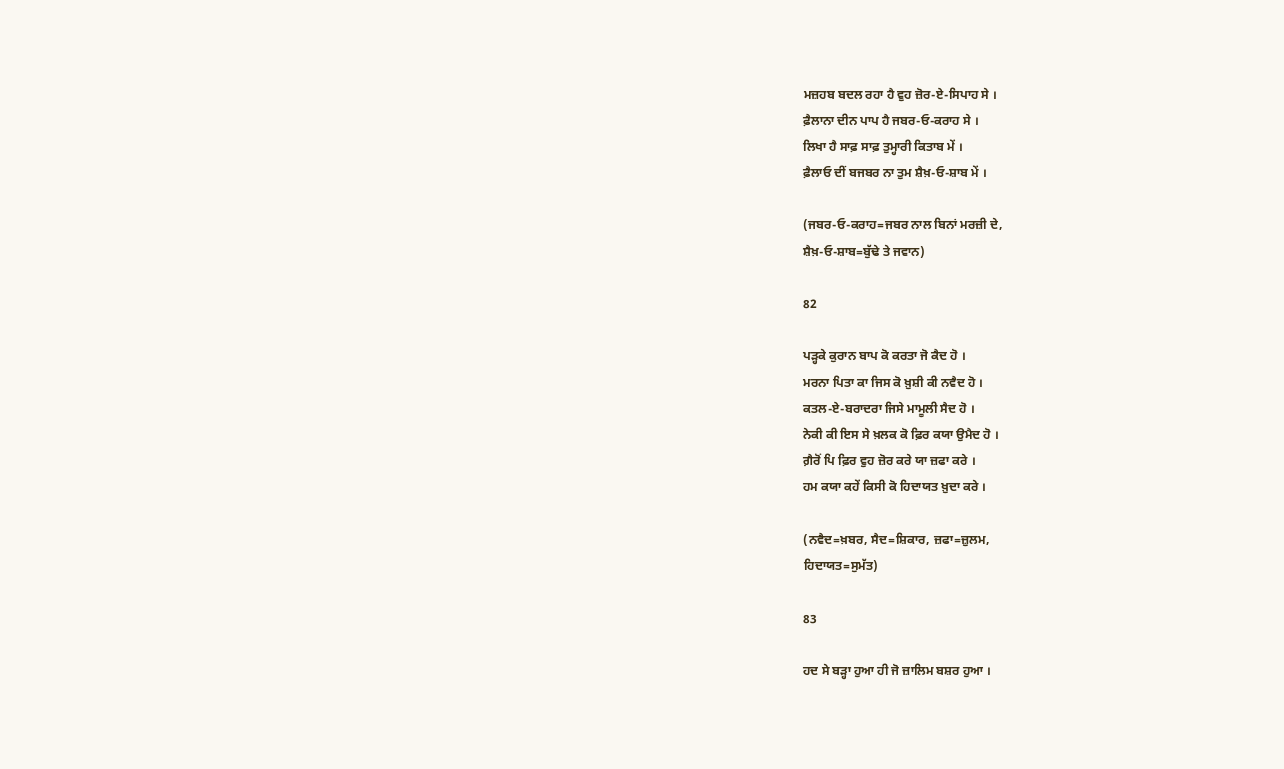ਮਜ਼ਹਬ ਬਦਲ ਰਹਾ ਹੈ ਵੁਹ ਜ਼ੋਰ-ਏ-ਸਿਪਾਹ ਸੇ ।
ਫ਼ੈਲਾਨਾ ਦੀਨ ਪਾਪ ਹੈ ਜਬਰ-ਓ-ਕਰਾਹ ਸੇ ।
ਲਿਖਾ ਹੈ ਸਾਫ਼ ਸਾਫ਼ ਤੁਮ੍ਹਾਰੀ ਕਿਤਾਬ ਮੇਂ ।
ਫ਼ੈਲਾਓ ਦੀਂ ਬਜਬਰ ਨਾ ਤੁਮ ਸ਼ੈਖ਼-ਓ-ਸ਼ਾਬ ਮੇਂ ।

(ਜਬਰ-ਓ-ਕਰਾਹ=ਜਬਰ ਨਾਲ ਬਿਨਾਂ ਮਰਜ਼ੀ ਦੇ,
ਸ਼ੈਖ਼-ਓ-ਸ਼ਾਬ=ਬੁੱਢੇ ਤੇ ਜਵਾਨ)

82

ਪੜ੍ਹਕੇ ਕੁਰਾਨ ਬਾਪ ਕੋ ਕਰਤਾ ਜੋ ਕੈਦ ਹੋ ।
ਮਰਨਾ ਪਿਤਾ ਕਾ ਜਿਸ ਕੋ ਖ਼ੁਸ਼ੀ ਕੀ ਨਵੈਦ ਹੋ ।
ਕਤਲ-ਏ-ਬਰਾਦਰਾ ਜਿਸੇ ਮਾਮੂਲੀ ਸੈਦ ਹੋ ।
ਨੇਕੀ ਕੀ ਇਸ ਸੇ ਖ਼ਲਕ ਕੋ ਫ਼ਿਰ ਕਯਾ ਉਮੈਦ ਹੋ ।
ਗ਼ੈਰੋਂ ਪਿ ਫ਼ਿਰ ਵੁਹ ਜ਼ੋਰ ਕਰੇ ਯਾ ਜ਼ਫਾ ਕਰੇ ।
ਹਮ ਕਯਾ ਕਹੇਂ ਕਿਸੀ ਕੋ ਹਿਦਾਯਤ ਖ਼ੁਦਾ ਕਰੇ ।

(ਨਵੈਦ=ਖ਼ਬਰ, ਸੈਦ=ਸ਼ਿਕਾਰ, ਜ਼ਫਾ=ਜ਼ੁਲਮ,
ਹਿਦਾਯਤ=ਸੁਮੱਤ)

83

ਹਦ ਸੇ ਬੜ੍ਹਾ ਹੁਆ ਹੀ ਜੋ ਜ਼ਾਲਿਮ ਬਸ਼ਰ ਹੁਆ ।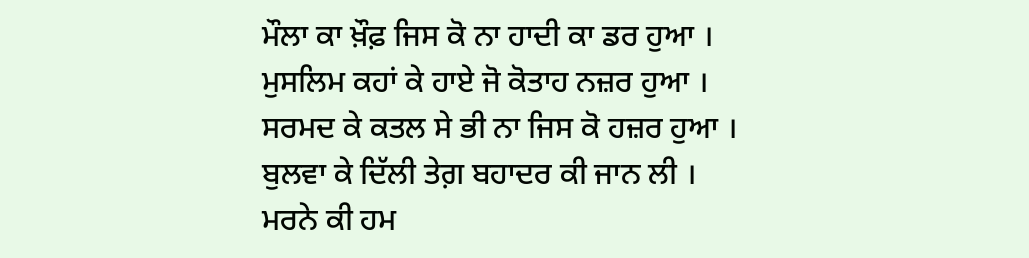ਮੌਲਾ ਕਾ ਖ਼ੌਫ਼ ਜਿਸ ਕੋ ਨਾ ਹਾਦੀ ਕਾ ਡਰ ਹੁਆ ।
ਮੁਸਲਿਮ ਕਹਾਂ ਕੇ ਹਾਏ ਜੋ ਕੋਤਾਹ ਨਜ਼ਰ ਹੁਆ ।
ਸਰਮਦ ਕੇ ਕਤਲ ਸੇ ਭੀ ਨਾ ਜਿਸ ਕੋ ਹਜ਼ਰ ਹੁਆ ।
ਬੁਲਵਾ ਕੇ ਦਿੱਲੀ ਤੇਗ਼ ਬਹਾਦਰ ਕੀ ਜਾਨ ਲੀ ।
ਮਰਨੇ ਕੀ ਹਮ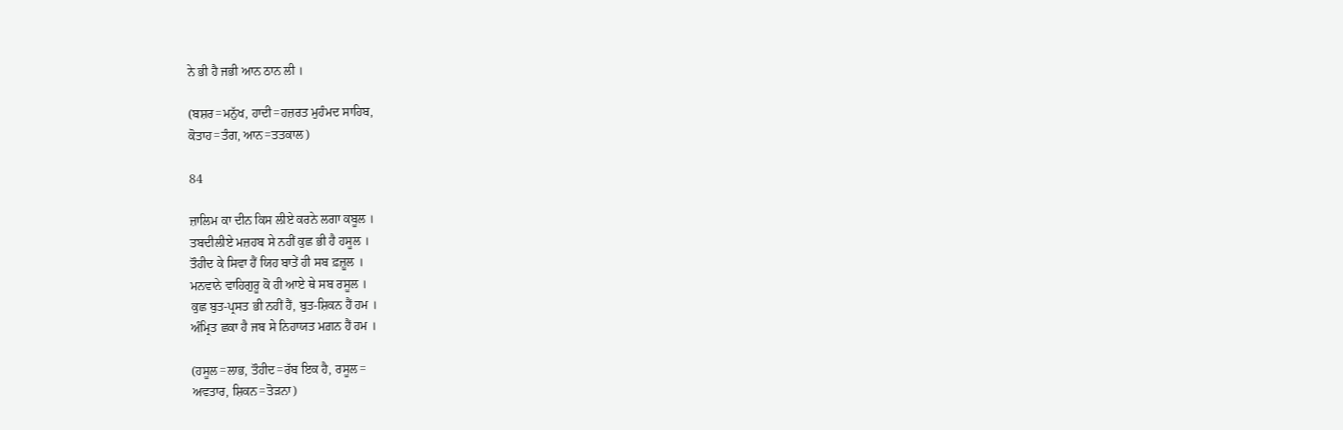ਨੇ ਭੀ ਹੈ ਜਭੀ ਆਨ ਠਾਨ ਲੀ ।

(ਬਸ਼ਰ=ਮਨੁੱਖ, ਹਾਦੀ=ਹਜ਼ਰਤ ਮੁਹੰਮਦ ਸਾਹਿਬ,
ਕੋਤਾਹ=ਤੰਗ, ਆਨ=ਤਤਕਾਲ)

84

ਜ਼ਾਲਿਮ ਕਾ ਦੀਨ ਕਿਸ ਲੀਏ ਕਰਨੇ ਲਗਾ ਕਬੂਲ ।
ਤਬਦੀਲੀਏ ਮਜ਼ਹਬ ਸੇ ਨਹੀਂ ਕੁਛ ਭੀ ਹੈ ਹਸੂਲ ।
ਤੌਹੀਦ ਕੇ ਸਿਵਾ ਹੈਂ ਯਿਹ ਬਾਤੇਂ ਹੀ ਸਬ ਫ਼ਜ਼ੂਲ ।
ਮਨਵਾਨੇ ਵਾਹਿਗੁਰੂ ਕੋ ਹੀ ਆਏ ਥੇ ਸਬ ਰਸੂਲ ।
ਕੁਛ ਬੁਤ-ਪ੍ਰਸਤ ਭੀ ਨਹੀਂ ਹੈਂ, ਬੁਤ-ਸ਼ਿਕਨ ਹੈਂ ਹਮ ।
ਅੰਮ੍ਰਿਤ ਛਕਾ ਹੈ ਜਬ ਸੇ ਨਿਹਾਯਤ ਮਗ਼ਨ ਹੈਂ ਹਮ ।

(ਹਸੂਲ=ਲਾਭ, ਤੌਹੀਦ=ਰੱਬ ਇਕ ਹੈ, ਰਸੂਲ=
ਅਵਤਾਰ, ਸ਼ਿਕਨ=ਤੋੜਨਾ)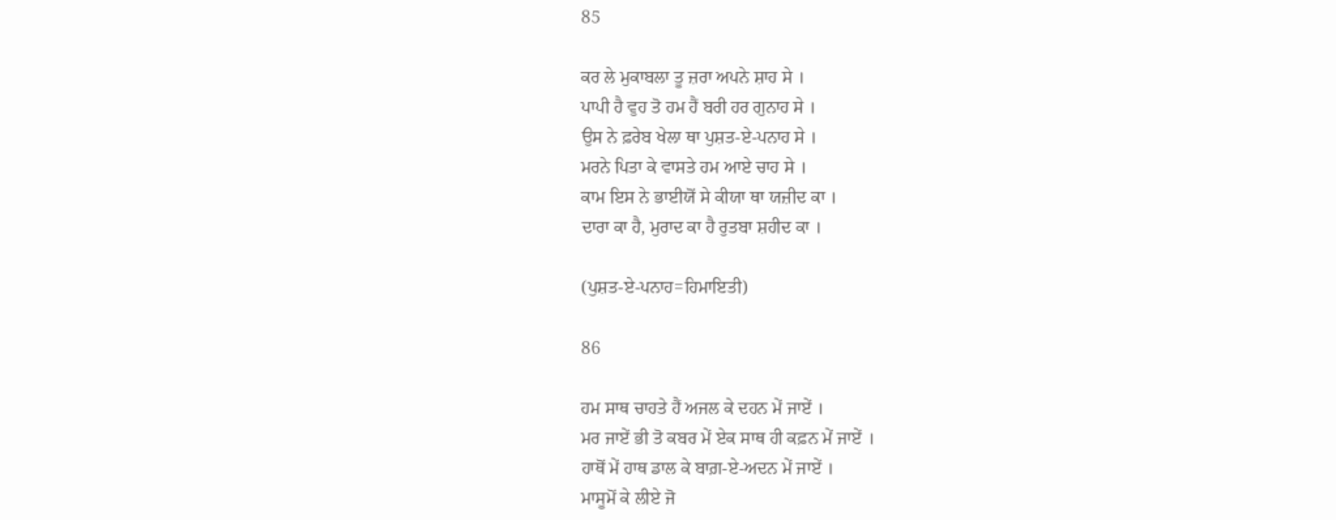85

ਕਰ ਲੇ ਮੁਕਾਬਲਾ ਤੂ ਜ਼ਰਾ ਅਪਨੇ ਸ਼ਾਹ ਸੇ ।
ਪਾਪੀ ਹੈ ਵੁਹ ਤੋ ਹਮ ਹੈਂ ਬਰੀ ਹਰ ਗੁਨਾਹ ਸੇ ।
ਉਸ ਨੇ ਫ਼ਰੇਬ ਖੇਲਾ ਥਾ ਪੁਸ਼ਤ-ਏ-ਪਨਾਹ ਸੇ ।
ਮਰਨੇ ਪਿਤਾ ਕੇ ਵਾਸਤੇ ਹਮ ਆਏ ਚਾਹ ਸੇ ।
ਕਾਮ ਇਸ ਨੇ ਭਾਈਯੋਂ ਸੇ ਕੀਯਾ ਥਾ ਯਜ਼ੀਦ ਕਾ ।
ਦਾਰਾ ਕਾ ਹੈ, ਮੁਰਾਦ ਕਾ ਹੈ ਰੁਤਬਾ ਸ਼ਹੀਦ ਕਾ ।

(ਪੁਸ਼ਤ-ਏ-ਪਨਾਹ=ਹਿਮਾਇਤੀ)

86

ਹਮ ਸਾਥ ਚਾਹਤੇ ਹੈਂ ਅਜਲ ਕੇ ਦਹਨ ਮੇਂ ਜਾਏਂ ।
ਮਰ ਜਾਏਂ ਭੀ ਤੋ ਕਬਰ ਮੇਂ ਏਕ ਸਾਥ ਹੀ ਕਫ਼ਨ ਮੇਂ ਜਾਏਂ ।
ਹਾਥੋਂ ਮੇਂ ਹਾਥ ਡਾਲ ਕੇ ਬਾਗ਼-ਏ-ਅਦਨ ਮੇਂ ਜਾਏਂ ।
ਮਾਸੂਮੋਂ ਕੇ ਲੀਏ ਜੋ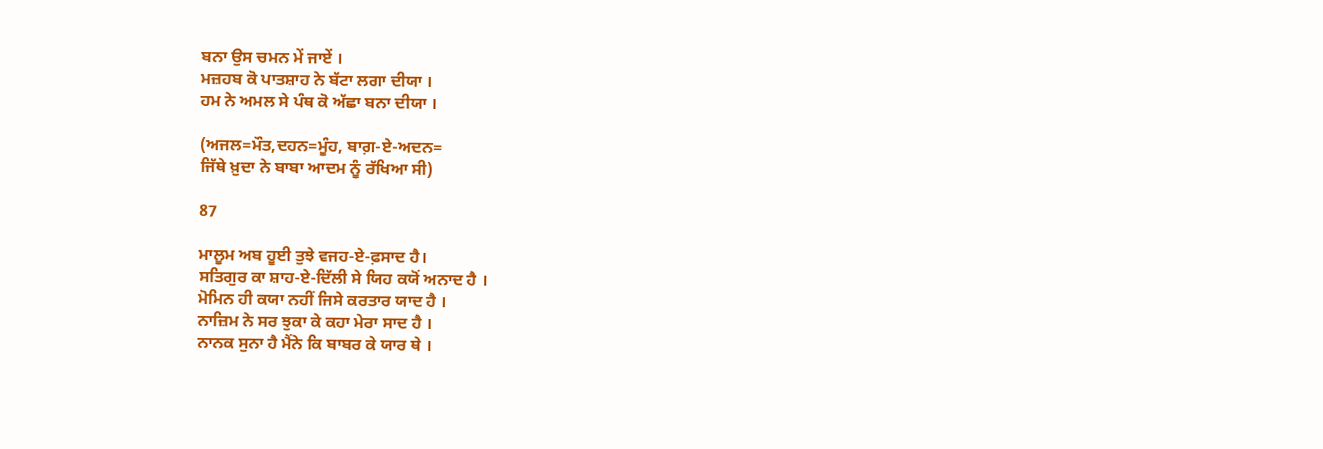ਬਨਾ ਉਸ ਚਮਨ ਮੇਂ ਜਾਏਂ ।
ਮਜ਼ਹਬ ਕੋ ਪਾਤਸ਼ਾਹ ਨੇ ਬੱਟਾ ਲਗਾ ਦੀਯਾ ।
ਹਮ ਨੇ ਅਮਲ ਸੇ ਪੰਥ ਕੋ ਅੱਛਾ ਬਨਾ ਦੀਯਾ ।

(ਅਜਲ=ਮੌਤ,ਦਹਨ=ਮੂੰਹ, ਬਾਗ਼-ਏ-ਅਦਨ=
ਜਿੱਥੇ ਖ਼ੁਦਾ ਨੇ ਬਾਬਾ ਆਦਮ ਨੂੰ ਰੱਖਿਆ ਸੀ)

87

ਮਾਲੂਮ ਅਬ ਹੂਈ ਤੁਝੇ ਵਜਹ-ਏ-ਫ਼ਸਾਦ ਹੈ।
ਸਤਿਗੁਰ ਕਾ ਸ਼ਾਹ-ਏ-ਦਿੱਲੀ ਸੇ ਯਿਹ ਕਯੋਂ ਅਨਾਦ ਹੈ ।
ਮੋਮਿਨ ਹੀ ਕਯਾ ਨਹੀਂ ਜਿਸੇ ਕਰਤਾਰ ਯਾਦ ਹੈ ।
ਨਾਜ਼ਿਮ ਨੇ ਸਰ ਝੁਕਾ ਕੇ ਕਹਾ ਮੇਰਾ ਸਾਦ ਹੈ ।
ਨਾਨਕ ਸੁਨਾ ਹੈ ਮੈਂਨੇ ਕਿ ਬਾਬਰ ਕੇ ਯਾਰ ਥੇ ।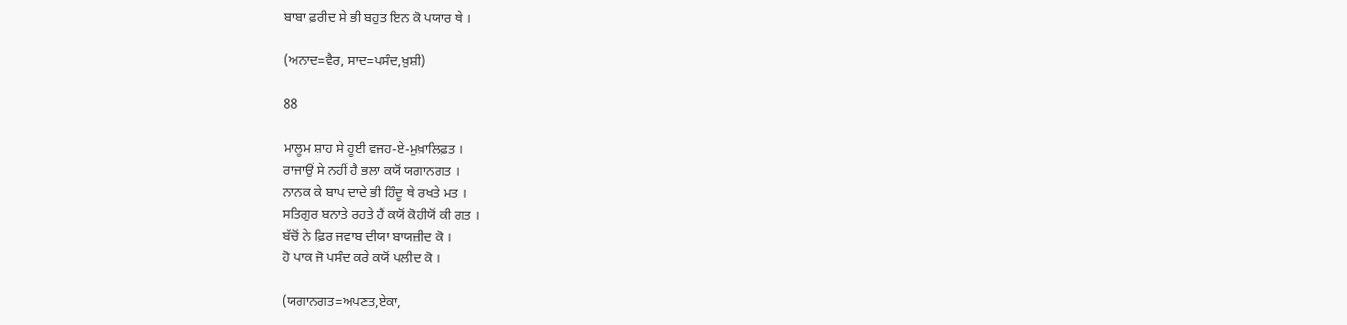ਬਾਬਾ ਫ਼ਰੀਦ ਸੇ ਭੀ ਬਹੁਤ ਇਨ ਕੋ ਪਯਾਰ ਥੇ ।

(ਅਨਾਦ=ਵੈਰ, ਸਾਦ=ਪਸੰਦ,ਖ਼ੁਸ਼ੀ)

88

ਮਾਲੂਮ ਸ਼ਾਹ ਸੇ ਹੂਈ ਵਜਹ-ਏ-ਮੁਖ਼ਾਲਿਫ਼ਤ ।
ਰਾਜਾਉਂ ਸੇ ਨਹੀਂ ਹੈ ਭਲਾ ਕਯੋਂ ਯਗਾਨਗਤ ।
ਨਾਨਕ ਕੇ ਬਾਪ ਦਾਦੇ ਭੀ ਹਿੰਦੂ ਥੇ ਰਖਤੇ ਮਤ ।
ਸਤਿਗੁਰ ਬਨਾਤੇ ਰਹਤੇ ਹੈਂ ਕਯੋਂ ਕੋਹੀਯੋਂ ਕੀ ਗਤ ।
ਬੱਚੋਂ ਨੇ ਫ਼ਿਰ ਜਵਾਬ ਦੀਯਾ ਬਾਯਜ਼ੀਦ ਕੋ ।
ਹੋ ਪਾਕ ਜੋ ਪਸੰਦ ਕਰੇ ਕਯੋਂ ਪਲੀਦ ਕੋ ।

(ਯਗਾਨਗਤ=ਅਪਣਤ,ਏਕਾ,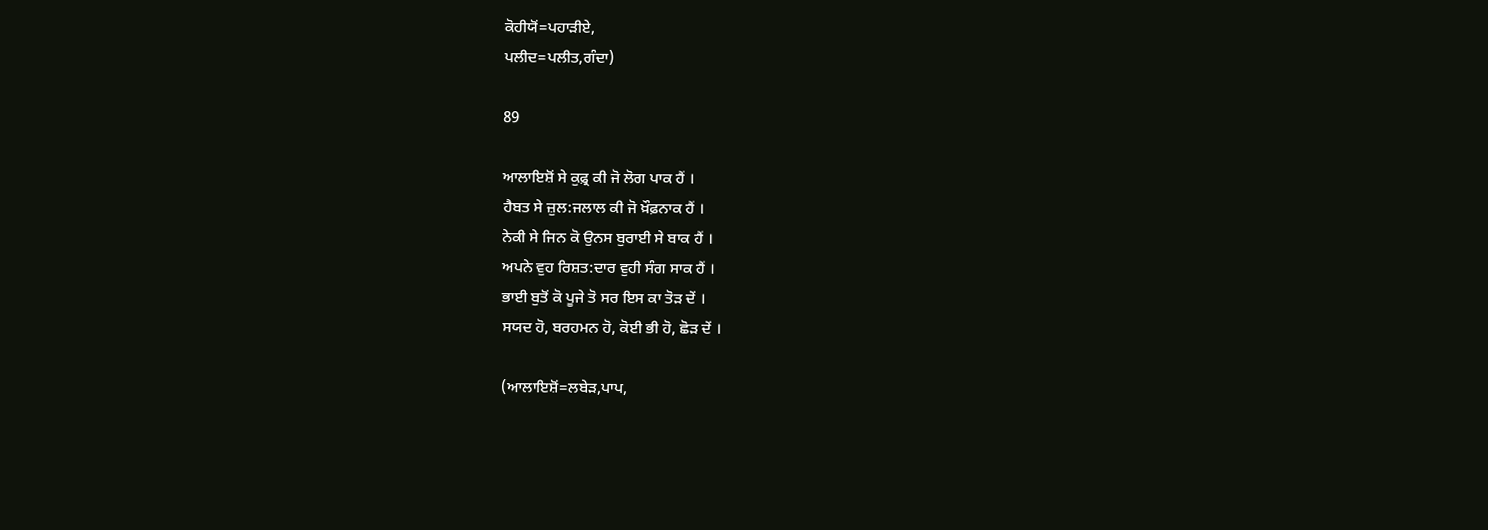ਕੋਹੀਯੋਂ=ਪਹਾੜੀਏ,
ਪਲੀਦ=ਪਲੀਤ,ਗੰਦਾ)

89

ਆਲਾਇਸ਼ੋਂ ਸੇ ਕੁਫ਼੍ਰ ਕੀ ਜੋ ਲੋਗ ਪਾਕ ਹੈਂ ।
ਹੈਬਤ ਸੇ ਜ਼ੁਲ:ਜਲਾਲ ਕੀ ਜੋ ਖ਼ੌਫ਼ਨਾਕ ਹੈਂ ।
ਨੇਕੀ ਸੇ ਜਿਨ ਕੋ ਉਨਸ ਬੁਰਾਈ ਸੇ ਬਾਕ ਹੈਂ ।
ਅਪਨੇ ਵੁਹ ਰਿਸ਼ਤ:ਦਾਰ ਵੁਹੀ ਸੰਗ ਸਾਕ ਹੈਂ ।
ਭਾਈ ਬੁਤੋਂ ਕੋ ਪੂਜੇ ਤੋ ਸਰ ਇਸ ਕਾ ਤੋੜ ਦੇਂ ।
ਸਯਦ ਹੋ, ਬਰਹਮਨ ਹੋ, ਕੋਈ ਭੀ ਹੋ, ਛੋੜ ਦੇਂ ।

(ਆਲਾਇਸ਼ੋਂ=ਲਬੇੜ,ਪਾਪ,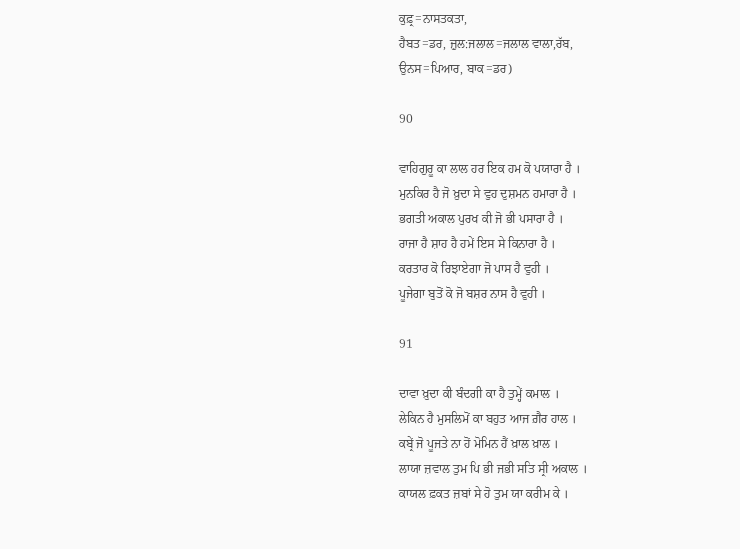ਕੁਫ਼੍ਰ=ਨਾਸਤਕਤਾ,
ਹੈਬਤ=ਡਰ, ਜ਼ੁਲ:ਜਲਾਲ=ਜਲਾਲ ਵਾਲਾ,ਰੱਬ,
ਉਨਸ=ਪਿਆਰ, ਬਾਕ=ਡਰ)

90

ਵਾਹਿਗੁਰੂ ਕਾ ਲਾਲ ਹਰ ਇਕ ਹਮ ਕੋ ਪਯਾਰਾ ਹੈ ।
ਮੁਨਕਿਰ ਹੈ ਜੋ ਖ਼ੁਦਾ ਸੇ ਵੁਹ ਦੁਸ਼ਮਨ ਹਮਾਰਾ ਹੈ ।
ਭਗਤੀ ਅਕਾਲ ਪੁਰਖ ਕੀ ਜੋ ਭੀ ਪਸਾਰਾ ਹੈ ।
ਰਾਜਾ ਹੈ ਸ਼ਾਹ ਹੈ ਹਮੇਂ ਇਸ ਸੇ ਕਿਨਾਰਾ ਹੈ ।
ਕਰਤਾਰ ਕੋ ਰਿਝਾਏਗਾ ਜੋ ਪਾਸ ਹੈ ਵੁਹੀ ।
ਪੂਜੇਗਾ ਬੁਤੋਂ ਕੋ ਜੋ ਬਸ਼ਰ ਨਾਸ ਹੈ ਵੁਹੀ ।

91

ਦਾਵਾ ਖ਼ੁਦਾ ਕੀ ਬੰਦਗੀ ਕਾ ਹੈ ਤੁਮ੍ਹੇਂ ਕਮਾਲ ।
ਲੇਕਿਨ ਹੈ ਮੁਸਲਿਮੋਂ ਕਾ ਬਹੁਤ ਆਜ ਗ਼ੈਰ ਹਾਲ ।
ਕਬ੍ਰੇਂ ਜੋ ਪੂਜਤੇ ਨਾ ਹੋਂ ਮੋਮਿਨ ਹੈਂ ਖ਼ਾਲ ਖ਼ਾਲ ।
ਲਾਯਾ ਜ਼ਵਾਲ ਤੁਮ ਪਿ ਭੀ ਜਭੀ ਸਤਿ ਸ੍ਰੀ ਅਕਾਲ ।
ਕਾਯਲ ਫ਼ਕਤ ਜ਼ਬਾਂ ਸੇ ਹੋ ਤੁਮ ਯਾ ਕਰੀਮ ਕੇ ।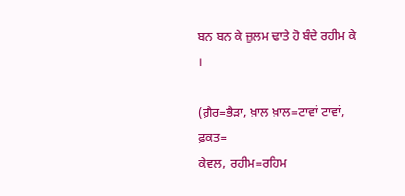ਬਨ ਬਨ ਕੇ ਜ਼ੁਲਮ ਢਾਤੇ ਹੋ ਬੰਦੇ ਰਹੀਮ ਕੇ ।

(ਗ਼ੈਰ=ਭੈੜਾ, ਖ਼ਾਲ ਖ਼ਾਲ=ਟਾਵਾਂ ਟਾਵਾਂ, ਫ਼ਕਤ=
ਕੇਵਲ, ਰਹੀਮ=ਰਹਿਮ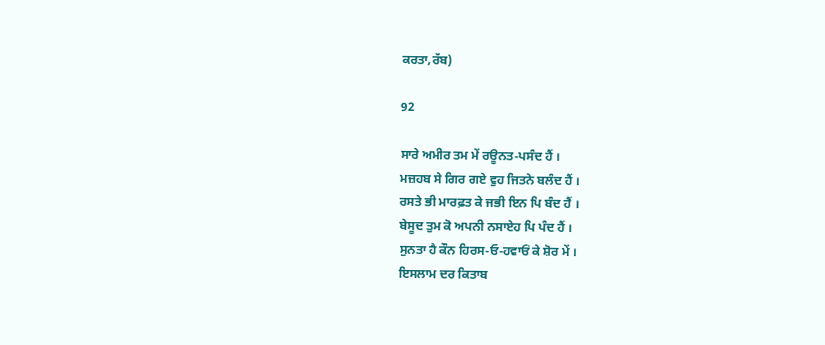ਕਰਤਾ,ਰੱਬ)

92

ਸਾਰੇ ਅਮੀਰ ਤਮ ਮੇਂ ਰਊਨਤ-ਪਸੰਦ ਹੈਂ ।
ਮਜ਼ਹਬ ਸੇ ਗਿਰ ਗਏ ਵੁਹ ਜਿਤਨੇ ਬਲੰਦ ਹੈਂ ।
ਰਸਤੇ ਭੀ ਮਾਰਫ਼ਤ ਕੇ ਜਭੀ ਇਨ ਪਿ ਬੰਦ ਹੈਂ ।
ਬੇਸੂਦ ਤੁਮ ਕੋ ਅਪਨੀ ਨਸਾਏਹ ਪਿ ਪੰਦ ਹੈਂ ।
ਸੁਨਤਾ ਹੈ ਕੌਨ ਹਿਰਸ-ਓ-ਹਵਾਓਂ ਕੇ ਸ਼ੋਰ ਮੇਂ ।
ਇਸਲਾਮ ਦਰ ਕਿਤਾਬ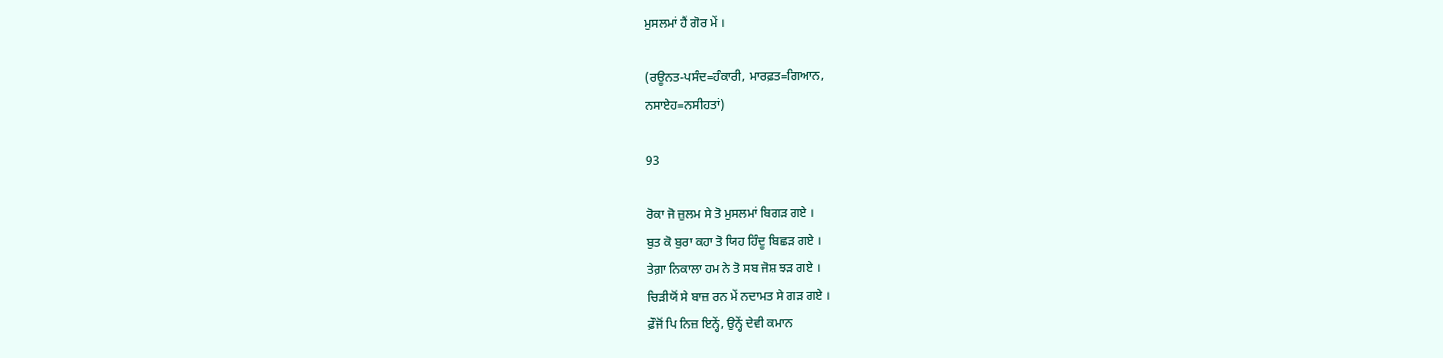ਮੁਸਲਮਾਂ ਹੈਂ ਗੋਰ ਮੇਂ ।

(ਰਊਨਤ-ਪਸੰਦ=ਹੰਕਾਰੀ, ਮਾਰਫ਼ਤ=ਗਿਆਨ,
ਨਸਾਏਹ=ਨਸੀਹਤਾਂ)

93

ਰੋਕਾ ਜੋ ਜ਼ੁਲਮ ਸੇ ਤੋ ਮੁਸਲਮਾਂ ਬਿਗੜ ਗਏ ।
ਬੁਤ ਕੋ ਬੁਰਾ ਕਹਾ ਤੋ ਯਿਹ ਹਿੰਦੂ ਬਿਛੜ ਗਏ ।
ਤੇਗ਼ਾ ਨਿਕਾਲਾ ਹਮ ਨੇ ਤੋ ਸਬ ਜੋਸ਼ ਝੜ ਗਏ ।
ਚਿੜੀਯੋਂ ਸੇ ਬਾਜ਼ ਰਨ ਮੇਂ ਨਦਾਮਤ ਸੇ ਗੜ ਗਏ ।
ਫ਼ੌਜੋਂ ਪਿ ਨਿਜ਼ ਇਨ੍ਹੇਂ, ਉਨ੍ਹੇਂ ਦੇਵੀ ਕਮਾਨ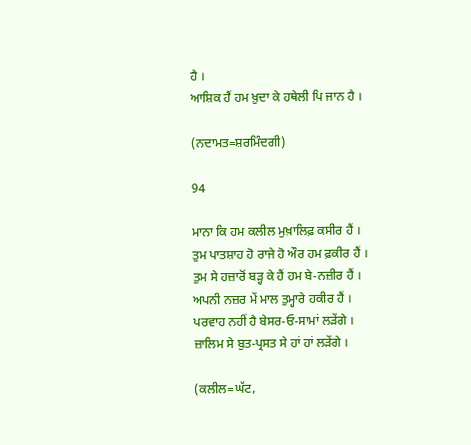ਹੈ ।
ਆਸ਼ਿਕ ਹੈਂ ਹਮ ਖ਼ੁਦਾ ਕੇ ਹਥੇਲੀ ਪਿ ਜਾਨ ਹੈ ।

(ਨਦਾਮਤ=ਸ਼ਰਮਿੰਦਗੀ)

94

ਮਾਨਾ ਕਿ ਹਮ ਕਲੀਲ ਮੁਖ਼ਾਲਿਫ਼ ਕਸੀਰ ਹੈਂ ।
ਤੁਮ ਪਾਤਸ਼ਾਹ ਹੋ ਰਾਜੇ ਹੋ ਔਰ ਹਮ ਫ਼ਕੀਰ ਹੈਂ ।
ਤੁਮ ਸੇ ਹਜ਼ਾਰੋਂ ਬੜ੍ਹ ਕੇ ਹੈਂ ਹਮ ਬੇ-ਨਜ਼ੀਰ ਹੈਂ ।
ਅਪਨੀ ਨਜ਼ਰ ਮੇਂ ਮਾਲ ਤੁਮ੍ਹਾਰੇ ਹਕੀਰ ਹੈਂ ।
ਪਰਵਾਹ ਨਹੀਂ ਹੈ ਬੇਸਰ-ਓ-ਸਾਮਾਂ ਲੜੇਂਗੇ ।
ਜ਼ਾਲਿਮ ਸੇ ਬੁਤ-ਪ੍ਰਸਤ ਸੇ ਹਾਂ ਹਾਂ ਲੜੇਂਗੇ ।

(ਕਲੀਲ=ਘੱਟ,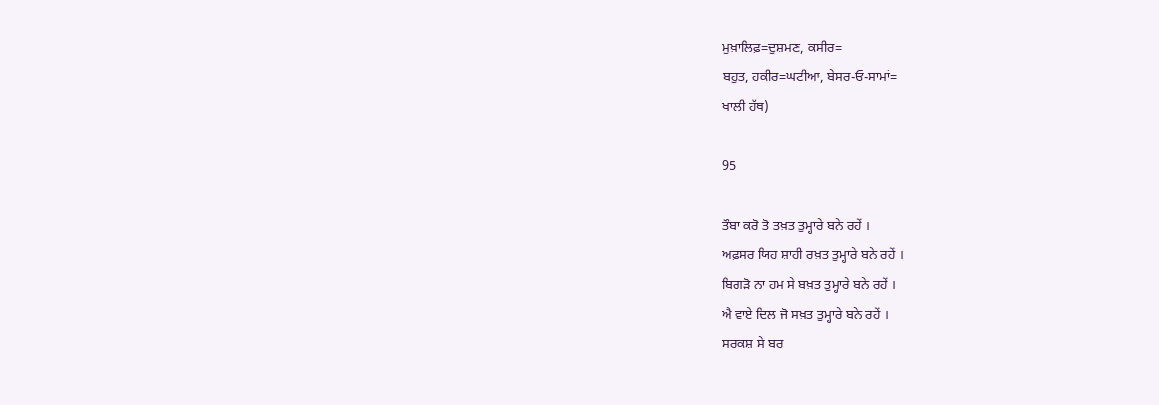ਮੁਖ਼ਾਲਿਫ਼=ਦੁਸ਼ਮਣ, ਕਸੀਰ=
ਬਹੁਤ, ਹਕੀਰ=ਘਟੀਆ, ਬੇਸਰ-ਓ-ਸਾਮਾਂ=
ਖਾਲੀ ਹੱਥ)

95

ਤੌਬਾ ਕਰੋ ਤੋ ਤਖ਼ਤ ਤੁਮ੍ਹਾਰੇ ਬਨੇ ਰਹੇਂ ।
ਅਫ਼ਸਰ ਯਿਹ ਸ਼ਾਹੀ ਰਖ਼ਤ ਤੁਮ੍ਹਾਰੇ ਬਨੇ ਰਹੇਂ ।
ਬਿਗੜੋ ਨਾ ਹਮ ਸੇ ਬਖ਼ਤ ਤੁਮ੍ਹਾਰੇ ਬਨੇ ਰਹੇਂ ।
ਐ ਵਾਏ ਦਿਲ ਜੋ ਸਖ਼ਤ ਤੁਮ੍ਹਾਰੇ ਬਨੇ ਰਹੇਂ ।
ਸਰਕਸ਼ ਸੇ ਬਰ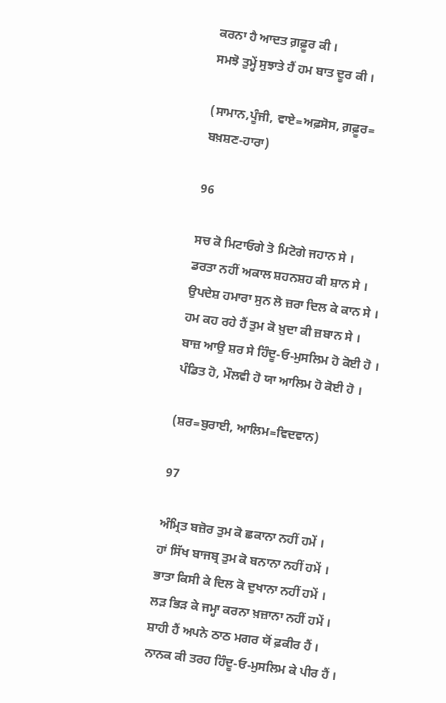ਕਰਨਾ ਹੈ ਆਦਤ ਗ਼ਫ਼ੂਰ ਕੀ ।
ਸਮਝੋ ਤੁਮ੍ਹੇਂ ਸੁਝਾਤੇ ਹੈਂ ਹਮ ਬਾਤ ਦੂਰ ਕੀ ।

(ਸਾਮਾਨ,ਪੂੰਜੀ, ਵਾਏ=ਅਫ਼ਸੋਸ, ਗ਼ਫ਼ੂਰ=
ਬਖ਼ਸ਼ਣ-ਹਾਰਾ)

96

ਸਚ ਕੋ ਮਿਟਾਓਗੇ ਤੋ ਮਿਟੋਗੇ ਜਹਾਨ ਸੇ ।
ਡਰਤਾ ਨਹੀਂ ਅਕਾਲ ਸ਼ਹਨਸ਼ਹ ਕੀ ਸ਼ਾਨ ਸੇ ।
ਉਪਦੇਸ਼ ਹਮਾਰਾ ਸੁਨ ਲੋ ਜ਼ਰਾ ਦਿਲ ਕੇ ਕਾਨ ਸੇ ।
ਹਮ ਕਹ ਰਹੇ ਹੈਂ ਤੁਮ ਕੋ ਖ਼ੁਦਾ ਕੀ ਜ਼ਬਾਨ ਸੇ ।
ਬਾਜ਼ ਆਉ ਸ਼ਰ ਸੇ ਹਿੰਦੂ-ਓ-ਮੁਸਲਿਮ ਹੋ ਕੋਈ ਹੋ ।
ਪੰਡਿਤ ਹੋ, ਮੌਲਵੀ ਹੋ ਯਾ ਆਲਿਮ ਹੋ ਕੋਈ ਹੋ ।

(ਸ਼ਰ=ਬੁਰਾਈ, ਆਲਿਮ=ਵਿਦਵਾਨ)

97

ਅੰਮ੍ਰਿਤ ਬਜ਼ੋਰ ਤੁਮ ਕੋ ਛਕਾਨਾ ਨਹੀਂ ਹਮੇਂ ।
ਹਾਂ ਸਿੱਖ ਬਾਜਬ੍ਰ ਤੁਮ ਕੋ ਬਨਾਨਾ ਨਹੀਂ ਹਮੇਂ ।
ਭਾਤਾ ਕਿਸੀ ਕੇ ਦਿਲ ਕੋ ਦੁਖਾਨਾ ਨਹੀਂ ਹਮੇਂ ।
ਲੜ ਭਿੜ ਕੇ ਜਮ੍ਹਾ ਕਰਨਾ ਖ਼ਜ਼ਾਨਾ ਨਹੀਂ ਹਮੇਂ ।
ਸ਼ਾਹੀ ਹੈਂ ਅਪਨੇ ਠਾਠ ਮਗਰ ਯੋਂ ਫ਼ਕੀਰ ਹੈਂ ।
ਨਾਨਕ ਕੀ ਤਰਹ ਹਿੰਦੂ-ਓ-ਮੁਸਲਿਮ ਕੇ ਪੀਰ ਹੈਂ ।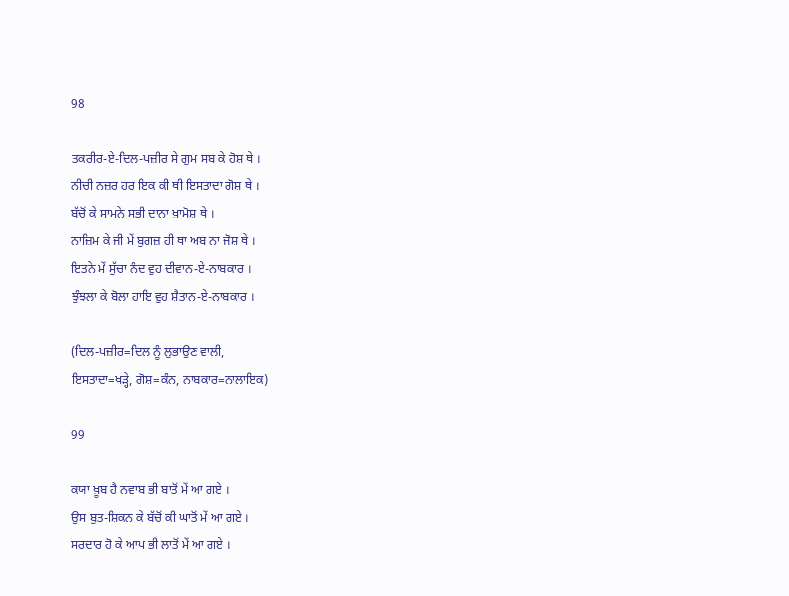98

ਤਕਰੀਰ-ਏ-ਦਿਲ-ਪਜ਼ੀਰ ਸੇ ਗੁਮ ਸਬ ਕੇ ਹੋਸ਼ ਥੇ ।
ਨੀਚੀ ਨਜ਼ਰ ਹਰ ਇਕ ਕੀ ਥੀ ਇਸਤਾਦਾ ਗੋਸ਼ ਥੇ ।
ਬੱਚੋਂ ਕੇ ਸਾਮਨੇ ਸਭੀ ਦਾਨਾ ਖ਼ਾਮੋਸ਼ ਥੇ ।
ਨਾਜ਼ਿਮ ਕੇ ਜੀ ਮੇਂ ਬੁਗਜ਼ ਹੀ ਥਾ ਅਬ ਨਾ ਜੋਸ਼ ਥੇ ।
ਇਤਨੇ ਮੇਂ ਸੁੱਚਾ ਨੰਦ ਵੁਹ ਦੀਵਾਨ-ਏ-ਨਾਬਕਾਰ ।
ਝੁੰਝਲਾ ਕੇ ਬੋਲਾ ਹਾਇ ਵੁਹ ਸ਼ੈਤਾਨ-ਏ-ਨਾਬਕਾਰ ।

(ਦਿਲ-ਪਜ਼ੀਰ=ਦਿਲ ਨੂੰ ਲੁਭਾਉਣ ਵਾਲੀ,
ਇਸਤਾਦਾ=ਖੜ੍ਹੇ, ਗੋਸ਼=ਕੰਨ, ਨਾਬਕਾਰ=ਨਾਲਾਇਕ)

99

ਕਯਾ ਖ਼ੂਬ ਹੈ ਨਵਾਬ ਭੀ ਬਾਤੋਂ ਮੇਂ ਆ ਗਏ ।
ਉਸ ਬੁਤ-ਸ਼ਿਕਨ ਕੇ ਬੱਚੋਂ ਕੀ ਘਾਤੋਂ ਮੇਂ ਆ ਗਏ ।
ਸਰਦਾਰ ਹੋ ਕੇ ਆਪ ਭੀ ਲਾਤੋਂ ਮੇਂ ਆ ਗਏ ।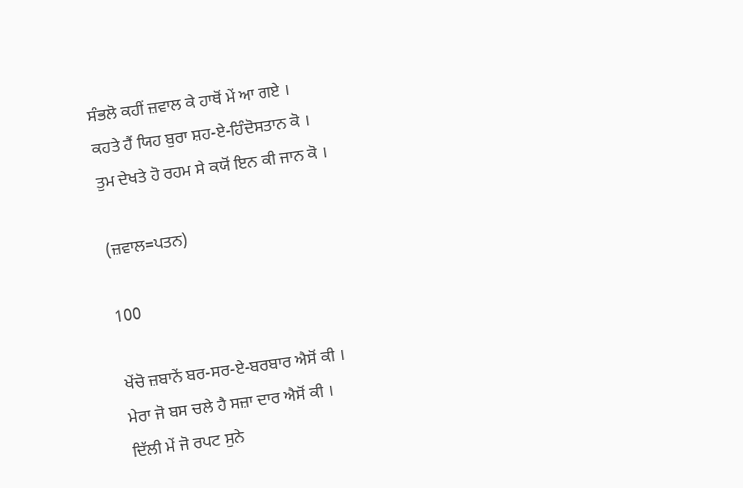ਸੰਭਲੋ ਕਹੀਂ ਜ਼ਵਾਲ ਕੇ ਹਾਥੋਂ ਮੇਂ ਆ ਗਏ ।
ਕਹਤੇ ਹੈਂ ਯਿਹ ਬੁਰਾ ਸ਼ਹ-ਏ-ਹਿੰਦੋਸਤਾਨ ਕੋ ।
ਤੁਮ ਦੇਖਤੇ ਹੋ ਰਹਮ ਸੇ ਕਯੋਂ ਇਨ ਕੀ ਜਾਨ ਕੋ ।

(ਜ਼ਵਾਲ=ਪਤਨ)

100

ਖੇਂਚੋ ਜ਼ਬਾਨੇਂ ਬਰ-ਸਰ-ਏ-ਬਰਬਾਰ ਐਸੋਂ ਕੀ ।
ਮੇਰਾ ਜੋ ਬਸ ਚਲੇ ਹੈ ਸਜ਼ਾ ਦਾਰ ਐਸੋਂ ਕੀ ।
ਦਿੱਲੀ ਮੇਂ ਜੋ ਰਪਟ ਸੁਨੇ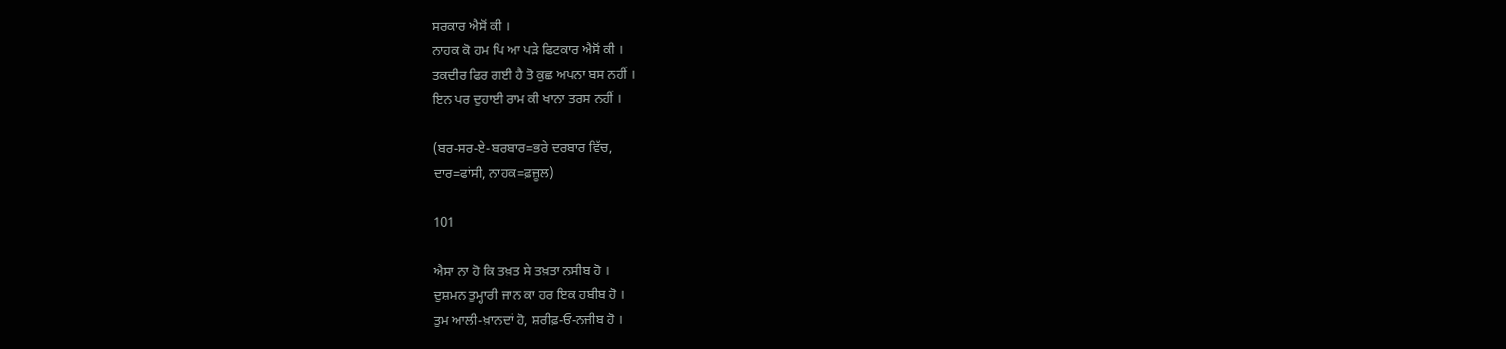ਸਰਕਾਰ ਐਸੋਂ ਕੀ ।
ਨਾਹਕ ਕੋ ਹਮ ਪਿ ਆ ਪੜੇ ਫਿਟਕਾਰ ਐਸੋਂ ਕੀ ।
ਤਕਦੀਰ ਫਿਰ ਗਈ ਹੈ ਤੋ ਕੁਛ ਅਪਨਾ ਬਸ ਨਹੀਂ ।
ਇਨ ਪਰ ਦੁਹਾਈ ਰਾਮ ਕੀ ਖਾਨਾ ਤਰਸ ਨਹੀਂ ।

(ਬਰ-ਸਰ-ਏ-ਬਰਬਾਰ=ਭਰੇ ਦਰਬਾਰ ਵਿੱਚ,
ਦਾਰ=ਫਾਂਸੀ, ਨਾਹਕ=ਫ਼ਜ਼ੂਲ)

101

ਐਸਾ ਨਾ ਹੋ ਕਿ ਤਖ਼ਤ ਸੇ ਤਖ਼ਤਾ ਨਸੀਬ ਹੋ ।
ਦੁਸ਼ਮਨ ਤੁਮ੍ਹਾਰੀ ਜਾਨ ਕਾ ਹਰ ਇਕ ਹਬੀਬ ਹੋ ।
ਤੁਮ ਆਲੀ-ਖ਼ਾਨਦਾਂ ਹੋ, ਸ਼ਰੀਫ਼-ਓ-ਨਜੀਬ ਹੋ ।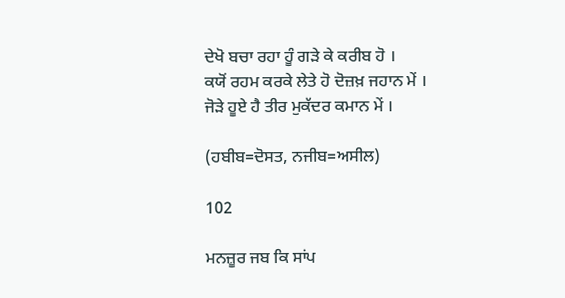ਦੇਖੋ ਬਚਾ ਰਹਾ ਹੂੰ ਗੜੇ ਕੇ ਕਰੀਬ ਹੋ ।
ਕਯੋਂ ਰਹਮ ਕਰਕੇ ਲੇਤੇ ਹੋ ਦੋਜ਼ਖ਼ ਜਹਾਨ ਮੇਂ ।
ਜੋੜੇ ਹੂਏ ਹੈ ਤੀਰ ਮੁਕੱਦਰ ਕਮਾਨ ਮੇਂ ।

(ਹਬੀਬ=ਦੋਸਤ, ਨਜੀਬ=ਅਸੀਲ)

102

ਮਨਜ਼ੂਰ ਜਬ ਕਿ ਸਾਂਪ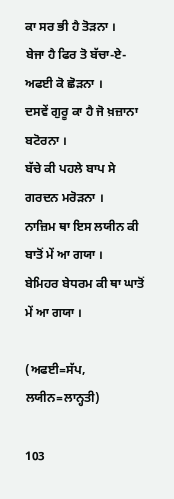ਕਾ ਸਰ ਭੀ ਹੈ ਤੋੜਨਾ ।
ਬੇਜਾ ਹੈ ਫਿਰ ਤੋ ਬੱਚਾ-ਏ-ਅਫਈ ਕੋ ਛੋੜਨਾ ।
ਦਸਵੇਂ ਗੁਰੂ ਕਾ ਹੈ ਜੋ ਖ਼ਜ਼ਾਨਾ ਬਟੋਰਨਾ ।
ਬੱਚੇ ਕੀ ਪਹਲੇ ਬਾਪ ਸੇ ਗਰਦਨ ਮਰੋੜਨਾ ।
ਨਾਜ਼ਿਮ ਥਾ ਇਸ ਲਯੀਨ ਕੀ ਬਾਤੋਂ ਮੇਂ ਆ ਗਯਾ ।
ਬੇਮਿਹਰ ਬੇਧਰਮ ਕੀ ਥਾ ਘਾਤੋਂ ਮੇਂ ਆ ਗਯਾ ।

(ਅਫਈ=ਸੱਪ, ਲਯੀਨ=ਲਾਨ੍ਹਤੀ)

103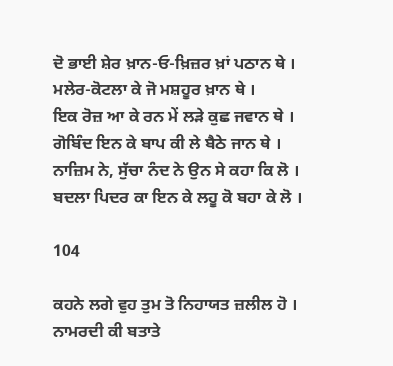ਦੋ ਭਾਈ ਸ਼ੇਰ ਖ਼ਾਨ-ਓ-ਖ਼ਿਜ਼ਰ ਖ਼ਾਂ ਪਠਾਨ ਥੇ ।
ਮਲੇਰ-ਕੋਟਲਾ ਕੇ ਜੋ ਮਸ਼ਹੂਰ ਖ਼ਾਨ ਥੇ ।
ਇਕ ਰੋਜ਼ ਆ ਕੇ ਰਨ ਮੇਂ ਲੜੇ ਕੁਛ ਜਵਾਨ ਥੇ ।
ਗੋਬਿੰਦ ਇਨ ਕੇ ਬਾਪ ਕੀ ਲੇ ਬੈਠੇ ਜਾਨ ਥੇ ।
ਨਾਜ਼ਿਮ ਨੇ, ਸੁੱਚਾ ਨੰਦ ਨੇ ਉਨ ਸੇ ਕਹਾ ਕਿ ਲੋ ।
ਬਦਲਾ ਪਿਦਰ ਕਾ ਇਨ ਕੇ ਲਹੂ ਕੋ ਬਹਾ ਕੇ ਲੋ ।

104

ਕਹਨੇ ਲਗੇ ਵੁਹ ਤੁਮ ਤੋ ਨਿਹਾਯਤ ਜ਼ਲੀਲ ਹੋ ।
ਨਾਮਰਦੀ ਕੀ ਬਤਾਤੇ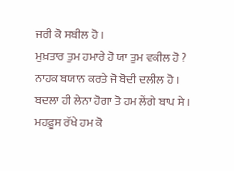ਜਰੀ ਕੋ ਸਬੀਲ ਹੋ ।
ਮੁਖ਼ਤਾਰ ਤੁਮ ਹਮਾਰੇ ਹੋ ਯਾ ਤੁਮ ਵਕੀਲ ਹੋ ?
ਨਾਹਕ ਬਯਾਨ ਕਰਤੇ ਜੋ ਬੋਦੀ ਦਲੀਲ ਹੋ ।
ਬਦਲਾ ਹੀ ਲੇਨਾ ਹੋਗਾ ਤੋ ਹਮ ਲੇਂਗੇ ਬਾਪ ਸੇ ।
ਮਹਫ਼ੂਸ ਰੱਖੇ ਹਮ ਕੋ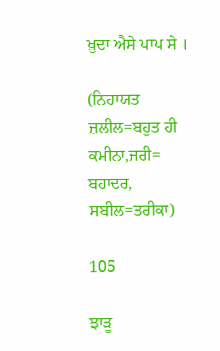ਖ਼ੁਦਾ ਐਸੇ ਪਾਪ ਸੇ ।

(ਨਿਹਾਯਤ ਜ਼ਲੀਲ=ਬਹੁਤ ਹੀ ਕਮੀਨਾ,ਜਰੀ=
ਬਹਾਦਰ, ਸਬੀਲ=ਤਰੀਕਾ)

105

ਝਾੜੂ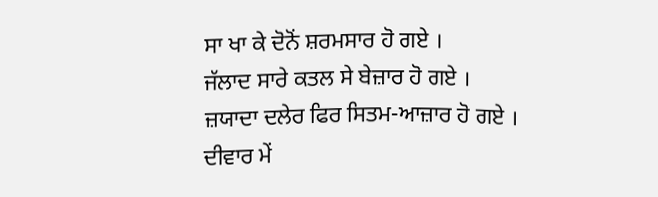ਸਾ ਖਾ ਕੇ ਦੋਨੋਂ ਸ਼ਰਮਸਾਰ ਹੋ ਗਏ ।
ਜੱਲਾਦ ਸਾਰੇ ਕਤਲ ਸੇ ਬੇਜ਼ਾਰ ਹੋ ਗਏ ।
ਜ਼ਯਾਦਾ ਦਲੇਰ ਫਿਰ ਸਿਤਮ-ਆਜ਼ਾਰ ਹੋ ਗਏ ।
ਦੀਵਾਰ ਮੇਂ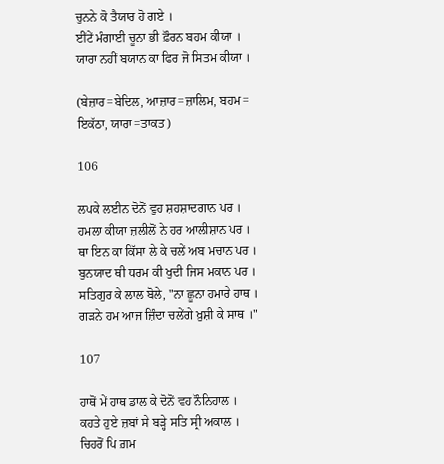ਚੁਨਨੇ ਕੋ ਤੈਯਾਰ ਹੋ ਗਏ ।
ਈਂਟੇਂ ਮੰਗਾਈ ਚੂਨਾ ਭੀ ਫ਼ੌਰਨ ਬਹਮ ਕੀਯਾ ।
ਯਾਰਾ ਨਹੀਂ ਬਯਾਨ ਕਾ ਫਿਰ ਜੋ ਸਿਤਮ ਕੀਯਾ ।

(ਬੇਜ਼ਾਰ=ਬੇਦਿਲ, ਆਜ਼ਾਰ=ਜ਼ਾਲਿਮ, ਬਹਮ=
ਇਕੱਠਾ, ਯਾਰਾ=ਤਾਕਤ)

106

ਲਪਕੇ ਲਈਨ ਦੋਨੋਂ ਵੁਹ ਸ਼ਹਸ਼ਾਦਗਾਨ ਪਰ ।
ਹਮਲਾ ਕੀਯਾ ਜ਼ਲੀਲੋਂ ਨੇ ਹਰ ਆਲੀਸ਼ਾਨ ਪਰ ।
ਥਾ ਇਨ ਕਾ ਕਿੱਸਾ ਲੇ ਕੇ ਚਲੇਂ ਅਬ ਮਚਾਨ ਪਰ ।
ਬੁਨਯਾਦ ਥੀ ਧਰਮ ਕੀ ਖੁਦੀ ਜਿਸ ਮਕਾਨ ਪਰ ।
ਸਤਿਗੁਰ ਕੇ ਲਾਲ ਬੋਲੇ, "ਨਾ ਛੂਨਾ ਹਮਾਰੇ ਹਾਥ ।
ਗੜਨੇ ਹਮ ਆਜ ਜ਼ਿੰਦਾ ਚਲੇਂਗੇ ਖ਼ੁਸ਼ੀ ਕੇ ਸਾਥ ।"

107

ਹਾਥੋਂ ਮੇਂ ਹਾਥ ਡਾਲ ਕੇ ਦੋਨੋਂ ਵਹ ਨੌਨਿਹਾਲ ।
ਕਹਤੇ ਹੁਏ ਜ਼ਬਾਂ ਸੇ ਬੜ੍ਹੇ ਸਤਿ ਸ੍ਰੀ ਅਕਾਲ ।
ਚਿਹਰੋਂ ਪਿ ਗ਼ਮ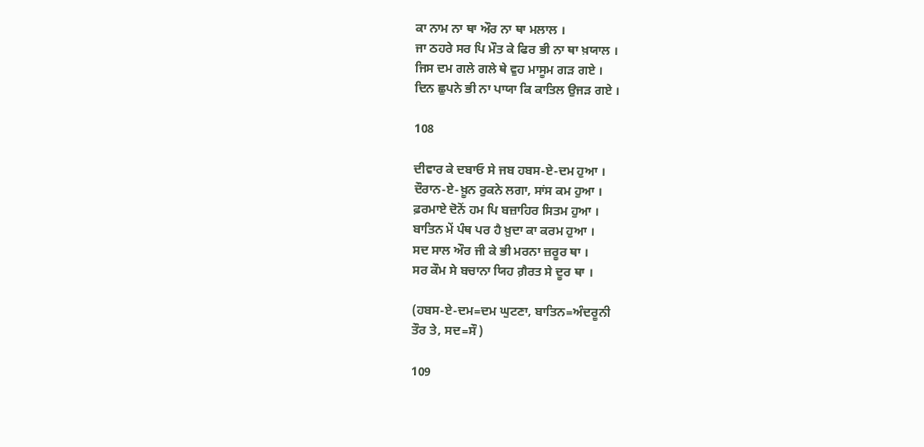ਕਾ ਨਾਮ ਨਾ ਥਾ ਔਰ ਨਾ ਥਾ ਮਲਾਲ ।
ਜਾ ਠਹਰੇ ਸਰ ਪਿ ਮੌਤ ਕੇ ਫਿਰ ਭੀ ਨਾ ਥਾ ਖ਼ਯਾਲ ।
ਜਿਸ ਦਮ ਗਲੇ ਗਲੇ ਥੇ ਵੁਹ ਮਾਸੂਮ ਗੜ ਗਏ ।
ਦਿਨ ਛੁਪਨੇ ਭੀ ਨਾ ਪਾਯਾ ਕਿ ਕਾਤਿਲ ਉਜੜ ਗਏ ।

108

ਦੀਵਾਰ ਕੇ ਦਬਾਓ ਸੇ ਜਬ ਹਬਸ-ਏ-ਦਮ ਹੁਆ ।
ਦੌਰਾਨ-ਏ-ਖ਼ੂਨ ਰੁਕਨੇ ਲਗਾ, ਸਾਂਸ ਕਮ ਹੁਆ ।
ਫ਼ਰਮਾਏ ਦੋਨੋਂ ਹਮ ਪਿ ਬਜ਼ਾਹਿਰ ਸਿਤਮ ਹੁਆ ।
ਬਾਤਿਨ ਮੇਂ ਪੰਥ ਪਰ ਹੈ ਖ਼ੁਦਾ ਕਾ ਕਰਮ ਹੁਆ ।
ਸਦ ਸਾਲ ਔਰ ਜੀ ਕੇ ਭੀ ਮਰਨਾ ਜ਼ਰੂਰ ਥਾ ।
ਸਰ ਕੌਮ ਸੇ ਬਚਾਨਾ ਯਿਹ ਗ਼ੈਰਤ ਸੇ ਦੂਰ ਥਾ ।

(ਹਬਸ-ਏ-ਦਮ=ਦਮ ਘੁਟਣਾ, ਬਾਤਿਨ=ਅੰਦਰੂਨੀ
ਤੌਰ ਤੇ, ਸਦ=ਸੌ)

109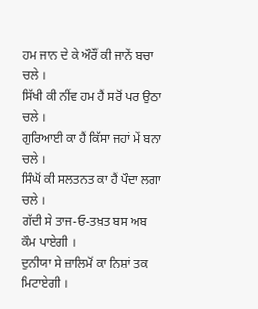ਹਮ ਜਾਨ ਦੇ ਕੇ ਔਰੌਂ ਕੀ ਜਾਨੇਂ ਬਚਾ ਚਲੇ ।
ਸਿੱਖੀ ਕੀ ਨੀਂਵ ਹਮ ਹੈਂ ਸਰੋਂ ਪਰ ਉਠਾ ਚਲੇ ।
ਗੁਰਿਆਈ ਕਾ ਹੈਂ ਕਿੱਸਾ ਜਹਾਂ ਮੇਂ ਬਨਾ ਚਲੇ ।
ਸਿੰਘੋਂ ਕੀ ਸਲਤਨਤ ਕਾ ਹੈਂ ਪੌਦਾ ਲਗਾ ਚਲੇ ।
ਗੱਦੀ ਸੇ ਤਾਜ-ਓ-ਤਖ਼ਤ ਬਸ ਅਬ ਕੌਮ ਪਾਏਗੀ ।
ਦੁਨੀਯਾ ਸੇ ਜ਼ਾਲਿਮੋਂ ਕਾ ਨਿਸ਼ਾਂ ਤਕ ਮਿਟਾਏਗੀ ।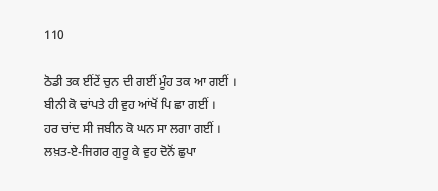110

ਠੋਡੀ ਤਕ ਈਂਟੇਂ ਚੁਨ ਦੀ ਗਈਂ ਮੂੰਹ ਤਕ ਆ ਗਈਂ ।
ਬੀਨੀ ਕੋ ਢਾਂਪਤੇ ਹੀ ਵੁਹ ਆਂਖੋਂ ਪਿ ਛਾ ਗਈਂ ।
ਹਰ ਚਾਂਦ ਸੀ ਜਬੀਨ ਕੋ ਘਨ ਸਾ ਲਗਾ ਗਈਂ ।
ਲਖ਼ਤ-ਏ-ਜਿਗਰ ਗੁਰੂ ਕੇ ਵੁਹ ਦੋਨੋਂ ਛੁਪਾ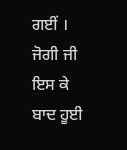ਗਈਂ ।
ਜੋਗੀ ਜੀ ਇਸ ਕੇ ਬਾਦ ਹੂਈ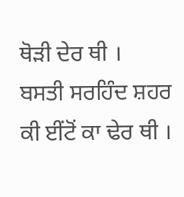ਥੋੜੀ ਦੇਰ ਥੀ ।
ਬਸਤੀ ਸਰਹਿੰਦ ਸ਼ਹਰ ਕੀ ਈਂਟੋਂ ਕਾ ਢੇਰ ਥੀ ।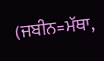(ਜਬੀਨ=ਮੱਥਾ,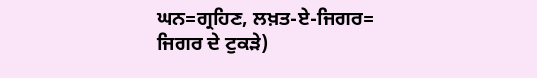ਘਨ=ਗ੍ਰਹਿਣ, ਲਖ਼ਤ-ਏ-ਜਿਗਰ=
ਜਿਗਰ ਦੇ ਟੁਕੜੇ)